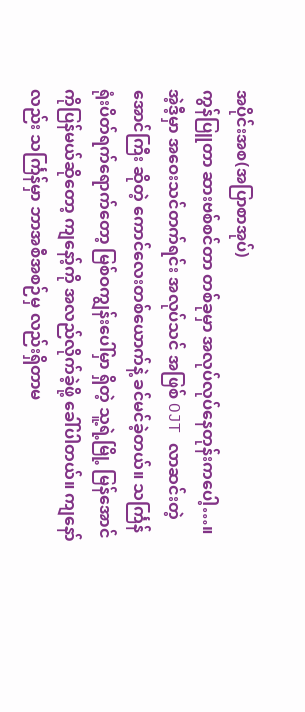အပိုင်းအစ(အပြာစာအုပ်)
ကွန်ပြူတာ ဆားဗစ်စင်တာ တစ်ခုမှာ အလုပ်လုပ်နေတုန်းကပေါ့…။ အဲ့ဒီ့မှာ အဝေးသင်တက်ရင်း အလုပ်သင် အဖြစ် OJT လာဆင်းတဲ့ အောင်ကြီး ဆိုတဲ့ ကောင်လေးတစ်ယောက်နဲ့ ခင်မင်ခဲ့တယ်။ သင်္ကြန် ရုံးပိတ်ရက်ရောက်တော့ မြစ်ဝကျွန်းပေါ်မှာ ရှိတဲ့ သူ့ရဲ့မြို့ မြန်အောင် ကိုပြန်မယ်ဆိုတော့ ကျနော့်ကို အလည်လိုက်ခဲ့ဖို့ ခေါ်ပါတယ်။ ကျနော်လည်း သင်္ကြန်မှာ ဘာအစီအစဉ်မှ လည်းရှိတာမ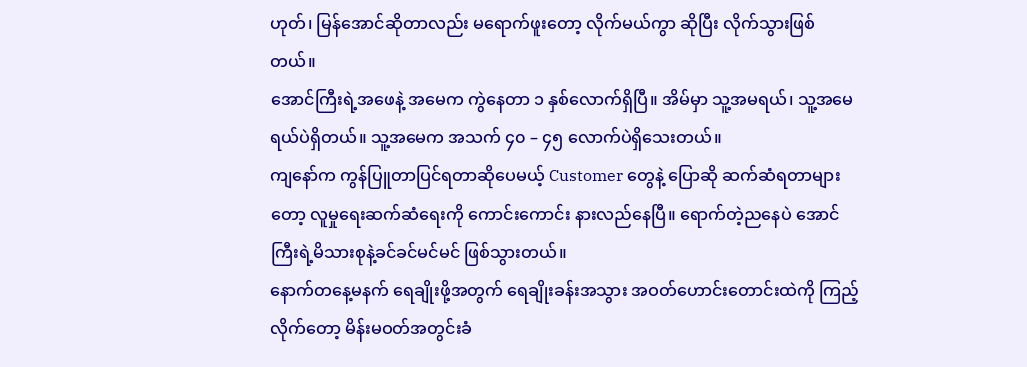ဟုတ်၊ မြန်အောင်ဆိုတာလည်း မရောက်ဖူးတော့ လိုက်မယ်ကွာ ဆိုပြီး လိုက်သွားဖြစ်တယ်။
အောင်ကြီးရဲ့အဖေနဲ့ အမေက ကွဲနေတာ ၁ နှစ်လောက်ရှိပြီ။ အိမ်မှာ သူ့အမရယ်၊ သူ့အမေရယ်ပဲရှိတယ်။ သူ့အမေက အသက် ၄၀ – ၄၅ လောက်ပဲရှိသေးတယ်။
ကျနော်က ကွန်ပြူတာပြင်ရတာဆိုပေမယ့် Customer တွေနဲ့ ပြောဆို ဆက်ဆံရတာများတော့ လူမှုရေးဆက်ဆံရေးကို ကောင်းကောင်း နားလည်နေပြီ။ ရောက်တဲ့ညနေပဲ အောင်ကြီးရဲ့မိသားစုနဲ့ခင်ခင်မင်မင် ဖြစ်သွားတယ်။
နောက်တနေ့မနက် ရေချိုးဖို့အတွက် ရေချိုးခန်းအသွား အဝတ်ဟောင်းတောင်းထဲကို ကြည့်လိုက်တော့ မိန်းမဝတ်အတွင်းခံ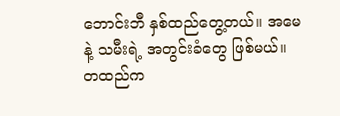ဘောင်းဘီ နှစ်ထည်တွေ့တယ်။ အမေနဲ့ သမီးရဲ့ အတွင်းခံတွေ ဖြစ်မယ်။ တထည်က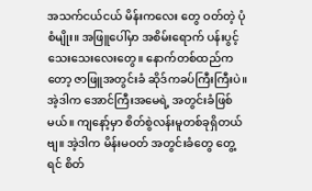အသက်ငယ်ငယ် မိန်းကလေး တွေ ဝတ်တဲ့ ပုံစံမျိုး။ အဖြူပေါ်မှာ အစိမ်းရောက် ပန်းပွင့်သေးသေးလေးတွေ။ နောက်တစ်ထည်ကတော့ ဇာဖြူအတွင်းခံ ဆိုဒ်ကခပ်ကြီးကြီးပဲ။ အဲ့ဒါက အောင်ကြီးအမေရဲ့ အတွင်းခံဖြစ်မယ်။ ကျနော့်မှာ စိတ်စွဲလန်းမူတစ်ခုရှိတယ်ဗျ။ အဲ့ဒါက မိန်းမဝတ် အတွင်းခံတွေ တွေ့ရင် စိတ်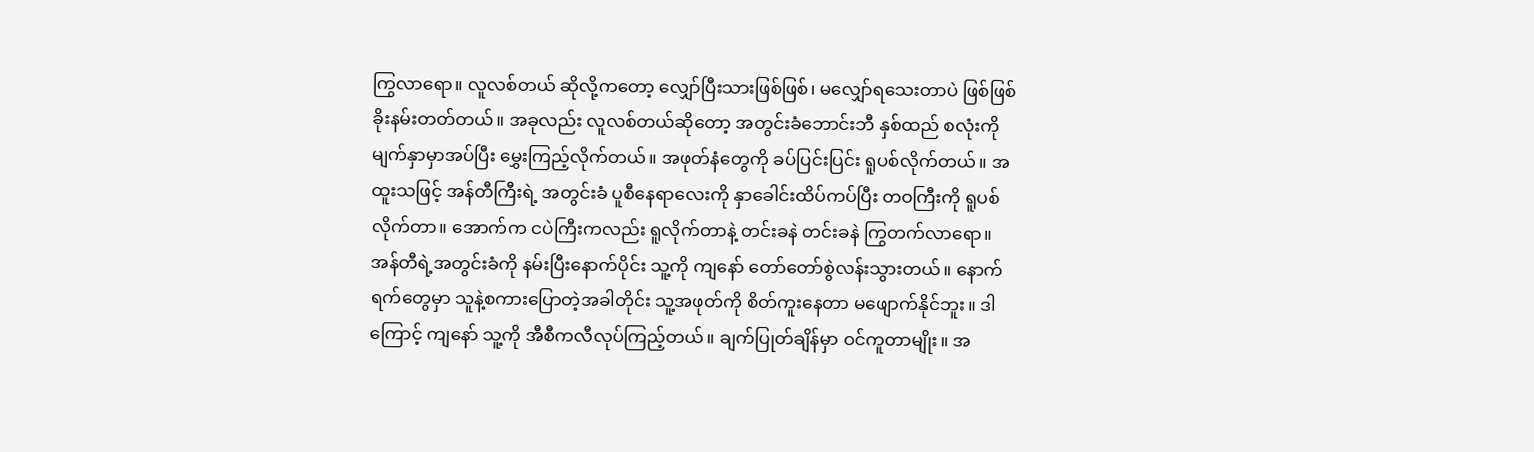ကြွလာရော။ လူလစ်တယ် ဆိုလို့ကတော့ လျှော်ပြီးသားဖြစ်ဖြစ်၊ မလျှော်ရသေးတာပဲ ဖြစ်ဖြစ် ခိုးနမ်းတတ်တယ်။ အခုလည်း လူလစ်တယ်ဆိုတော့ အတွင်းခံဘောင်းဘီ နှစ်ထည် စလုံးကို မျက်နှာမှာအပ်ပြီး မွှေးကြည့်လိုက်တယ်။ အဖုတ်နံတွေကို ခပ်ပြင်းပြင်း ရူပစ်လိုက်တယ်။ အထူးသဖြင့် အန်တီကြီးရဲ့ အတွင်းခံ ပူစီနေရာလေးကို နှာခေါင်းထိပ်ကပ်ပြီး တဝကြီးကို ရူပစ်လိုက်တာ။ အောက်က ငပဲကြီးကလည်း ရူလိုက်တာနဲ့ တင်းခနဲ တင်းခနဲ ကြွတက်လာရော။
အန်တီရဲ့အတွင်းခံကို နမ်းပြီးနောက်ပိုင်း သူ့ကို ကျနော် တော်တော်စွဲလန်းသွားတယ်။ နောက်ရက်တွေမှာ သူနဲ့စကားပြောတဲ့အခါတိုင်း သူ့အဖုတ်ကို စိတ်ကူးနေတာ မဖျောက်နိုင်ဘူး။ ဒါကြောင့် ကျနော် သူ့ကို အီစီကလီလုပ်ကြည့်တယ်။ ချက်ပြုတ်ချိန်မှာ ဝင်ကူတာမျိုး။ အ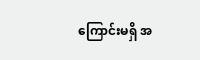ကြောင်းမရှိ အ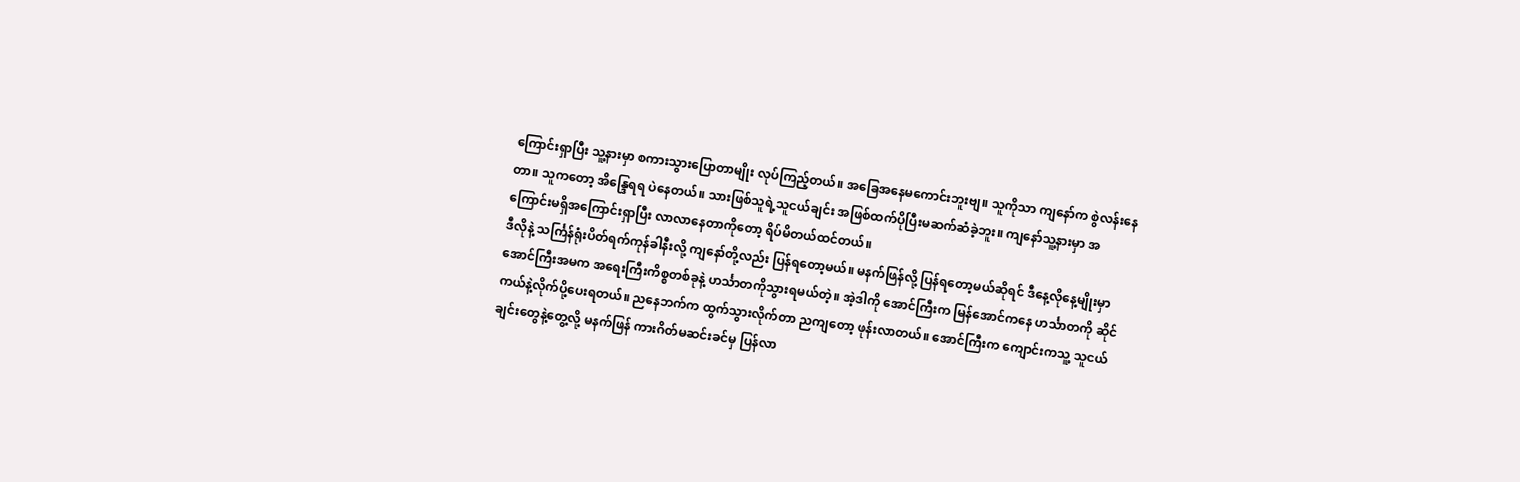ကြောင်းရှာပြီး သူ့နားမှာ စကားသွားပြောတာမျိုး လုပ်ကြည့်တယ်။ အခြေအနေမကောင်းဘူးဗျ။ သူကိုသာ ကျနော်က စွဲလန်းနေတာ။ သူကတော့ အိန္ဒြေရရ ပဲနေတယ်။ သားဖြစ်သူရဲ့သူငယ်ချင်း အဖြစ်ထက်ပိုပြီးမဆက်ဆံခဲ့ဘူး။ ကျနော်သူ့နားမှာ အကြောင်းမရှိအကြောင်းရှာပြီး လာလာနေတာကိုတော့ ရိပ်မိတယ်ထင်တယ်။
ဒီလိုနဲ့ သင်္ကြန်ရုံးပိတ်ရက်ကုန်ခါနီးလို့ ကျနော်တို့လည်း ပြန်ရတော့မယ်။ မနက်ဖြန်လို့ ပြန်ရတော့မယ်ဆိုရင် ဒီနေ့လိုနေ့မျိုးမှာ အောင်ကြီးအမက အရေးကြီးကိစ္စတစ်ခုနဲ့ ဟင်္သာတကိုသွားရမယ်တဲ့။ အဲ့ဒါကို အောင်ကြီးက မြန်အောင်ကနေ ဟင်္သာတကို ဆိုင်ကယ်နဲ့လိုက်ပို့ပေးရတယ်။ ညနေဘက်က ထွက်သွားလိုက်တာ ညကျတော့ ဖုန်းလာတယ်။ အောင်ကြီးက ကျောင်းကသူ့ သူငယ်ချင်းတွေနဲ့တွေ့လို့ မနက်ဖြန် ကားဂိတ်မဆင်းခင်မှ ပြန်လာ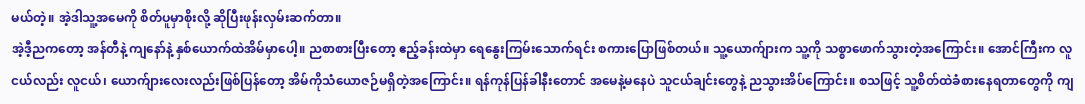မယ်တဲ့။ အဲ့ဒါသူ့အမေကို စိတ်ပူမှာစိုးလို့ ဆိုပြီးဖုန်းလှမ်းဆက်တာ။
အဲ့ဒီ့ညကတော့ အန်တီနဲ့ ကျနော်နဲ့ နှစ်ယောက်ထဲအိမ်မှာပေါ့။ ညစာစားပြီးတော့ ဧည့်ခန်းထဲမှာ ရေနွေးကြမ်းသောက်ရင်း စကားပြောဖြစ်တယ်။ သူ့ယောက်ျားက သူ့ကို သစ္စာဖောက်သွားတဲ့အကြောင်း။ အောင်ကြီးက လူငယ်လည်း လူငယ်၊ ယောက်ျားလေးလည်းဖြစ်ပြန်တော့ အိမ်ကိုသံယောဇဉ်မရှိတဲ့အကြောင်း။ ရန်ကုန်ပြန်ခါနီးတောင် အမေနဲ့မနေပဲ သူငယ်ချင်းတွေနဲ့ ညသွားအိပ်ကြောင်း။ စသဖြင့် သူ့စိတ်ထဲခံစားနေရတာတွေကို ကျ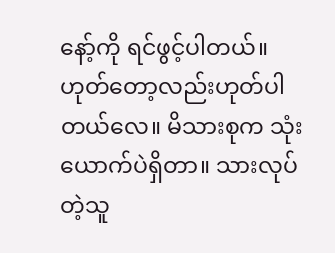နော့်ကို ရင်ဖွင့်ပါတယ်။ ဟုတ်တော့လည်းဟုတ်ပါတယ်လေ။ မိသားစုက သုံးယောက်ပဲရှိတာ။ သားလုပ်တဲ့သူ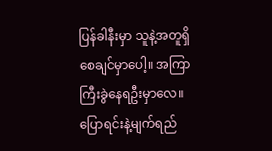ပြန်ခါနီးမှာ သူနဲ့အတူရှိစေချင်မှာပေါ့။ အကြာကြီးခွဲနေရဦးမှာလေ။
ပြောရင်းနဲ့မျက်ရည်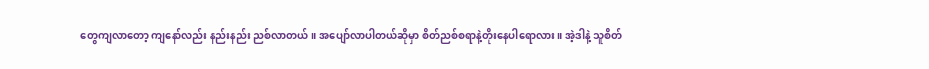တွေကျလာတော့ ကျနော်လည်း နည်းနည်း ညစ်လာတယ်။ အပျော်လာပါတယ်ဆိုမှာ စိတ်ညစ်စရာနဲ့တိုးနေပါရောလား။ အဲ့ဒါနဲ့ သူစိတ်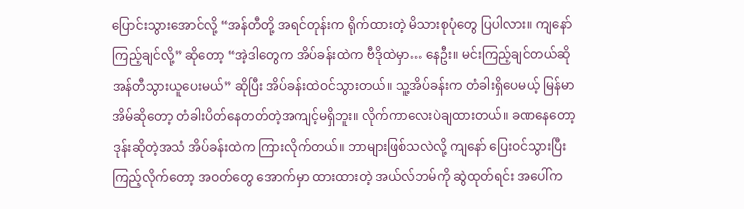ပြောင်းသွားအောင်လို့ “အန်တီတို့ အရင်တုန်းက ရိုက်ထားတဲ့ မိသားစုပုံတွေ ပြပါလား။ ကျနော်ကြည့်ချင်လို့” ဆိုတော့ “အဲ့ဒါတွေက အိပ်ခန်းထဲက ဗီဒိုထဲမှာ… နေဦး။ မင်းကြည့်ချင်တယ်ဆို အန်တီသွားယူပေးမယ်” ဆိုပြီး အိပ်ခန်းထဲဝင်သွားတယ်။ သူ့အိပ်ခန်းက တံခါးရှိပေမယ့် မြန်မာအိမ်ဆိုတော့ တံခါးပိတ်နေတတ်တဲ့အကျင့်မရှိဘူး။ လိုက်ကာလေးပဲချထားတယ်။ ခဏနေတော့ ဒုန်းဆိုတဲ့အသံ အိပ်ခန်းထဲက ကြားလိုက်တယ်။ ဘာများဖြစ်သလဲလို့ ကျနော် ပြေးဝင်သွားပြီးကြည့်လိုက်တော့ အဝတ်တွေ အောက်မှာ ထားထားတဲ့ အယ်လ်ဘမ်ကို ဆွဲထုတ်ရင်း အပေါ်က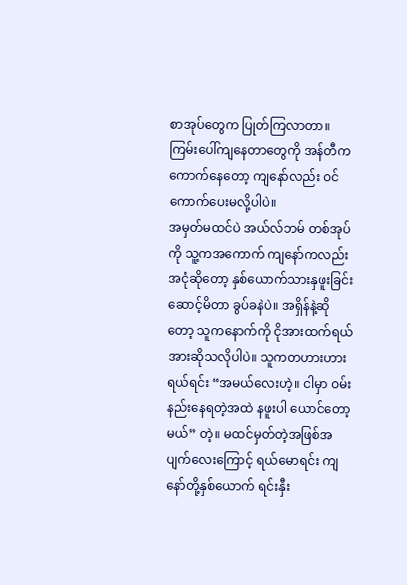စာအုပ်တွေက ပြုတ်ကြလာတာ။ ကြမ်းပေါ်ကျနေတာတွေကို အန်တီက ကောက်နေတော့ ကျနော်လည်း ဝင်ကောက်ပေးမလို့ပါပဲ။
အမှတ်မထင်ပဲ အယ်လ်ဘမ် တစ်အုပ်ကို သူ့ကအကောက် ကျနော်ကလည်း အငုံဆိုတော့ နှစ်ယောက်သားနှဖူးခြင်းဆောင့်မိတာ ခွပ်ခနဲပဲ။ အရှိန်နဲ့ဆိုတော့ သူကနောက်ကို ငိုအားထက်ရယ်အားဆိုသလိုပါပဲ။ သူကတဟားဟား ရယ်ရင်း “အမယ်လေးဟဲ့။ ငါမှာ ဝမ်းနည်းနေရတဲ့အထဲ နဖူးပါ ယောင်တော့မယ်” တဲ့။ မထင်မှတ်တဲ့အဖြစ်အပျက်လေးကြောင့် ရယ်မောရင်း ကျနော်တို့နှစ်ယောက် ရင်းနှီး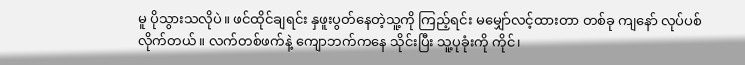မူ ပိုသွားသလိုပဲ။ ဖင်ထိုင်ချရင်း နှဖူးပွတ်နေတဲ့သူ့ကို ကြည့်ရင်း မမျှော်လင့်ထားတာ တစ်ခု ကျနော် လုပ်ပစ်လိုက်တယ်။ လက်တစ်ဖက်နဲ့ ကျောဘက်ကနေ သိုင်းပြီး သူ့ပုခုံးကို ကိုင်၊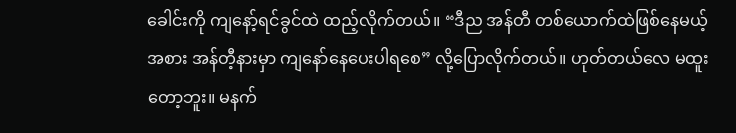ခေါင်းကို ကျနော့်ရင်ခွင်ထဲ ထည့်လိုက်တယ်။ “ဒီည အန်တီ တစ်ယောက်ထဲဖြစ်နေမယ့်အစား အန်တီ့နားမှာ ကျနော်နေပေးပါရစေ” လို့ပြောလိုက်တယ်။ ဟုတ်တယ်လေ မထူးတော့ဘူး။ မနက်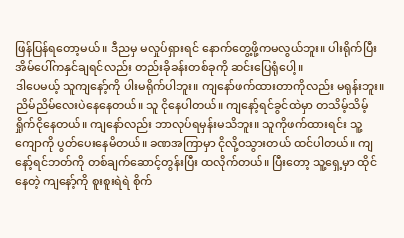ဖြန်ပြန်ရတော့မယ်။ ဒီညမှ မလှုပ်ရှားရင် နောက်တွေ့ဖို့ကမလွယ်ဘူး။ ပါးရိုက်ပြီး အိမ်ပေါ်ကနှင်ချရင်လည်း တည်းခိုခန်းတစ်ခုကို ဆင်းပြေရုံပေါ့။
ဒါပေမယ့် သူကျနော့်ကို ပါးမရိုက်ပါဘူး။ ကျနော်ဖက်ထားတာကိုလည်း မရုန်းဘူး။ ညိမ်ညိမ်လေးပဲနေနေတယ်။ သူ ငိုနေပါတယ်။ ကျနော့်ရင်ခွင်ထဲမှာ တသိမ့်သိမ့်ရှိုက်ငိုနေတယ်။ ကျနော်လည်း ဘာလုပ်ရမှန်းမသိဘူး။ သူကိုဖက်ထားရင်း သူ့ကျောကို ပွတ်ပေးနေမိတယ်။ ခဏအကြာမှာ ငိုလို့ဝသွားတယ် ထင်ပါတယ်။ ကျနော့်ရင်ဘတ်ကို တစ်ချက်ဆောင့်တွန်းပြီး ထလိုက်တယ်။ ပြီးတော့ သူ့ရှေ့မှာ ထိုင်နေတဲ့ ကျနော့်ကို စူးစူးရဲရဲ စိုက်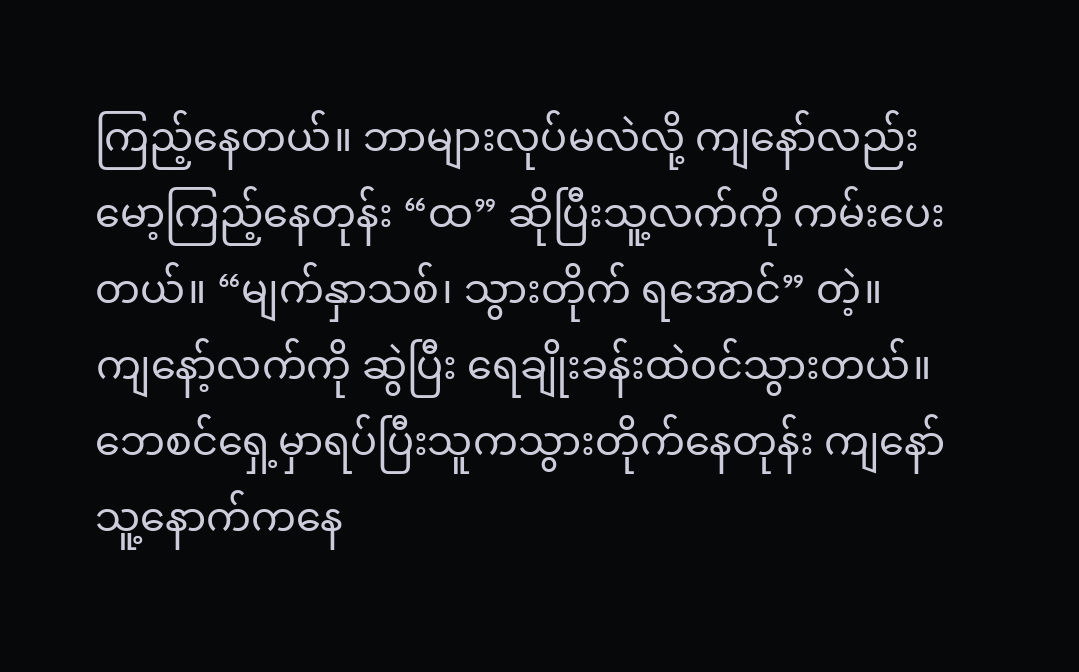ကြည့်နေတယ်။ ဘာများလုပ်မလဲလို့ ကျနော်လည်း မော့ကြည့်နေတုန်း “ထ” ဆိုပြီးသူ့လက်ကို ကမ်းပေးတယ်။ “မျက်နှာသစ်၊ သွားတိုက် ရအောင်” တဲ့။ ကျနော့်လက်ကို ဆွဲပြီး ရေချိုးခန်းထဲဝင်သွားတယ်။
ဘေစင်ရှေ့မှာရပ်ပြီးသူကသွားတိုက်နေတုန်း ကျနော် သူ့နောက်ကနေ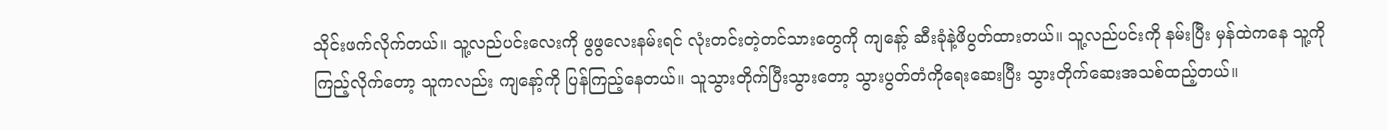သိုင်းဖက်လိုက်တယ်။ သူ့လည်ပင်းလေးကို ဖွဖွလေးနမ်းရင် လုံးတင်းတဲ့တင်သားတွေကို ကျနော့် ဆီးခုံနဲ့ဖိပွတ်ထားတယ်။ သူ့လည်ပင်းကို နမ်းပြီး မှန်ထဲကနေ သူ့ကို ကြည့်လိုက်တော့ သူကလည်း ကျနော့်ကို ပြန်ကြည့်နေတယ်။ သူသွားတိုက်ပြီးသွားတော့ သွားပွတ်တံကိုရေးဆေးပြီး သွားတိုက်ဆေးအသစ်ထည့်တယ်။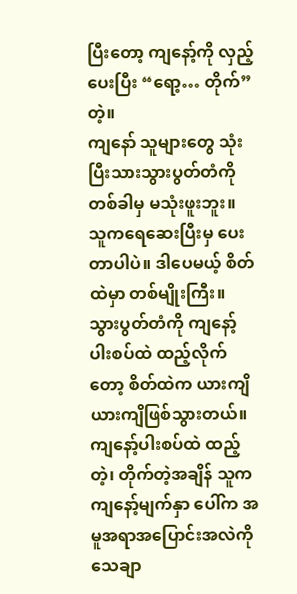ပြီးတော့ ကျနော့်ကို လှည့်ပေးပြီး “ရော့… တိုက်” တဲ့။
ကျနော် သူများတွေ သုံးပြီးသားသွားပွတ်တံကို တစ်ခါမှ မသုံးဖူးဘူး။ သူကရေဆေးပြီးမှ ပေးတာပါပဲ။ ဒါပေမယ့် စိတ်ထဲမှာ တစ်မျိုးကြီး။ သွားပွတ်တံကို ကျနော့်ပါးစပ်ထဲ ထည့်လိုက်တော့ စိတ်ထဲက ယားကျိ ယားကျိဖြစ်သွားတယ်။ ကျနော့်ပါးစပ်ထဲ ထည့်တဲ့၊ တိုက်တဲ့အချိန် သူကကျနော့်မျက်နှာ ပေါ်က အမူအရာအပြောင်းအလဲကို သေချာ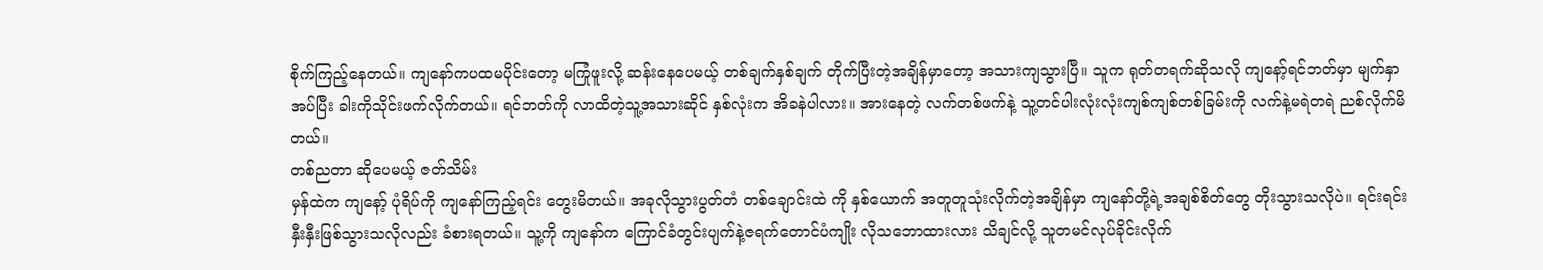စိုက်ကြည့်နေတယ်။ ကျနော်ကပထမပိုင်းတော့ မကြုံဖူးလို့ ဆန်းနေပေမယ့် တစ်ချက်နှစ်ချက် တိုက်ပြီးတဲ့အချိန်မှာတော့ အသားကျသွားပြီ။ သူက ရုတ်တရက်ဆိုသလို ကျနော့်ရင်ဘတ်မှာ မျက်နှာအပ်ပြီး ခါးကိုသိုင်းဖက်လိုက်တယ်။ ရင်ဘတ်ကို လာထိတဲ့သူ့အသားဆိုင် နှစ်လုံးက အိခနဲပါလား။ အားနေတဲ့ လက်တစ်ဖက်နဲ့ သူ့တင်ပါးလုံးလုံးကျစ်ကျစ်တစ်ခြမ်းကို လက်နဲ့မရဲတရဲ ညစ်လိုက်မိတယ်။
တစ်ညတာ ဆိုပေမယ့် ဇတ်သိမ်း
မှန်ထဲက ကျနော့် ပုံရိပ်ကို ကျနော်ကြည့်ရင်း တွေးမိတယ်။ အခုလိုသွားပွတ်တံ တစ်ချောင်းထဲ ကို နှစ်ယောက် အတူတူသုံးလိုက်တဲ့အချိန်မှာ ကျနော်တို့ရဲ့အချစ်စိတ်တွေ တိုးသွားသလိုပဲ။ ရင်းရင်းနှီးနှီးဖြစ်သွားသလိုလည်း ခံစားရတယ်။ သူ့ကို ကျနော်က ကြောင်ခံတွင်းပျက်နဲ့ဇရက်တောင်ပံကျိုး လိုသဘောထားလား သိချင်လို့ သူတမင်လုပ်ခိုင်းလိုက်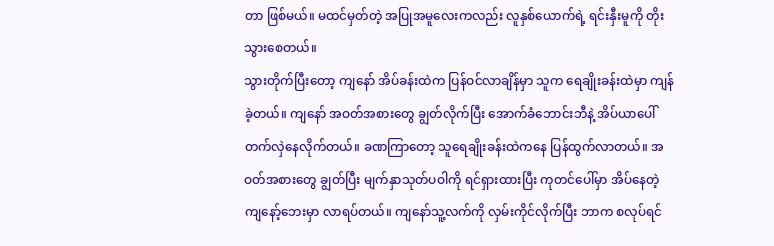တာ ဖြစ်မယ်။ မထင်မှတ်တဲ့ အပြုအမူလေးကလည်း လူနှစ်ယောက်ရဲ့ ရင်းနှီးမူကို တိုးသွားစေတယ်။
သွားတိုက်ပြီးတော့ ကျနော် အိပ်ခန်းထဲက ပြန်ဝင်လာချိန်မှာ သူက ရေချိုးခန်းထဲမှာ ကျန်ခဲ့တယ်။ ကျနော် အဝတ်အစားတွေ ချွတ်လိုက်ပြီး အောက်ခံဘောင်းဘီနဲ့ အိပ်ယာပေါ် တက်လှဲနေလိုက်တယ်။ ခဏကြာတော့ သူရေချိုးခန်းထဲကနေ ပြန်ထွက်လာတယ်။ အဝတ်အစားတွေ ချွတ်ပြီး မျက်နှာသုတ်ပဝါကို ရင်ရှားထားပြီး ကုတင်ပေါ်မှာ အိပ်နေတဲ့ ကျနော့်ဘေးမှာ လာရပ်တယ်။ ကျနော်သူ့လက်ကို လှမ်းကိုင်လိုက်ပြီး ဘာက စလုပ်ရင်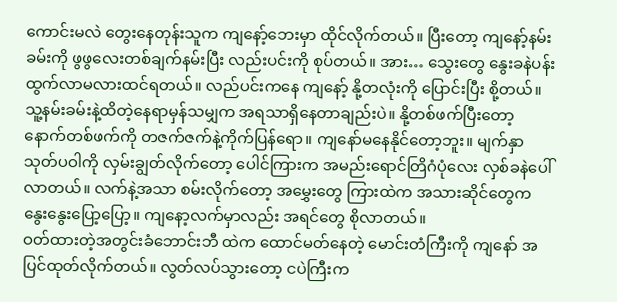ကောင်းမလဲ တွေးနေတုန်းသူက ကျနော့်ဘေးမှာ ထိုင်လိုက်တယ်။ ပြီးတော့ ကျနော့်နမ်းခမ်းကို ဖွဖွလေးတစ်ချက်နမ်းပြီး လည်းပင်းကို စုပ်တယ်။ အား… သွေးတွေ နွေးခနဲပန်းထွက်လာမလားထင်ရတယ်။ လည်ပင်းကနေ ကျနော့် နို့တလုံးကို ပြောင်းပြီး စို့တယ်။ သူ့နမ်းခမ်းနဲ့ထိတဲ့နေရာမှန်သမျှက အရသာရှိနေတာချည်းပဲ။ နို့တစ်ဖက်ပြီးတော့ နောက်တစ်ဖက်ကို တဇက်ဇက်နဲ့ကိုက်ပြန်ရော။ ကျနော်မနေနိုင်တော့ဘူး။ မျက်နှာသုတ်ပဝါကို လှမ်းချွတ်လိုက်တော့ ပေါင်ကြားက အမည်းရောင်တြိဂံပုံလေး လှစ်ခနဲပေါ်လာတယ်။ လက်နဲ့အသာ စမ်းလိုက်တော့ အမွှေးတွေ ကြားထဲက အသားဆိုင်တွေက နွေးနွေးပြော့ပြော့။ ကျနော့လက်မှာလည်း အရင်တွေ စိုလာတယ်။
ဝတ်ထားတဲ့အတွင်းခံဘောင်းဘီ ထဲက ထောင်မတ်နေတဲ့ မောင်းတံကြီးကို ကျနော် အပြင်ထုတ်လိုက်တယ်။ လွတ်လပ်သွားတော့ ငပဲကြီးက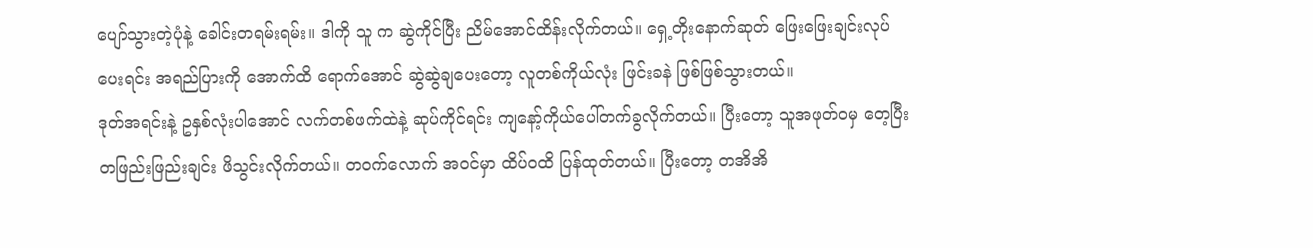ပျော်သွားတဲ့ပုံနဲ့ ခေါင်းတရမ်းရမ်း။ ဒါကို သူ က ဆွဲကိုင်ပြီး ညိမ်အောင်ထိန်းလိုက်တယ်။ ရှေ့တိုးနောက်ဆုတ် ဖြေးဖြေးချင်းလုပ်ပေးရင်း အရည်ပြားကို အောက်ထိ ရောက်အောင် ဆွဲဆွဲချပေးတော့ လူတစ်ကိုယ်လုံး ဖြင်းခနဲ ဖြစ်ဖြစ်သွားတယ်။
ဒုတ်အရင်းနဲ့ ဥနှစ်လုံးပါအောင် လက်တစ်ဖက်ထဲနဲ့ ဆုပ်ကိုင်ရင်း ကျနော့်ကိုယ်ပေါ်တက်ခွလိုက်တယ်။ ပြီးတော့ သူအဖုတ်ဝမှ တေ့ပြီး တဖြည်းဖြည်းချင်း ဖိသွင်းလိုက်တယ်။ တဝက်လောက် အဝင်မှာ ထိပ်ဝထိ ပြန်ထုတ်တယ်။ ပြီးတော့ တအိအိ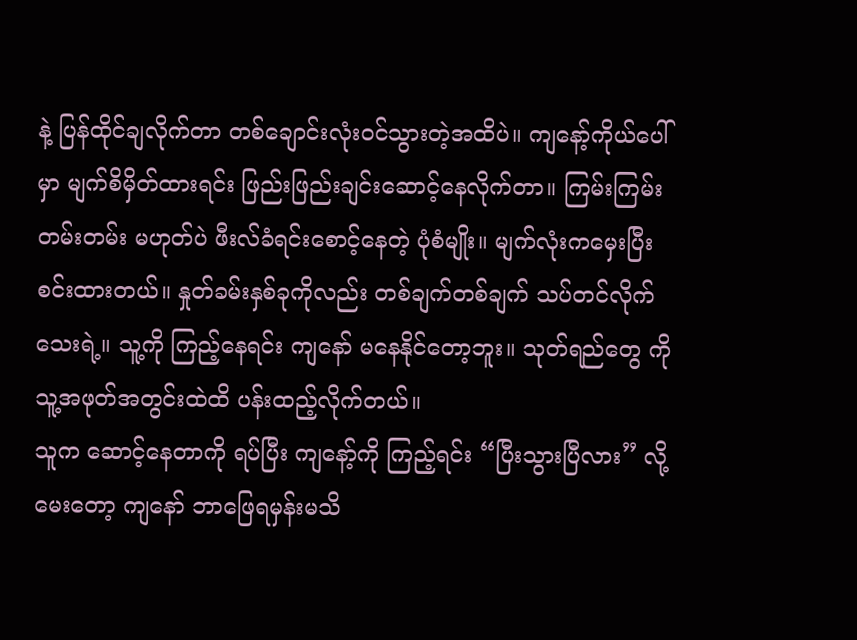နဲ့ ပြန်ထိုင်ချလိုက်တာ တစ်ချောင်းလုံးဝင်သွားတဲ့အထိပဲ။ ကျနော့်ကိုယ်ပေါ်မှာ မျက်စိမှိတ်ထားရင်း ဖြည်းဖြည်းချင်းဆောင့်နေလိုက်တာ။ ကြမ်းကြမ်းတမ်းတမ်း မဟုတ်ပဲ ဖီးလ်ခံရင်းစောင့်နေတဲ့ ပုံစံမျိုး။ မျက်လုံးကမှေးပြီးစင်းထားတယ်။ နှုတ်ခမ်းနှစ်ခုကိုလည်း တစ်ချက်တစ်ချက် သပ်တင်လိုက်သေးရဲ့။ သူ့ကို ကြည့်နေရင်း ကျနော် မနေနိုင်တော့ဘူး။ သုတ်ရည်တွေ ကို သူ့အဖုတ်အတွင်းထဲထိ ပန်းထည့်လိုက်တယ်။
သူက ဆောင့်နေတာကို ရပ်ပြီး ကျနော့်ကို ကြည့်ရင်း “ပြီးသွားပြီလား” လို့မေးတော့ ကျနော် ဘာဖြေရမှန်းမသိ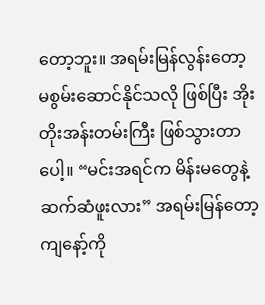တော့ဘူး။ အရမ်းမြန်လွန်းတော့ မစွမ်းဆောင်နိုင်သလို ဖြစ်ပြီး အိုးတိုးအန်းတမ်းကြီး ဖြစ်သွားတာပေါ့။ “မင်းအရင်က မိန်းမတွေနဲ့ ဆက်ဆံဖူးလား” အရမ်းမြန်တော့ ကျနော့်ကို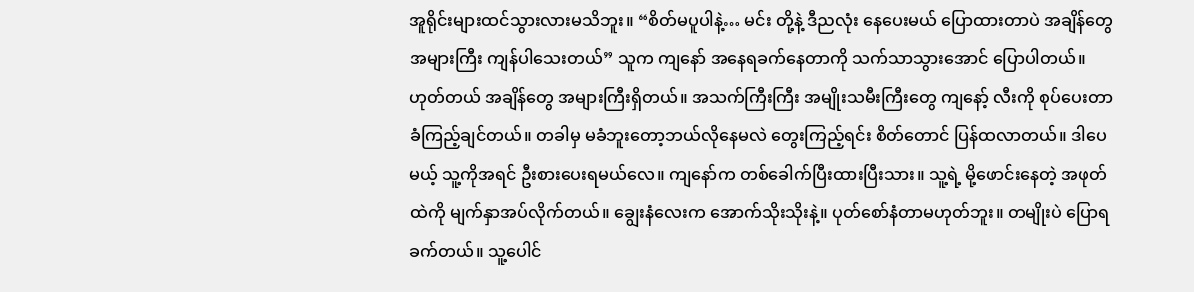အူရိုင်းများထင်သွားလားမသိဘူး။ “စိတ်မပူပါနဲ့… မင်း တို့နဲ့ ဒီညလုံး နေပေးမယ် ပြောထားတာပဲ အချိန်တွေ အများကြီး ကျန်ပါသေးတယ်” သူက ကျနော် အနေရခက်နေတာကို သက်သာသွားအောင် ပြောပါတယ်။
ဟုတ်တယ် အချိန်တွေ အများကြီးရှိတယ်။ အသက်ကြီးကြီး အမျိုးသမီးကြီးတွေ ကျနော့် လီးကို စုပ်ပေးတာ ခံကြည့်ချင်တယ်။ တခါမှ မခံဘူးတော့ဘယ်လိုနေမလဲ တွေးကြည့်ရင်း စိတ်တောင် ပြန်ထလာတယ်။ ဒါပေမယ့် သူ့ကိုအရင် ဦးစားပေးရမယ်လေ။ ကျနော်က တစ်ခေါက်ပြီးထားပြီးသား။ သူ့ရဲ့ မို့ဖောင်းနေတဲ့ အဖုတ်ထဲကို မျက်နှာအပ်လိုက်တယ်။ ချွေးနံလေးက အောက်သိုးသိုးနဲ့။ ပုတ်စော်နံတာမဟုတ်ဘူး။ တမျိုးပဲ ပြောရခက်တယ်။ သူ့ပေါင်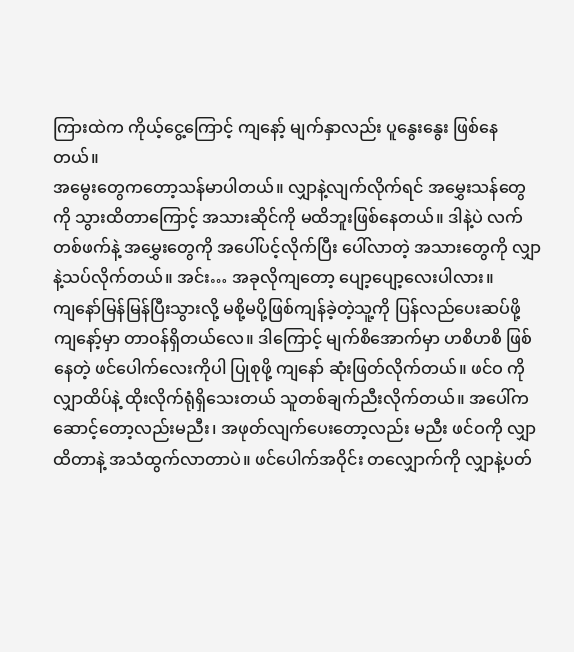ကြားထဲက ကိုယ့်ငွေ့ကြောင့် ကျနော့် မျက်နှာလည်း ပူနွေးနွေး ဖြစ်နေတယ်။
အမွေးတွေကတော့သန်မာပါတယ်။ လျှာနဲ့လျက်လိုက်ရင် အမွှေးသန်တွေကို သွားထိတာကြောင့် အသားဆိုင်ကို မထိဘူးဖြစ်နေတယ်။ ဒါနဲ့ပဲ လက်တစ်ဖက်နဲ့ အမွှေးတွေကို အပေါ်ပင့်လိုက်ပြီး ပေါ်လာတဲ့ အသားတွေကို လျှာနဲ့သပ်လိုက်တယ်။ အင်း… အခုလိုကျတော့ ပျော့ပျော့လေးပါလား။
ကျနော်မြန်မြန်ပြီးသွားလို့ မစို့မပို့ဖြစ်ကျန်ခဲ့တဲ့သူ့ကို ပြန်လည်ပေးဆပ်ဖို့ ကျနော့်မှာ တာဝန်ရှိတယ်လေ။ ဒါကြောင့် မျက်စိအောက်မှာ ဟစိဟစိ ဖြစ်နေတဲ့ ဖင်ပေါက်လေးကိုပါ ပြုစုဖို့ ကျနော် ဆုံးဖြတ်လိုက်တယ်။ ဖင်ဝ ကို လျှာထိပ်နဲ့ ထိုးလိုက်ရုံရှိသေးတယ် သူတစ်ချက်ညီးလိုက်တယ်။ အပေါ်ကဆောင့်တော့လည်းမညီး၊ အဖုတ်လျက်ပေးတော့လည်း မညီး ဖင်ဝကို လျှာထိတာနဲ့ အသံထွက်လာတာပဲ။ ဖင်ပေါက်အဝိုင်း တလျှောက်ကို လျှာနဲ့ပတ်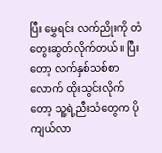ပြီး မွှေရင်း လက်ညိုးကို တံတွေးဆွတ်လိုက်တယ်။ ပြီးတော့ လက်နှစ်သစ်စာလောက် ထိုးသွင်းလိုက်တော့ သူ့ရဲ့ညီးသံတွေက ပိုကျယ်လာ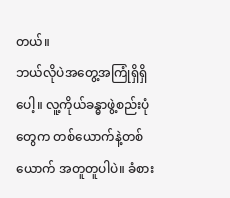တယ်။
ဘယ်လိုပဲအတွေ့အကြုံရှိရှိပေါ့။ လူ့ကိုယ်ခန္ဓာဖွဲ့စည်းပုံတွေက တစ်ယောက်နဲ့တစ်ယောက် အတူတူပါပဲ။ ခံစား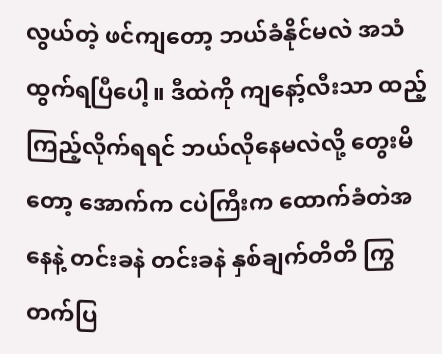လွယ်တဲ့ ဖင်ကျတော့ ဘယ်ခံနိုင်မလဲ အသံထွက်ရပြီပေါ့။ ဒီထဲကို ကျနော့်လီးသာ ထည့်ကြည့်လိုက်ရရင် ဘယ်လိုနေမလဲလို့ တွေးမိတော့ အောက်က ငပဲကြီးက ထောက်ခံတဲအနေနဲ့ တင်းခနဲ တင်းခနဲ နှစ်ချက်တိတိ ကြွတက်ပြ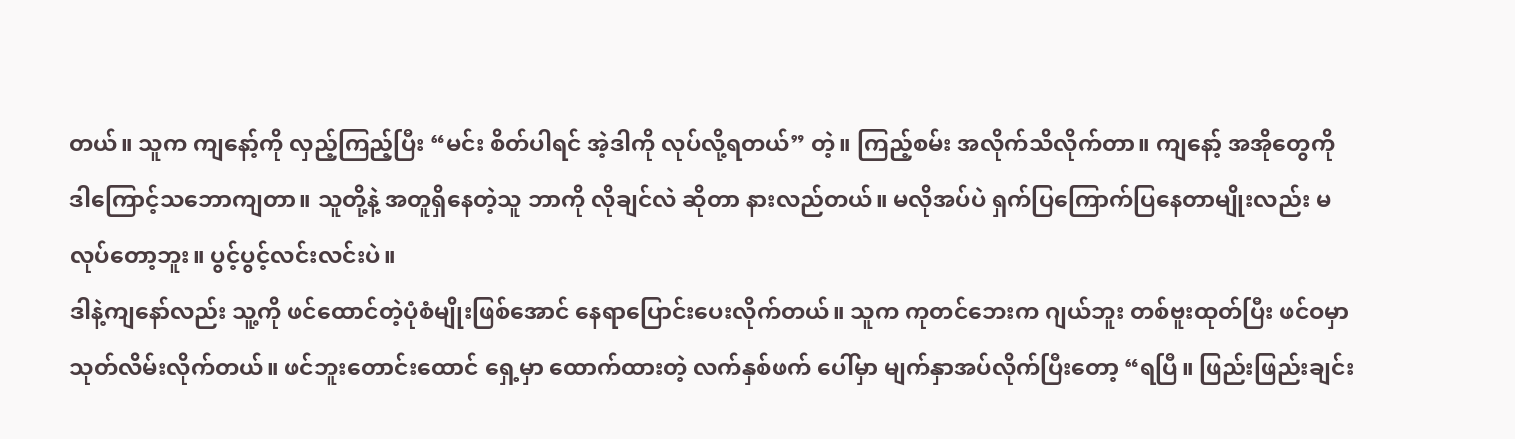တယ်။ သူက ကျနော့်ကို လှည့်ကြည့်ပြီး “မင်း စိတ်ပါရင် အဲ့ဒါကို လုပ်လို့ရတယ်” တဲ့။ ကြည့်စမ်း အလိုက်သိလိုက်တာ။ ကျနော့် အအိုတွေကို ဒါကြောင့်သဘောကျတာ။ သူတို့နဲ့ အတူရှိနေတဲ့သူ ဘာကို လိုချင်လဲ ဆိုတာ နားလည်တယ်။ မလိုအပ်ပဲ ရှက်ပြကြောက်ပြနေတာမျိုးလည်း မလုပ်တော့ဘူး။ ပွင့်ပွင့်လင်းလင်းပဲ။
ဒါနဲ့ကျနော်လည်း သူ့ကို ဖင်ထောင်တဲ့ပုံစံမျိုးဖြစ်အောင် နေရာပြောင်းပေးလိုက်တယ်။ သူက ကုတင်ဘေးက ဂျယ်ဘူး တစ်ဗူးထုတ်ပြီး ဖင်ဝမှာသုတ်လိမ်းလိုက်တယ်။ ဖင်ဘူးတောင်းထောင် ရှေ့မှာ ထောက်ထားတဲ့ လက်နှစ်ဖက် ပေါ်မှာ မျက်နှာအပ်လိုက်ပြီးတော့ “ရပြီ။ ဖြည်းဖြည်းချင်း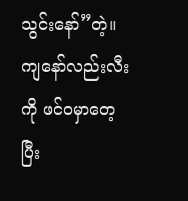သွင်းနော်”တဲ့။
ကျနော်လည်းလီးကို ဖင်ဝမှာတေ့ပြီး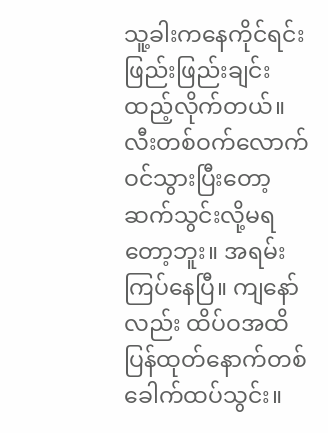သူ့ခါးကနေကိုင်ရင်း ဖြည်းဖြည်းချင်းထည့်လိုက်တယ်။ လီးတစ်ဝက်လောက်ဝင်သွားပြီးတော့ ဆက်သွင်းလို့မရတော့ဘူး။ အရမ်းကြပ်နေပြီ။ ကျနော်လည်း ထိပ်ဝအထိ ပြန်ထုတ်နောက်တစ်ခေါက်ထပ်သွင်း။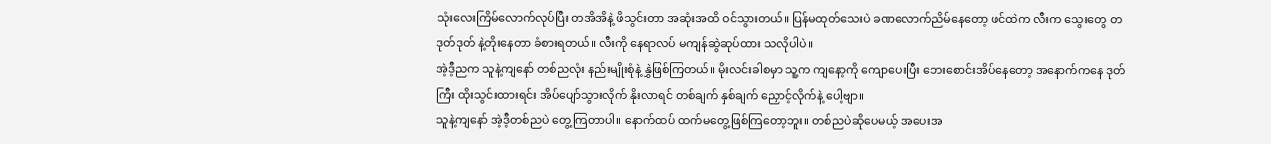သုံးလေးကြိမ်လောက်လုပ်ပြီး တအိအိနဲ့ ဖိသွင်းတာ အဆုံးအထိ ဝင်သွားတယ်။ ပြန်မထုတ်သေးပဲ ခဏလောက်ညိမ်နေတော့ ဖင်ထဲက လီးက သွေးတွေ တဒုတ်ဒုတ် နဲ့တိုးနေတာ ခံစားရတယ်။ လီးကို နေရာလပ် မကျန်ဆွဲဆုပ်ထား သလိုပါပဲ။
အဲ့ဒီ့ညက သူနဲ့ကျနော် တစ်ညလုံး နည်းမျိုးစုံနဲ့ နွှဲဖြစ်ကြတယ်။ မိုးလင်းခါစမှာ သူ့က ကျနော့ကို ကျောပေးပြီး ဘေးစောင်းအိပ်နေတော့ အနောက်ကနေ ဒုတ်ကြီး ထိုးသွင်းထားရင်း အိပ်ပျော်သွားလိုက် နိုးလာရင် တစ်ချက် နှစ်ချက် ညှောင့်လိုက်နဲ့ ပေါ့ဗျာ။
သူနဲ့ကျနော် အဲ့ဒီ့တစ်ညပဲ တွေ့ကြတာပါ။ နောက်ထပ် ထက်မတွေ့ဖြစ်ကြတော့ဘူး။ တစ်ညပဲဆိုပေမယ့် အပေးအ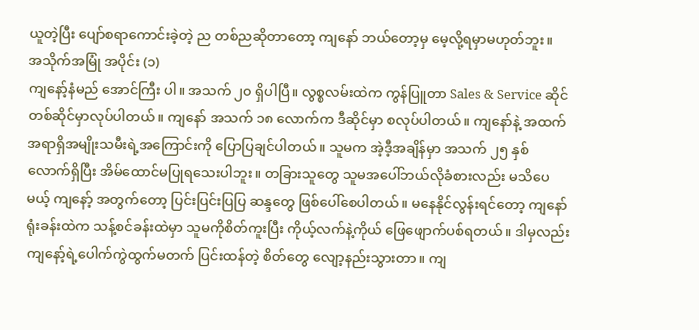ယူတဲ့ပြီး ပျော်စရာကောင်းခဲ့တဲ့ ည တစ်ညဆိုတာတော့ ကျနော် ဘယ်တော့မှ မေ့လို့ရမှာမဟုတ်ဘူး။
အသိုက်အမြုံ အပိုင်း (၁)
ကျနော့်နံမည် အောင်ကြီး ပါ။ အသက် ၂၀ ရှိပါပြီ။ လွစ္စလမ်းထဲက ကွန်ပြူတာ Sales & Service ဆိုင်တစ်ဆိုင်မှာလုပ်ပါတယ်။ ကျနော် အသက် ၁၈ လောက်က ဒီဆိုင်မှာ စလုပ်ပါတယ်။ ကျနော်နဲ့ အထက်အရာရှိအမျိုးသမီးရဲ့အကြောင်းကို ပြောပြချင်ပါတယ်။ သူမက အဲ့ဒီ့အချိန်မှာ အသက် ၂၅ နှစ်လောက်ရှိပြီး အိမ်ထောင်မပြုရသေးပါဘူး။ တခြားသူတွေ သူမအပေါ်ဘယ်လိုခံစားလည်း မသိပေမယ့် ကျနော့် အတွက်တော့ ပြင်းပြင်းပြပြ ဆန္ဒတွေ ဖြစ်ပေါ်စေပါတယ်။ မနေနိုင်လွန်းရင်တော့ ကျနော် ရုံးခန်းထဲက သန့်စင်ခန်းထဲမှာ သူမကိုစိတ်ကူးပြီး ကိုယ့်လက်နဲ့ကိုယ် ဖြေဖျောက်ပစ်ရတယ်။ ဒါမှလည်း ကျနော့်ရဲ့ပေါက်ကွဲထွက်မတက် ပြင်းထန်တဲ့ စိတ်တွေ လျော့နည်းသွားတာ။ ကျ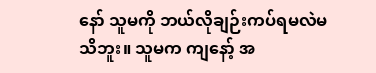နော် သူမကို ဘယ်လိုချဉ်းကပ်ရမလဲမသိဘူး။ သူမက ကျနော့် အ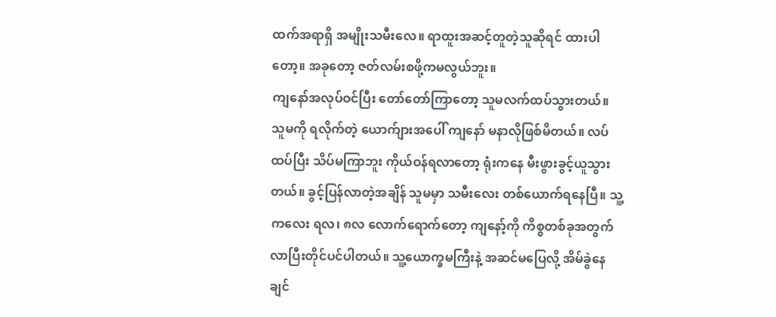ထက်အရာရှိ အမျိုးသမီးလေ။ ရာထူးအဆင့်တူတဲ့သူဆိုရင် ထားပါတော့။ အခုတော့ ဇတ်လမ်းစဖို့ကမလွယ်ဘူး။
ကျနော်အလုပ်ဝင်ပြီး တော်တော်ကြာတော့ သူမလက်ထပ်သွားတယ်။ သူမကို ရလိုက်တဲ့ ယောက်ျားအပေါ် ကျနော် မနာလိုဖြစ်မိတယ်။ လပ်ထပ်ပြီး သိပ်မကြာဘူး ကိုယ်ဝန်ရလာတော့ ရုံးကနေ မီးဖွားခွင့်ယူသွားတယ်။ ခွင့်ပြန်လာတဲ့အချိန် သူမမှာ သမီးလေး တစ်ယောက်ရနေပြီ။ သူ့ကလေး ရလ၊ ၈လ လောက်ရောက်တော့ ကျနော့်ကို ကိစ္စတစ်ခုအတွက် လာပြီးတိုင်ပင်ပါတယ်။ သူ့ယောက္ခမကြီးနဲ့ အဆင်မပြေလို့ အိမ်ခွဲနေချင်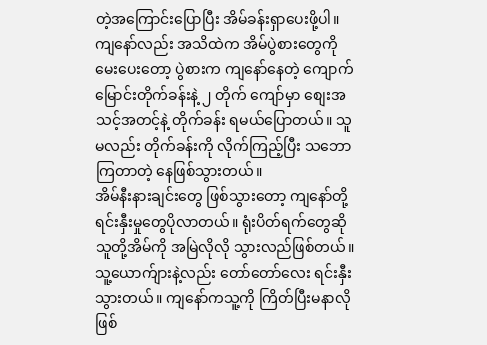တဲ့အကြောင်းပြောပြီး အိမ်ခန်းရှာပေးဖို့ပါ။ ကျနော်လည်း အသိထဲက အိမ်ပွဲစားတွေကို မေးပေးတော့ ပွဲစားက ကျနော်နေတဲ့ ကျောက်မြောင်းတိုက်ခန်းနဲ့ ၂ တိုက် ကျော်မှာ စျေးအသင့်အတင့်နဲ့ တိုက်ခန်း ရမယ်ပြောတယ်။ သူမလည်း တိုက်ခန်းကို လိုက်ကြည့်ပြီး သဘောကြတာတဲ့ နေဖြစ်သွားတယ်။
အိမ်နီးနားချင်းတွေ ဖြစ်သွားတော့ ကျနော်တို့ ရင်းနှီးမှုတွေပိုလာတယ်။ ရုံးပိတ်ရက်တွေဆို သူတို့အိမ်ကို အမြဲလိုလို သွားလည်ဖြစ်တယ်။ သူ့ယောက်ျားနဲ့လည်း တော်တော်လေး ရင်းနှီးသွားတယ်။ ကျနော်ကသူ့ကို ကြိတ်ပြီးမနာလို ဖြစ်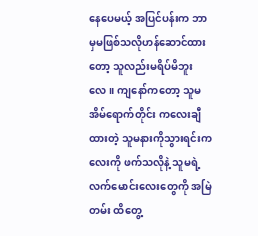နေပေမယ့် အပြင်ပန်းက ဘာမှမဖြစ်သလိုဟန်ဆောင်ထားတော့ သူလည်းမရိပ်မိဘူးလေ။ ကျနော်ကတော့ သူမအိမ်ရောက်တိုင်း ကလေးချီထားတဲ့ သူမနားကိုသွားရင်းကလေးကို ဖက်သလိုနဲ့ သူမရဲ့လက်မောင်းလေးတွေကို အမြဲတမ်း ထိတွေ့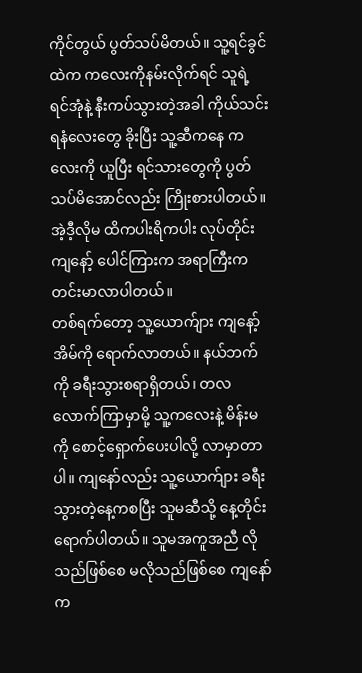ကိုင်တွယ် ပွတ်သပ်မိတယ်။ သူ့ရင်ခွင်ထဲက ကလေးကိုနမ်းလိုက်ရင် သူရဲ့ ရင်အုံနဲ့ နီးကပ်သွားတဲ့အခါ ကိုယ်သင်းရနံလေးတွေ ခိုးပြီး သူ့ဆီကနေ ကလေးကို ယူပြီး ရင်သားတွေကို ပွတ်သပ်မိအောင်လည်း ကြိုးစားပါတယ်။ အဲ့ဒီ့လိုမ ထိကပါးရိကပါး လုပ်တိုင်း ကျနော့် ပေါင်ကြားက အရာကြီးက တင်းမာလာပါတယ်။
တစ်ရက်တော့ သူ့ယောက်ျား ကျနော့်အိမ်ကို ရောက်လာတယ်။ နယ်ဘက်ကို ခရီးသွားစရာရှိတယ်၊ တလလောက်ကြာမှာမို့ သူ့ကလေးနဲ့ မိန်းမကို စောင့်ရှောက်ပေးပါလို့ လာမှာတာပါ။ ကျနော်လည်း သူ့ယောက်ျား ခရီးသွားတဲ့နေ့ကစပြီး သူမဆီသို့ နေ့တိုင်းရောက်ပါတယ်။ သူမအကူအညီ လိုသည်ဖြစ်စေ မလိုသည်ဖြစ်စေ ကျနော်က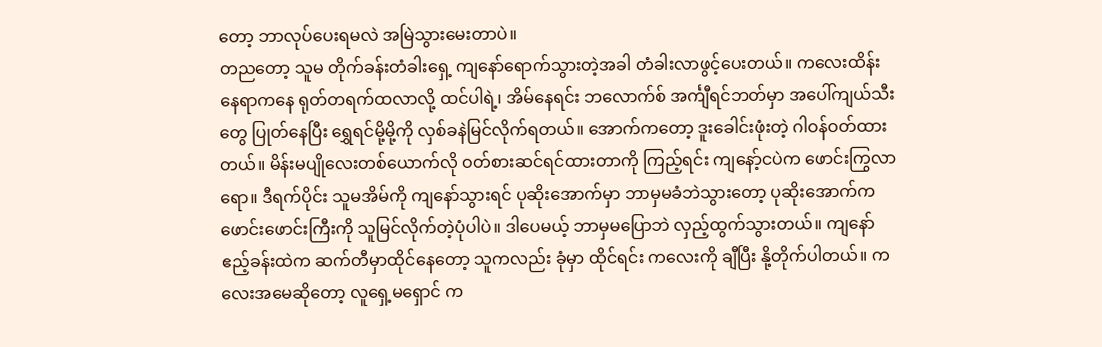တော့ ဘာလုပ်ပေးရမလဲ အမြဲသွားမေးတာပဲ။
တညတော့ သူမ တိုက်ခန်းတံခါးရှေ့ ကျနော်ရောက်သွားတဲ့အခါ တံခါးလာဖွင့်ပေးတယ်။ ကလေးထိန်းနေရာကနေ ရုတ်တရက်ထလာလို့ ထင်ပါရဲ့၊ အိမ်နေရင်း ဘလောက်စ် အင်္ကျီရင်ဘတ်မှာ အပေါ်ကျယ်သီးတွေ ပြုတ်နေပြီး ရွှေရင်မို့မို့ကို လှစ်ခနဲမြင်လိုက်ရတယ်။ အောက်ကတော့ ဒူးခေါင်းဖုံးတဲ့ ဂါဝန်ဝတ်ထားတယ်။ မိန်းမပျိုလေးတစ်ယောက်လို ဝတ်စားဆင်ရင်ထားတာကို ကြည့်ရင်း ကျနော့်ငပဲက ဖောင်းကြွလာရော။ ဒီရက်ပိုင်း သူမအိမ်ကို ကျနော်သွားရင် ပုဆိုးအောက်မှာ ဘာမှမခံဘဲသွားတော့ ပုဆိုးအောက်က ဖောင်းဖောင်းကြီးကို သူမြင်လိုက်တဲ့ပုံပါပဲ။ ဒါပေမယ့် ဘာမှမပြောဘဲ လှည့်ထွက်သွားတယ်။ ကျနော်ဧည့်ခန်းထဲက ဆက်တီမှာထိုင်နေတော့ သူကလည်း ခုံမှာ ထိုင်ရင်း ကလေးကို ချီပြီး နို့တိုက်ပါတယ်။ ကလေးအမေဆိုတော့ လူရှေ့မရှောင် က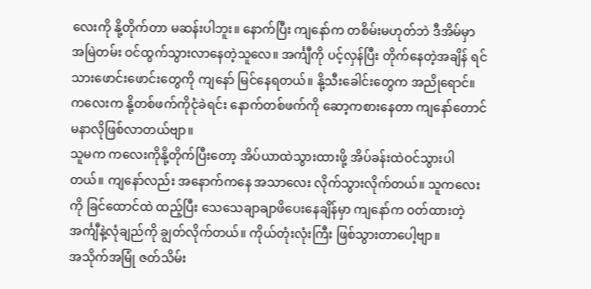လေးကို နို့တိုက်တာ မဆန်းပါဘူး။ နောက်ပြီး ကျနော်က တစိမ်းမဟုတ်ဘဲ ဒီအိမ်မှာ အမြဲတမ်း ဝင်ထွက်သွားလာနေတဲ့သူလေ။ အင်္ကျီကို ပင့်လှန်ပြီး တိုက်နေတဲ့အချိန် ရင်သားဖောင်းဖောင်းတွေကို ကျနော် မြင်နေရတယ်။ နို့သီးခေါင်းတွေက အညိုရောင်။ ကလေးက နို့တစ်ဖက်ကိုငုံခဲရင်း နောက်တစ်ဖက်ကို ဆော့ကစားနေတာ ကျနော်တောင် မနာလိုဖြစ်လာတယ်ဗျာ။
သူမက ကလေးကိုနို့တိုက်ပြီးတော့ အိပ်ယာထဲသွားထားဖို့ အိပ်ခန်းထဲဝင်သွားပါတယ်။ ကျနော်လည်း အနောက်ကနေ အသာလေး လိုက်သွားလိုက်တယ်။ သူကလေးကို ခြင်ထောင်ထဲ ထည့်ပြီး သေသေချာချာဖိပေးနေချိန်မှာ ကျနော်က ဝတ်ထားတဲ့ အင်္ကျီနဲ့လုံချည်ကို ချွတ်လိုက်တယ်။ ကိုယ်တုံးလုံးကြီး ဖြစ်သွားတာပေါ့ဗျာ။
အသိုက်အမြုံ ဇတ်သိမ်း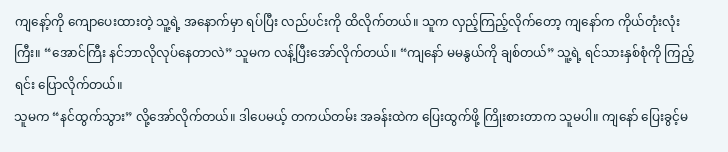ကျနော့်ကို ကျောပေးထားတဲ့ သူ့ရဲ့ အနောက်မှာ ရပ်ပြီး လည်ပင်းကို ထိလိုက်တယ်။ သူက လှည့်ကြည့်လိုက်တော့ ကျနော်က ကိုယ်တုံးလုံးကြီး။ “အောင်ကြီး နင်ဘာလိုလုပ်နေတာလဲ” သူမက လန့်ပြီးအော်လိုက်တယ်။ “ကျနော် မမနွယ်ကို ချစ်တယ်” သူ့ရဲ့ ရင်သားနှစ်စုံကို ကြည့်ရင်း ပြောလိုက်တယ်။
သူမက “နင်ထွက်သွား” လို့အော်လိုက်တယ်။ ဒါပေမယ့် တကယ်တမ်း အခန်းထဲက ပြေးထွက်ဖို့ ကြိုးစားတာက သူမပါ။ ကျနော် ပြေးခွင့်မ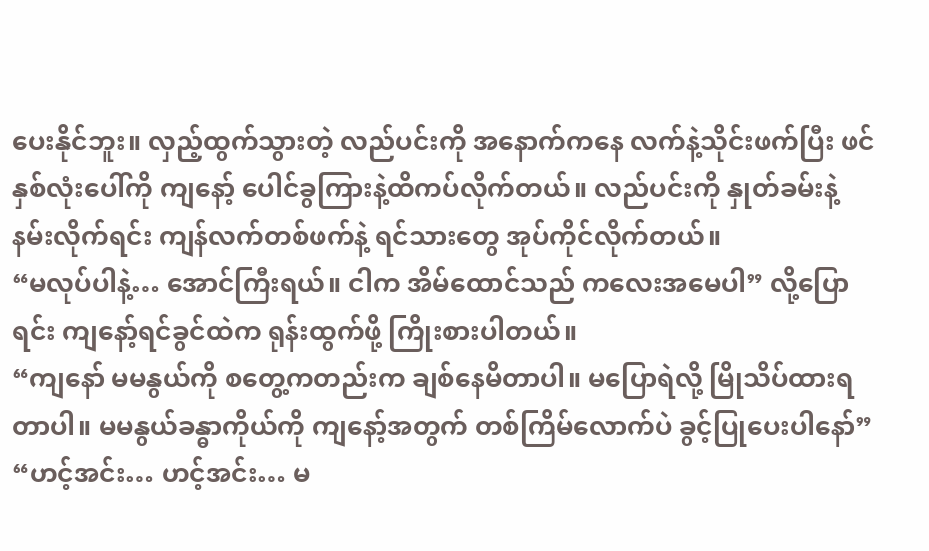ပေးနိုင်ဘူး။ လှည့်ထွက်သွားတဲ့ လည်ပင်းကို အနောက်ကနေ လက်နဲ့သိုင်းဖက်ပြီး ဖင်နှစ်လုံးပေါ်ကို ကျနော့် ပေါင်ခွကြားနဲ့ထိကပ်လိုက်တယ်။ လည်ပင်းကို နှုတ်ခမ်းနဲ့ နမ်းလိုက်ရင်း ကျန်လက်တစ်ဖက်နဲ့ ရင်သားတွေ အုပ်ကိုင်လိုက်တယ်။
“မလုပ်ပါနဲ့… အောင်ကြီးရယ်။ ငါက အိမ်ထောင်သည် ကလေးအမေပါ” လို့ပြောရင်း ကျနော့်ရင်ခွင်ထဲက ရုန်းထွက်ဖို့ ကြိုးစားပါတယ်။
“ကျနော် မမနွယ်ကို စတွေ့ကတည်းက ချစ်နေမိတာပါ။ မပြောရဲလို့ မြိုသိပ်ထားရတာပါ။ မမနွယ်ခန္ဓာကိုယ်ကို ကျနော့်အတွက် တစ်ကြိမ်လောက်ပဲ ခွင့်ပြုပေးပါနော်”
“ဟင့်အင်း… ဟင့်အင်း… မ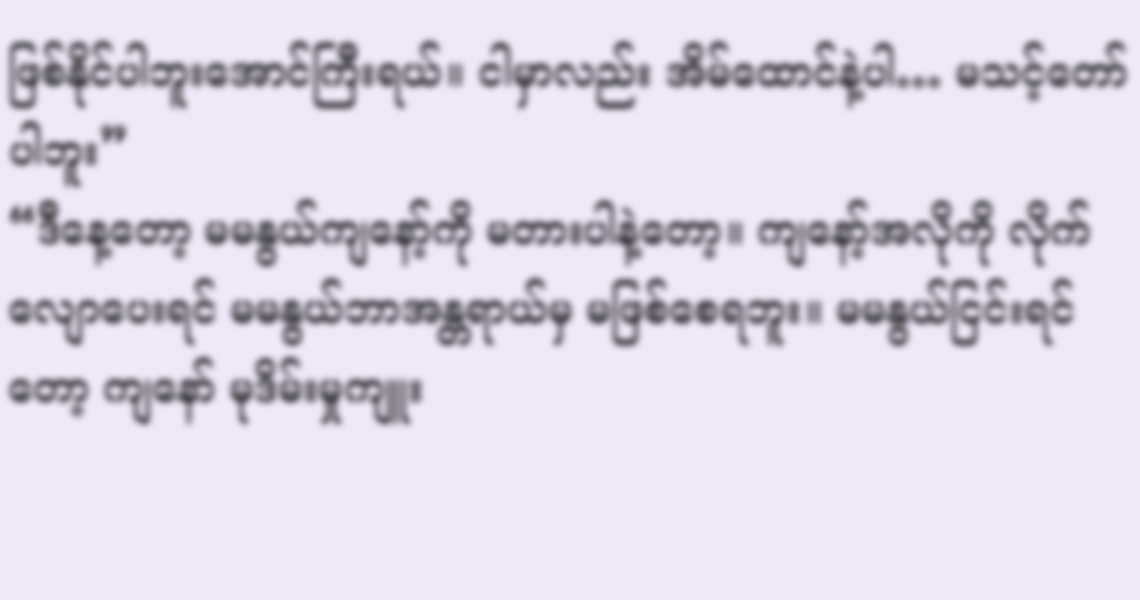ဖြစ်နိုင်ပါဘူးအောင်ကြီးရယ်။ ငါမှာလည်း အိမ်ထောင်နဲ့ပါ… မသင့်တော်ပါဘူး”
“ဒီနေ့တော့ မမနွယ်ကျနော့်ကို မတားပါနဲ့တော့။ ကျနော့်အလိုကို လိုက်လျောပေးရင် မမနွယ်ဘာအန္တရာယ်မှ မဖြစ်စေရဘူး။ မမနွယ်ငြင်းရင်တော့ ကျနော် မုဒိမ်းမှုကျူး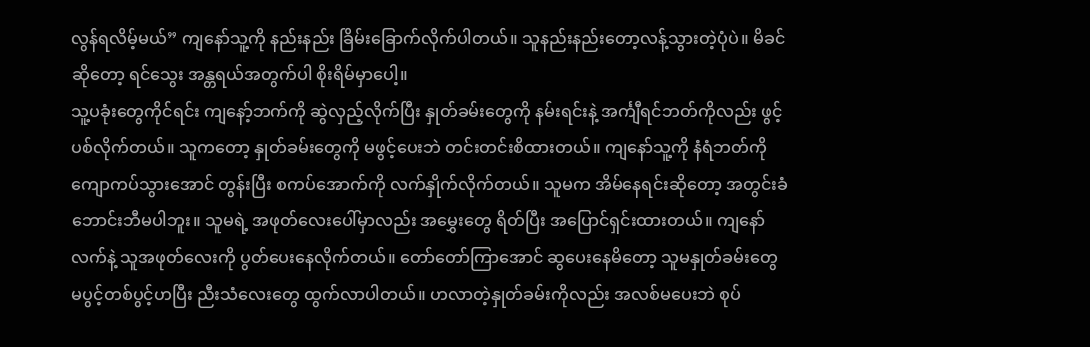လွန်ရလိမ့်မယ်” ကျနော်သူ့ကို နည်းနည်း ခြိမ်းခြောက်လိုက်ပါတယ်။ သူနည်းနည်းတော့လန့်သွားတဲ့ပုံပဲ။ မိခင်ဆိုတော့ ရင်သွေး အန္တရယ်အတွက်ပါ စိုးရိမ်မှာပေါ့။
သူ့ပခုံးတွေကိုင်ရင်း ကျနော့်ဘက်ကို ဆွဲလှည့်လိုက်ပြီး နှုတ်ခမ်းတွေကို နမ်းရင်းနဲ့ အင်္ကျီရင်ဘတ်ကိုလည်း ဖွင့်ပစ်လိုက်တယ်။ သူကတော့ နှုတ်ခမ်းတွေကို မဖွင့်ပေးဘဲ တင်းတင်းစိထားတယ်။ ကျနော်သူ့ကို နံရံဘတ်ကို ကျောကပ်သွားအောင် တွန်းပြီး စကပ်အောက်ကို လက်နှိုက်လိုက်တယ်။ သူမက အိမ်နေရင်းဆိုတော့ အတွင်းခံဘောင်းဘီမပါဘူး။ သူမရဲ့ အဖုတ်လေးပေါ်မှာလည်း အမွှေးတွေ ရိတ်ပြီး အပြောင်ရှင်းထားတယ်။ ကျနော်လက်နဲ့ သူအဖုတ်လေးကို ပွတ်ပေးနေလိုက်တယ်။ တော်တော်ကြာအောင် ဆွပေးနေမိတော့ သူမနှုတ်ခမ်းတွေ မပွင့်တစ်ပွင့်ဟပြီး ညီးသံလေးတွေ ထွက်လာပါတယ်။ ဟလာတဲ့နှုတ်ခမ်းကိုလည်း အလစ်မပေးဘဲ စုပ်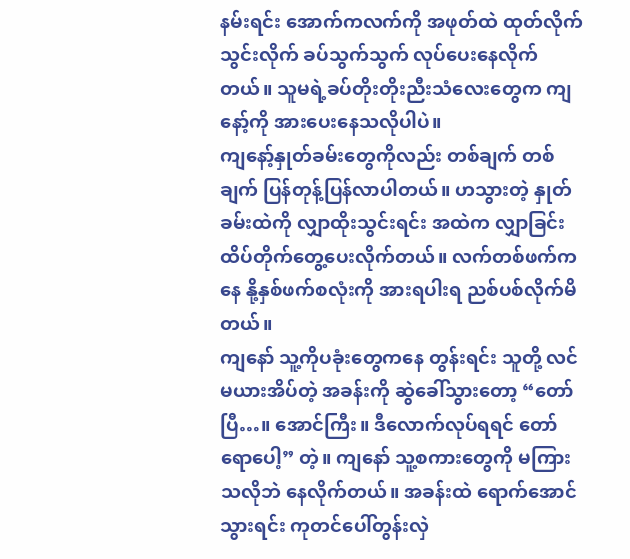နမ်းရင်း အောက်ကလက်ကို အဖုတ်ထဲ ထုတ်လိုက်သွင်းလိုက် ခပ်သွက်သွက် လုပ်ပေးနေလိုက်တယ်။ သူမရဲ့ခပ်တိုးတိုးညီးသံလေးတွေက ကျနော့်ကို အားပေးနေသလိုပါပဲ။
ကျနော့်နှုတ်ခမ်းတွေကိုလည်း တစ်ချက် တစ်ချက် ပြန်တုန့်ပြန်လာပါတယ်။ ဟသွားတဲ့ နှုတ်ခမ်းထဲကို လျှာထိုးသွင်းရင်း အထဲက လျှာခြင်း ထိပ်တိုက်တွေ့ပေးလိုက်တယ်။ လက်တစ်ဖက်ကနေ နို့နှစ်ဖက်စလုံးကို အားရပါးရ ညစ်ပစ်လိုက်မိတယ်။
ကျနော် သူ့ကိုပခုံးတွေကနေ တွန်းရင်း သူတို့ လင်မယားအိပ်တဲ့ အခန်းကို ဆွဲခေါ်သွားတော့ “တော်ပြီ…။ အောင်ကြီး။ ဒီလောက်လုပ်ရရင် တော်ရောပေါ့” တဲ့။ ကျနော် သူ့စကားတွေကို မကြားသလိုဘဲ နေလိုက်တယ်။ အခန်းထဲ ရောက်အောင်သွားရင်း ကုတင်ပေါ်တွန်းလှဲ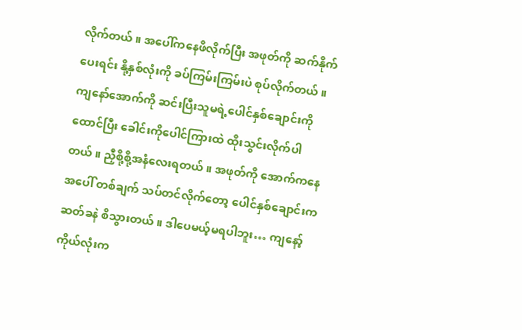လိုက်တယ်။ အပေါ်ကနေဖိလိုက်ပြီး အဖုတ်ကို ဆက်နိုက်ပေးရင်း နို့နှစ်လုံးကို ခပ်ကြမ်းကြမ်းပဲ စုပ်လိုက်တယ်။
ကျနော်အောက်ကို ဆင်းပြီးသူမရဲ့ပေါင်နှစ်ချောင်းကို ထောင်ပြီး ခေါင်းကိုပေါင်ကြားထဲ ထိုးသွင်းလိုက်ပါတယ်။ ညှီစို့စို့အနံလေးရတယ်။ အဖုတ်ကို အောက်ကနေ အပေါ် တစ်ချက် သပ်တင်လိုက်တော့ ပေါင်နှစ်ချောင်းက ဆတ်ခနဲ စိသွားတယ်။ ဒါပေမယ့်မရပါဘူး… ကျနော့် ကိုယ်လုံးက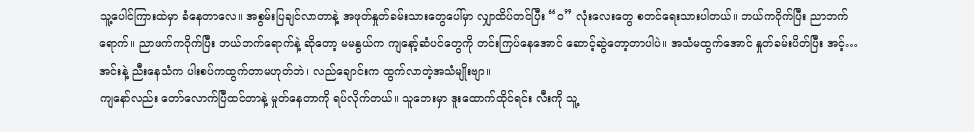သူ့ပေါင်ကြားထဲမှာ ခံနေတာလေ။ အစွမ်းပြချင်လာတာနဲ့ အဖုတ်နှုတ်ခမ်းသားတွေပေါ်မှာ လျှာထိပ်တင်ပြီး “၀” လုံးလေးတွေ စတင်ရေးသားပါတယ်။ ဘယ်ကဝိုက်ပြီး ညာဘက်ရောက်။ ညာဖက်ကဝိုက်ပြီး ဘယ်ဘက်ရောက်နဲ့ ဆိုတော့ မမနွယ်က ကျနော့်ဆံပင်တွေကို တင်းကြပ်နေအောင် ဆောင့်ဆွဲတော့တာပါပဲ။ အသံမထွက်အောင် နှုတ်ခမ်းပိတ်ပြီး အင့်… အင်းနဲ့ ညီးနေသံက ပါးစပ်ကထွက်တာမဟုတ်ဘဲ၊ လည်ချောင်းက ထွက်လာတဲ့အသံမျိုးဗျာ။
ကျနော်လည်း တော်လောက်ပြီထင်တာနဲ့ မှုတ်နေတာကို ရပ်လိုက်တယ်။ သူဘေးမှာ ဒူးထောက်ထိုင်ရင်း လီးကို သူ့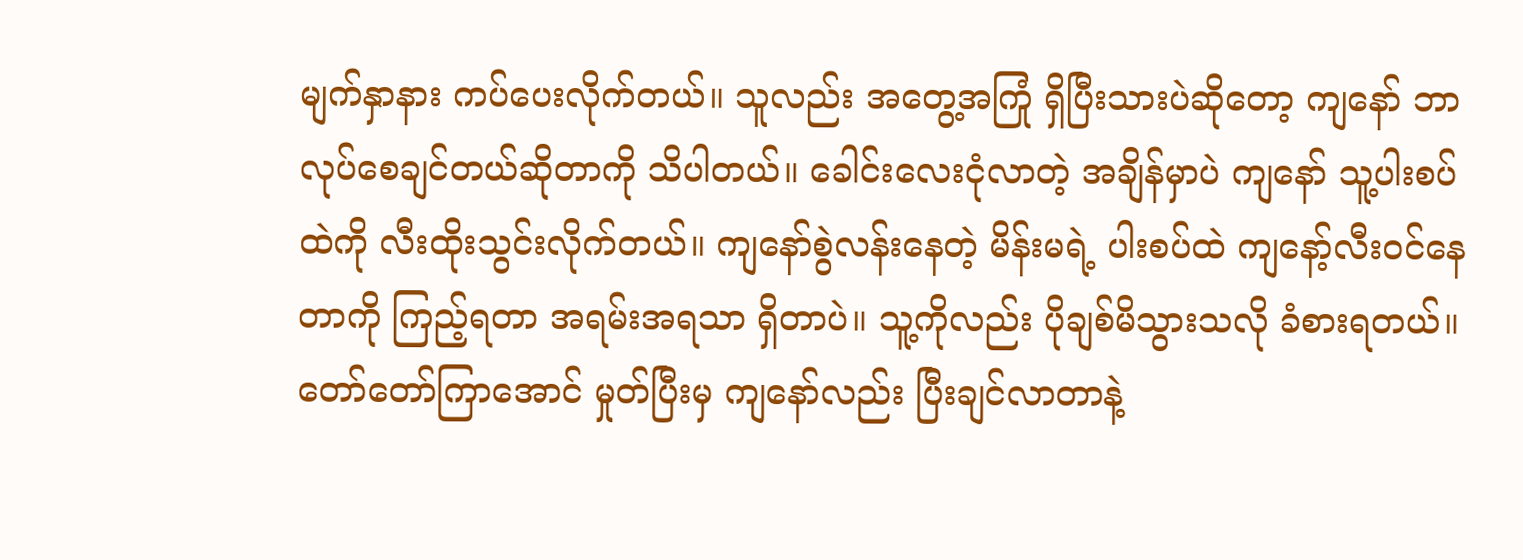မျက်နှာနား ကပ်ပေးလိုက်တယ်။ သူလည်း အတွေ့အကြုံ ရှိပြီးသားပဲဆိုတော့ ကျနော် ဘာလုပ်စေချင်တယ်ဆိုတာကို သိပါတယ်။ ခေါင်းလေးငုံလာတဲ့ အချိန်မှာပဲ ကျနော် သူ့ပါးစပ်ထဲကို လီးထိုးသွင်းလိုက်တယ်။ ကျနော်စွဲလန်းနေတဲ့ မိန်းမရဲ့ ပါးစပ်ထဲ ကျနော့်လီးဝင်နေတာကို ကြည့်ရတာ အရမ်းအရသာ ရှိတာပဲ။ သူ့ကိုလည်း ပိုချစ်မိသွားသလို ခံစားရတယ်။ တော်တော်ကြာအောင် မှုတ်ပြီးမှ ကျနော်လည်း ပြီးချင်လာတာနဲ့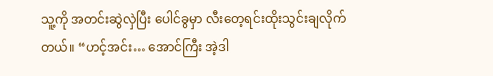သူ့ကို အတင်းဆွဲလှဲပြီး ပေါင်ခွမှာ လီးတေ့ရင်းထိုးသွင်းချလိုက်တယ်။ “ဟင့်အင်း… အောင်ကြီး အဲ့ဒါ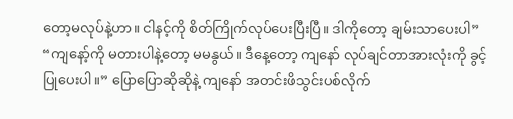တော့မလုပ်နဲ့ဟာ။ ငါနင့်ကို စိတ်ကြိုက်လုပ်ပေးပြီးပြီ။ ဒါကိုတော့ ချမ်းသာပေးပါ” “ကျနော့်ကို မတားပါနဲ့တော့ မမနွယ်။ ဒီနေ့တော့ ကျနော် လုပ်ချင်တာအားလုံးကို ခွင့်ပြုပေးပါ။” ပြောပြောဆိုဆိုနဲ့ ကျနော် အတင်းဖိသွင်းပစ်လိုက်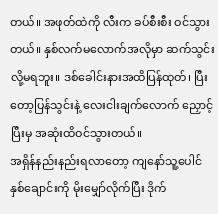တယ်။ အဖုတ်ထဲကို လီးက ခပ်စီးစီး ဝင်သွားတယ်။ နှစ်လက်မလောက်အလိုမှာ ဆက်သွင်းလို့မရဘူး။ ဒစ်ခေါင်းနားအထိပြန်ထုတ်၊ ပြီးတော့ပြန်သွင်းနဲ့ လေးငါးချက်လောက် ညှောင့်ပြီးမှ အဆုံးထိဝင်သွားတယ်။
အရှိန်နည်းနည်းရလာတော့ ကျနော်သူ့ပေါင်နှစ်ချောင်းကို မိုးမျှော်လိုက်ပြီး ဒိုက်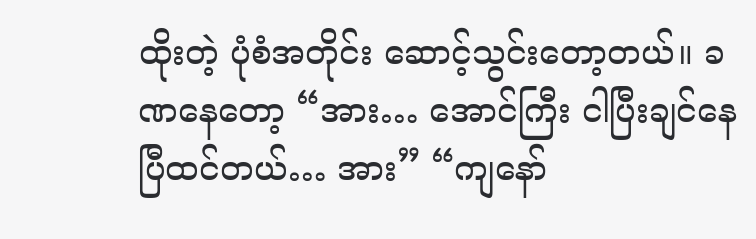ထိုးတဲ့ ပုံစံအတိုင်း ဆောင့်သွင်းတော့တယ်။ ခဏနေတော့ “အား… အောင်ကြီး ငါပြီးချင်နေပြီထင်တယ်… အား” “ကျနော်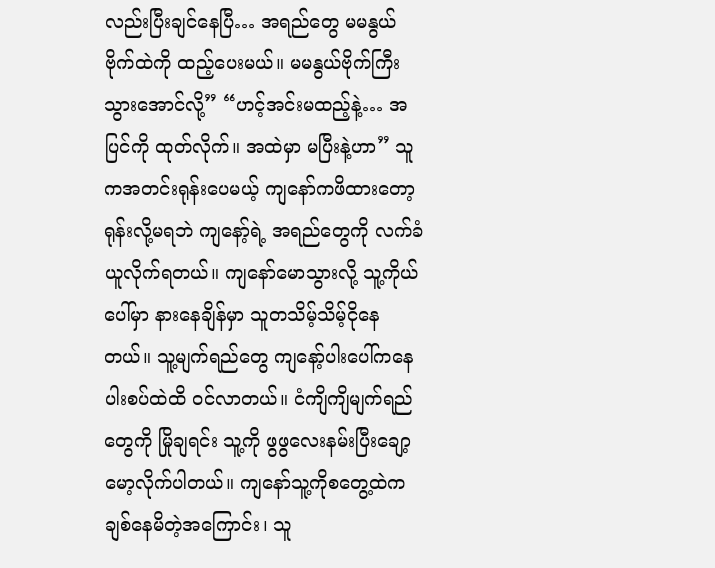လည်းပြီးချင်နေပြီ… အရည်တွေ မမနွယ်ဗိုက်ထဲကို ထည့်ပေးမယ်။ မမနွယ်ဗိုက်ကြီးသွားအောင်လို့” “ဟင့်အင်းမထည့်နဲ့… အပြင်ကို ထုတ်လိုက်။ အထဲမှာ မပြီးနဲ့ဟာ” သူကအတင်းရုန်းပေမယ့် ကျနော်ကဖိထားတော့ ရုန်းလို့မရဘဲ ကျနော့်ရဲ့ အရည်တွေကို လက်ခံယူလိုက်ရတယ်။ ကျနော်မောသွားလို့ သူ့ကိုယ်ပေါ်မှာ နားနေချိန်မှာ သူတသိမ့်သိမ့်ငိုနေတယ်။ သူ့မျက်ရည်တွေ ကျနော့်ပါးပေါ်ကနေ ပါးစပ်ထဲထိ ဝင်လာတယ်။ ငံကျိကျိမျက်ရည်တွေကို မြိုချရင်း သူ့ကို ဖွဖွလေးနမ်းပြီးချော့မော့လိုက်ပါတယ်။ ကျနော်သူ့ကိုစတွေ့ထဲက ချစ်နေမိတဲ့အကြောင်း၊ သူ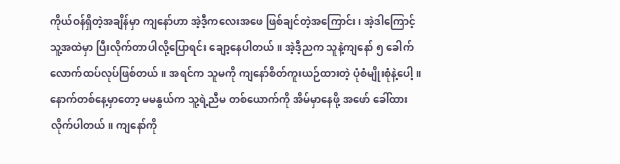ကိုယ်ဝန်ရှိတဲ့အချိန်မှာ ကျနော်ဟာ အဲ့ဒီ့ကလေးအဖေ ဖြစ်ချင်တဲ့အကြောင်း၊ အဲ့ဒါကြောင့် သူ့အထဲမှာ ပြီးလိုက်တာပါလို့ပြောရင်း ချော့နေပါတယ်။ အဲ့ဒီ့ညက သူနဲ့ကျနော် ၅ ခေါက်လောက်ထပ်လုပ်ဖြစ်တယ်။ အရင်က သူမကို ကျနော်စိတ်ကူးယဉ်ထားတဲ့ ပုံစံမျိုးစုံနဲ့ပေါ့။
နောက်တစ်နေ့မှာတော့ မမနွယ်က သူ့ရဲ့ညီမ တစ်ယောက်ကို အိမ်မှာနေဖို့ အဖော် ခေါ်ထားလိုက်ပါတယ်။ ကျနော်ကို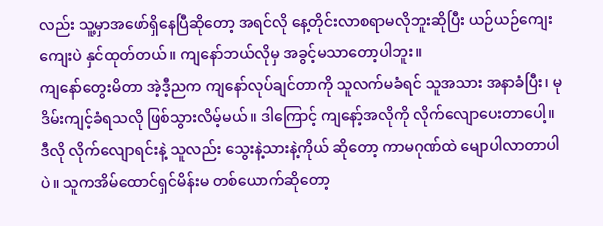လည်း သူ့မှာအဖော်ရှိနေပြီဆိုတော့ အရင်လို နေ့တိုင်းလာစရာမလိုဘူးဆိုပြီး ယဉ်ယဉ်ကျေးကျေးပဲ နှင်ထုတ်တယ်။ ကျနော်ဘယ်လိုမှ အခွင့်မသာတော့ပါဘူး။
ကျနော်တွေးမိတာ အဲ့ဒီ့ညက ကျနော်လုပ်ချင်တာကို သူလက်မခံရင် သူအသား အနာခံပြီး၊ မုဒိမ်းကျင့်ခံရသလို ဖြစ်သွားလိမ့်မယ်။ ဒါကြောင့် ကျနော့်အလိုကို လိုက်လျောပေးတာပေါ့။ ဒီလို လိုက်လျောရင်းနဲ့ သူလည်း သွေးနဲ့သားနဲ့ကိုယ် ဆိုတော့ ကာမဂုဏ်ထဲ မျောပါလာတာပါပဲ။ သူကအိမ်ထောင်ရှင်မိန်းမ တစ်ယောက်ဆိုတော့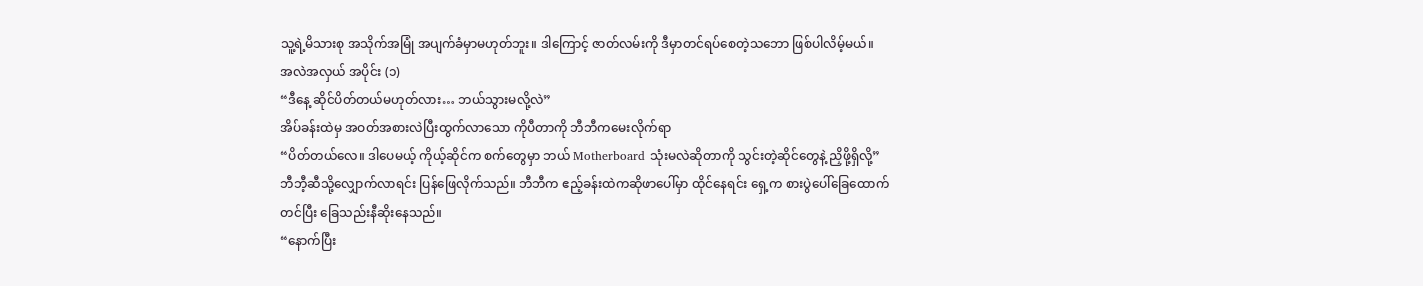သူ့ရဲ့မိသားစု အသိုက်အမြုံ အပျက်ခံမှာမဟုတ်ဘူး။ ဒါကြောင့် ဇာတ်လမ်းကို ဒီမှာတင်ရပ်စေတဲ့သဘော ဖြစ်ပါလိမ့်မယ်။
အလဲအလှယ် အပိုင်း (၁)
“ဒီနေ့ ဆိုင်ပိတ်တယ်မဟုတ်လား… ဘယ်သွားမလို့လဲ”
အိပ်ခန်းထဲမှ အဝတ်အစားလဲပြီးထွက်လာသော ကိုပီတာကို ဘီဘီကမေးလိုက်ရာ
“ပိတ်တယ်လေ။ ဒါပေမယ့် ကိုယ့်ဆိုင်က စက်တွေမှာ ဘယ် Motherboard သုံးမလဲဆိုတာကို သွင်းတဲ့ဆိုင်တွေနဲ့ ညှိဖို့ရှိလို့”
ဘီဘီ့ဆီသို့လျှောက်လာရင်း ပြန်ဖြေလိုက်သည်။ ဘီဘီက ဧည့်ခန်းထဲကဆိုဖာပေါ်မှာ ထိုင်နေရင်း ရှေ့က စားပွဲပေါ်ခြေထောက်တင်ပြီး ခြေသည်းနီဆိုးနေသည်။
“နောက်ပြီး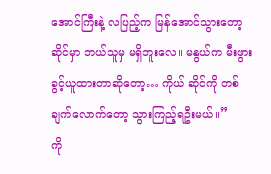အောင်ကြီးနဲ့ လပြည့်က မြန်အောင်သွားတော့ ဆိုင်မှာ ဘယ်သူမှ မရှိဘူးလေ။ မနွယ်က မီးဖွားခွင့်ယူထားတာဆိုတော့… ကိုယ် ဆိုင်ကို တစ်ချက်လောက်တော့ သွားကြည့်ရဦးမယ်။”
ကို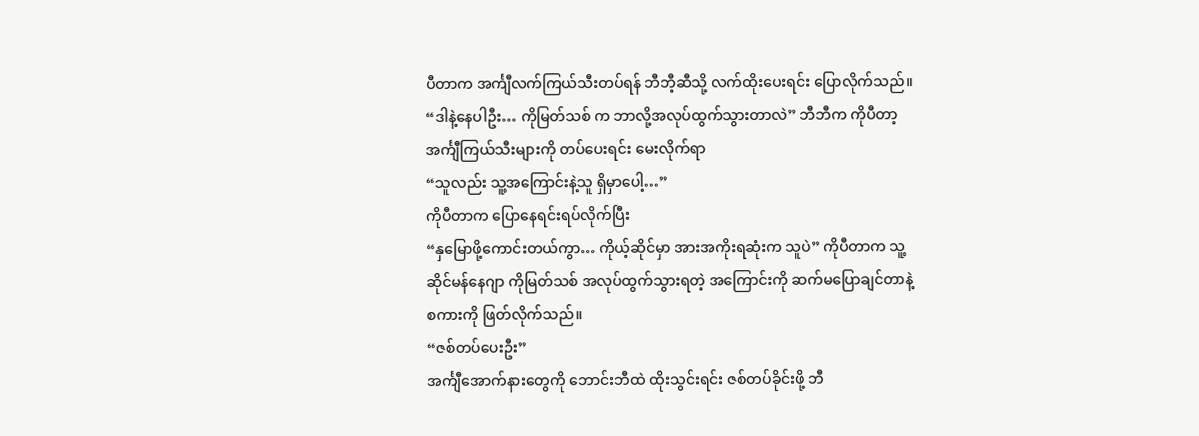ပီတာက အင်္ကျီလက်ကြယ်သီးတပ်ရန် ဘီဘီ့ဆီသို့ လက်ထိုးပေးရင်း ပြောလိုက်သည်။
“ဒါနဲ့နေပါဦး… ကိုမြတ်သစ် က ဘာလို့အလုပ်ထွက်သွားတာလဲ” ဘီဘီက ကိုပီတာ့ အင်္ကျီကြယ်သီးများကို တပ်ပေးရင်း မေးလိုက်ရာ
“သူလည်း သူ့အကြောင်းနဲ့သူ ရှိမှာပေါ့…”
ကိုပီတာက ပြောနေရင်းရပ်လိုက်ပြီး
“နှမြောဖို့ကောင်းတယ်ကွာ… ကိုယ့်ဆိုင်မှာ အားအကိုးရဆုံးက သူပဲ” ကိုပီတာက သူ့ဆိုင်မန်နေဂျာ ကိုမြတ်သစ် အလုပ်ထွက်သွားရတဲ့ အကြောင်းကို ဆက်မပြောချင်တာနဲ့ စကားကို ဖြတ်လိုက်သည်။
“ဇစ်တပ်ပေးဦး”
အင်္ကျီအောက်နားတွေကို ဘောင်းဘီထဲ ထိုးသွင်းရင်း ဇစ်တပ်ခိုင်းဖို့ ဘီ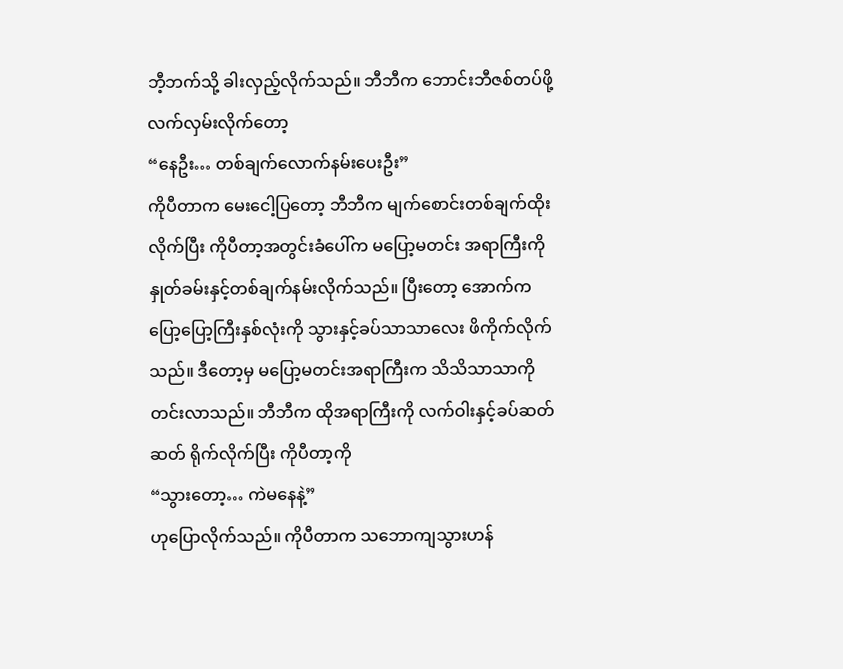ဘီ့ဘက်သို့ ခါးလှည့်လိုက်သည်။ ဘီဘီက ဘောင်းဘီဇစ်တပ်ဖို့ လက်လှမ်းလိုက်တော့
“နေဦး… တစ်ချက်လောက်နမ်းပေးဦး”
ကိုပီတာက မေးငေါ့ပြတော့ ဘီဘီက မျက်စောင်းတစ်ချက်ထိုးလိုက်ပြီး ကိုပီတာ့အတွင်းခံပေါ်က မပြော့မတင်း အရာကြီးကို နှုတ်ခမ်းနှင့်တစ်ချက်နမ်းလိုက်သည်။ ပြီးတော့ အောက်က ပြော့ပြော့ကြီးနှစ်လုံးကို သွားနှင့်ခပ်သာသာလေး ဖိကိုက်လိုက်သည်။ ဒီတော့မှ မပြော့မတင်းအရာကြီးက သိသိသာသာကို တင်းလာသည်။ ဘီဘီက ထိုအရာကြီးကို လက်ဝါးနှင့်ခပ်ဆတ်ဆတ် ရိုက်လိုက်ပြီး ကိုပီတာ့ကို
“သွားတော့… ကဲမနေနဲ့”
ဟုပြောလိုက်သည်။ ကိုပီတာက သဘောကျသွားဟန်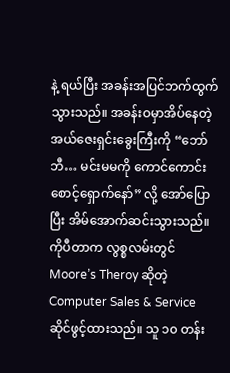နဲ့ ရယ်ပြီး အခန်းအပြင်ဘက်ထွက်သွားသည်။ အခန်းဝမှာအိပ်နေတဲ့ အယ်ဇေးရှင်းခွေးကြီးကို “ဘော်ဘီ… မင်းမမကို ကောင်ကောင်းစောင့်ရှောက်နော်” လို့ အော်ပြောပြီး အိမ်အောက်ဆင်းသွားသည်။
ကိုပီတာက လွစ္စလမ်းတွင် Moore’s Theroy ဆိုတဲ့ Computer Sales & Service ဆိုင်ဖွင့်ထားသည်။ သူ ၁၀ တန်း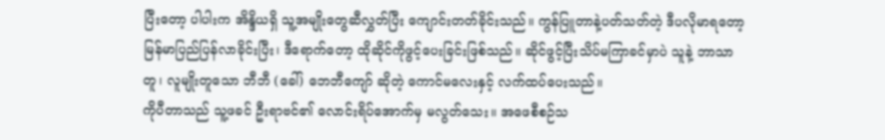ပြီးတော့ ပါပါးက အိန္ဒိယရှိ သူ့အမျိုးတွေဆီလွှတ်ပြီး ကျောင်းတတ်ခိုင်းသည်။ ကွန်ပြူတာနဲ့ပတ်သတ်တဲ့ ဒီပလိုမာရတော့ မြန်မာပြည်ပြန်လာခိုင်းပြီး၊ ဒီရောက်တော့ ထိုဆိုင်ကိုဖွင့်ပေးခြင်းဖြစ်သည်။ ဆိုင်ဖွင့်ပြီးသိပ်မကြာခင်မှာပဲ သူနဲ့ ဘာသာတူ၊ လူမျိုးတူသော ဘီဘီ (ခေါ်) ဘေဘီကျော် ဆိုတဲ့ ကောင်မလေးနှင့် လက်ထပ်ပေးသည်။
ကိုပီတာသည် သူ့ဖခင် ဦးရာဗင်၏ လောင်းရိပ်အောက်မှ မလွတ်သေး။ အဖေစီစဉ်သ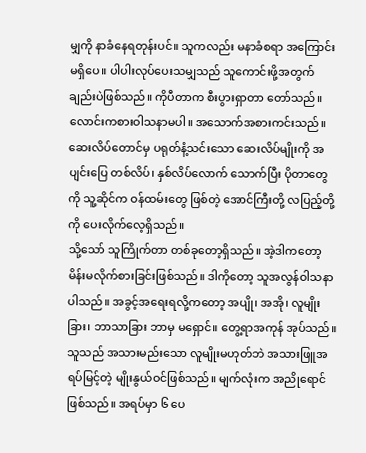မျှကို နာခံနေရတုန်းပင်။ သူကလည်း မနာခံစရာ အကြောင်းမရှိပေ။ ပါပါးလုပ်ပေးသမျှသည် သူကောင်းဖို့အတွက်ချည်းပဲဖြစ်သည်။ ကိုပီတာက စီးပွားရှာတာ တော်သည်။ လောင်းကစားဝါသနာမပါ။ အသောက်အစားကင်းသည်။ ဆေးလိပ်တောင်မှ ပရုတ်နံ့သင်းသော ဆေးလိပ်မျိုးကို အပျင်းပြေ တစ်လိပ်၊ နှစ်လိပ်လောက် သောက်ပြီး ပိုတာတွေ ကို သူ့ဆိုင်က ဝန်ထမ်းတွေ ဖြစ်တဲ့ အောင်ကြီးတို့ လပြည့်တို့ကို ပေးလိုက်လေ့ရှိသည်။
သို့သော် သူကြိုက်တာ တစ်ခုတော့ရှိသည်။ အဲ့ဒါကတော့ မိန်းမလိုက်စားခြင်းဖြစ်သည်။ ဒါကိုတော့ သူအလွန်ဝါသနာပါသည်။ အခွင့်အရေးရလို့ကတော့ အပျို၊ အအို၊ လူမျိုးခြား၊ ဘာသာခြား ဘာမှ မရှောင်။ တွေ့ရာအကုန် အုပ်သည်။ သူသည် အသားမည်းသော လူမျိုးမဟုတ်ဘဲ အသားဖြူအရပ်မြင့်တဲ့ မျိုးနွယ်ဝင်ဖြစ်သည်။ မျက်လုံးက အညိုရောင်ဖြစ်သည်။ အရပ်မှာ ၆ ပေ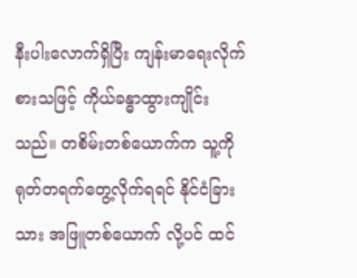နီးပါးလောက်ရှိပြီး ကျန်းမာရေးလိုက်စားသဖြင့် ကိုယ်ခန္ဓာထွားကျိုင်းသည်။ တစိမ်းတစ်ယောက်က သူ့ကို ရုတ်တရက်တွေ့လိုက်ရရင် နိုင်ငံခြားသား အဖြူတစ်ယောက် လို့ပင် ထင်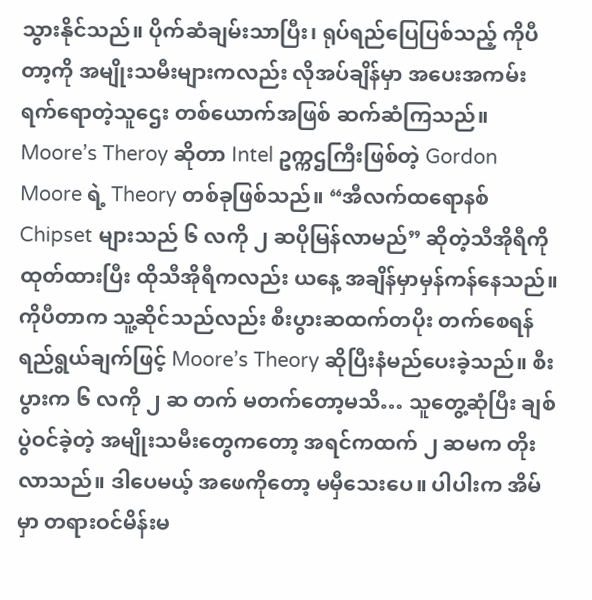သွားနိုင်သည်။ ပိုက်ဆံချမ်းသာပြီး၊ ရုပ်ရည်ပြေပြစ်သည့် ကိုပီတာ့ကို အမျိုးသမီးများကလည်း လိုအပ်ချိန်မှာ အပေးအကမ်း ရက်ရောတဲ့သူဌေး တစ်ယောက်အဖြစ် ဆက်ဆံကြသည်။
Moore’s Theroy ဆိုတာ Intel ဥက္ကဌကြီးဖြစ်တဲ့ Gordon Moore ရဲ့ Theory တစ်ခုဖြစ်သည်။ “အီလက်ထရောနစ် Chipset များသည် ၆ လကို ၂ ဆပိုမြန်လာမည်” ဆိုတဲ့သီအိုရီကို ထုတ်ထားပြီး ထိုသီအိုရီကလည်း ယနေ့ အချိန်မှာမှန်ကန်နေသည်။ ကိုပီတာက သူ့ဆိုင်သည်လည်း စီးပွားဆထက်တပိုး တက်စေရန်ရည်ရွယ်ချက်ဖြင့် Moore’s Theory ဆိုပြီးနံမည်ပေးခဲ့သည်။ စီးပွားက ၆ လကို ၂ ဆ တက် မတက်တော့မသိ… သူတွေ့ဆုံပြီး ချစ်ပွဲဝင်ခဲ့တဲ့ အမျိုးသမီးတွေကတော့ အရင်ကထက် ၂ ဆမက တိုးလာသည်။ ဒါပေမယ့် အဖေကိုတော့ မမှီသေးပေ။ ပါပါးက အိမ်မှာ တရားဝင်မိန်းမ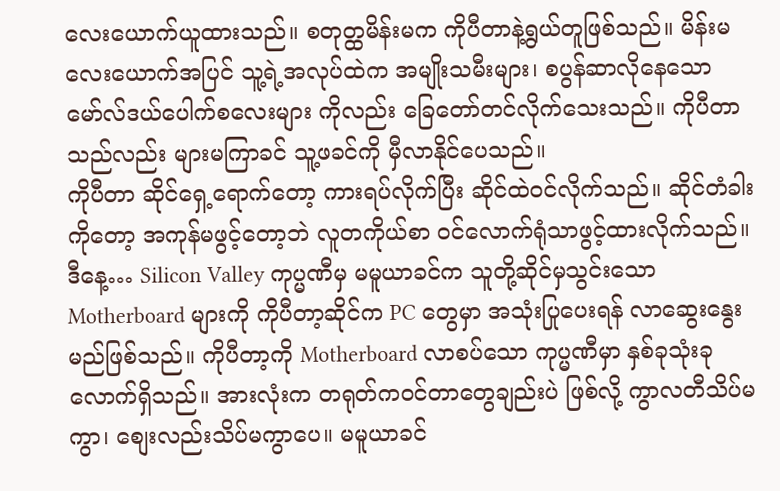လေးယောက်ယူထားသည်။ စတုတ္ထမိန်းမက ကိုပီတာနဲ့ရွယ်တူဖြစ်သည်။ မိန်းမလေးယောက်အပြင် သူ့ရဲ့အလုပ်ထဲက အမျိုးသမီးများ၊ စပွန်ဆာလိုနေသော မော်လ်ဒယ်ပေါက်စလေးများ ကိုလည်း ခြေတော်တင်လိုက်သေးသည်။ ကိုပီတာသည်လည်း များမကြာခင် သူ့ဖခင်ကို မှီလာနိုင်ပေသည်။
ကိုပီတာ ဆိုင်ရှေ့ရောက်တော့ ကားရပ်လိုက်ပြီး ဆိုင်ထဲဝင်လိုက်သည်။ ဆိုင်တံခါးကိုတော့ အကုန်မဖွင့်တော့ဘဲ လူတကိုယ်စာ ဝင်လောက်ရုံသာဖွင့်ထားလိုက်သည်။ ဒီနေ့… Silicon Valley ကုပ္မဏီမှ မမူယာခင်က သူတို့ဆိုင်မှသွင်းသော Motherboard များကို ကိုပီတာ့ဆိုင်က PC တွေမှာ အသုံးပြုပေးရန် လာဆွေးနွေးမည်ဖြစ်သည်။ ကိုပီတာ့ကို Motherboard လာစပ်သော ကုပ္မဏီမှာ နှစ်ခုသုံးခုလောက်ရှိသည်။ အားလုံးက တရုတ်ကဝင်တာတွေချည်းပဲ ဖြစ်လို့ ကွာလတီသိပ်မကွာ၊ စျေးလည်းသိပ်မကွာပေ။ မမူယာခင်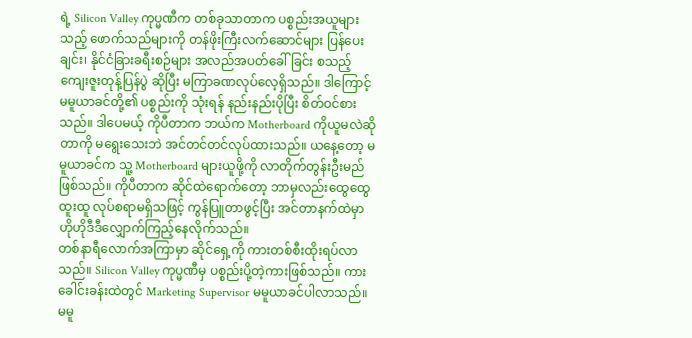ရဲ့ Silicon Valley ကုပ္မဏီက တစ်ခုသာတာက ပစ္စည်းအယူများသည့် ဖောက်သည်များကို တန်ဖိုးကြီးလက်ဆောင်များ ပြန်ပေးချင်း၊ နိုင်ငံခြားခရီးစဉ်များ အလည်အပတ်ခေါ်ခြင်း စသည့် ကျေးဇူးတုန့်ပြန်ပွဲ ဆိုပြီး မကြာခဏလုပ်လေ့ရှိသည်။ ဒါကြောင့် မမူယာခင်တို့၏ ပစ္စည်းကို သုံးရန် နည်းနည်းပိုပြီး စိတ်ဝင်စားသည်။ ဒါပေမယ့် ကိုပီတာက ဘယ်က Motherboard ကိုယူမလဲဆိုတာကို မရွေးသေးဘဲ အင်တင်တင်လုပ်ထားသည်။ ယနေ့တော့ မမူယာခင်က သူ့ Motherboard များယူဖို့ကို လာတိုက်တွန်းဦးမည်ဖြစ်သည်။ ကိုပီတာက ဆိုင်ထဲရောက်တော့ ဘာမှလည်းထွေထွေထူးထူ လုပ်စရာမရှိသဖြင့် ကွန်ပြူတာဖွင့်ပြီး အင်တာနက်ထဲမှာ ဟိုဟိုဒီဒီလျှောက်ကြည့်နေလိုက်သည်။
တစ်နာရီလောက်အကြာမှာ ဆိုင်ရှေ့ကို ကားတစ်စီးထိုးရပ်လာသည်။ Silicon Valley ကုပ္မဏီမှ ပစ္စည်းပို့တဲ့ကားဖြစ်သည်။ ကားခေါင်းခန်းထဲတွင် Marketing Supervisor မမူယာခင်ပါလာသည်။ မမူ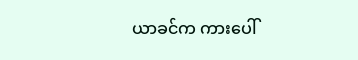ယာခင်က ကားပေါ်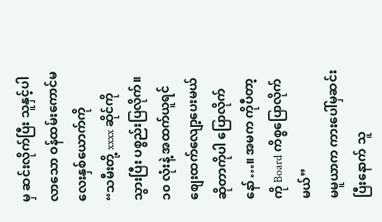မှ ဆင်းလိုက်ပြီး သူနှင့်ပါလာသော ဝန်ထမ်းကောင်မလေးနှစ်ယောက်ကို
“သမီးတို့ xxxx ဆိုင်ကိုသွားပြီး ပစ္စည်းပြလိုက်။ ၁၀ လုံးနဲ့ အထက်ယူရင် စျေးထက်လျော့ပေးမယ် ဆိုတာကိုပါ ပြောလိုက်နော်…။ အမက ကိုပီတာ့ကို Board ကိစ္စပြောလိုက်မယ်”
မမူယာက ကားပေါ်မှဆင်းပြီးနောက် သူ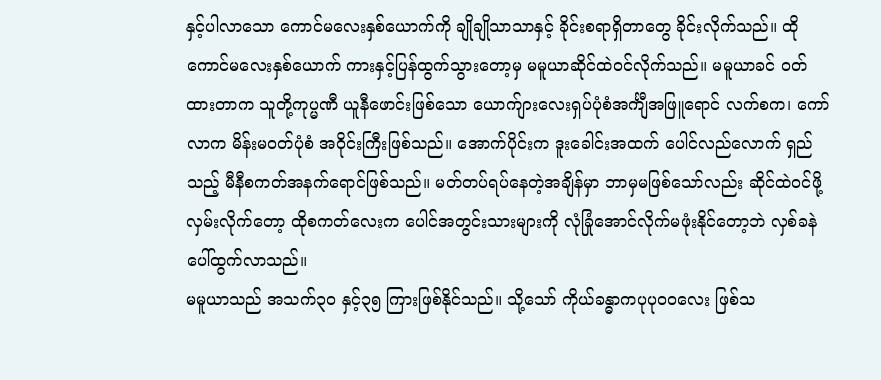နှင့်ပါလာသော ကောင်မလေးနှစ်ယောက်ကို ချိုချိုသာသာနှင့် ခိုင်းစရာရှိတာတွေ ခိုင်းလိုက်သည်။ ထိုကောင်မလေးနှစ်ယောက် ကားနှင့်ပြန်ထွက်သွားတော့မှ မမူယာဆိုင်ထဲဝင်လိုက်သည်။ မမူယာခင် ဝတ်ထားတာက သူတို့ကုပ္မဏီ ယူနီဖောင်းဖြစ်သော ယောက်ျားလေးရှပ်ပုံစံအင်္ကျီအဖြူရောင် လက်စက၊ ကော်လာက မိန်းမဝတ်ပုံစံ အဝိုင်းကြီးဖြစ်သည်။ အောက်ပိုင်းက ဒူးခေါင်းအထက် ပေါင်လည်လောက် ရှည်သည့် မီနီစကတ်အနက်ရောင်ဖြစ်သည်။ မတ်တပ်ရပ်နေတဲ့အချိန်မှာ ဘာမှမဖြစ်သော်လည်း ဆိုင်ထဲဝင်ဖို့ လှမ်းလိုက်တော့ ထိုစကတ်လေးက ပေါင်အတွင်းသားများကို လုံခြုံအောင်လိုက်မဖုံးနိုင်တော့ဘဲ လှစ်ခနဲ ပေါ်ထွက်လာသည်။
မမူယာသည် အသက်၃၀ နှင့်၃၅ ကြားဖြစ်နိုင်သည်။ သို့သော် ကိုယ်ခန္ဓာကပုပုဝဝလေး ဖြစ်သ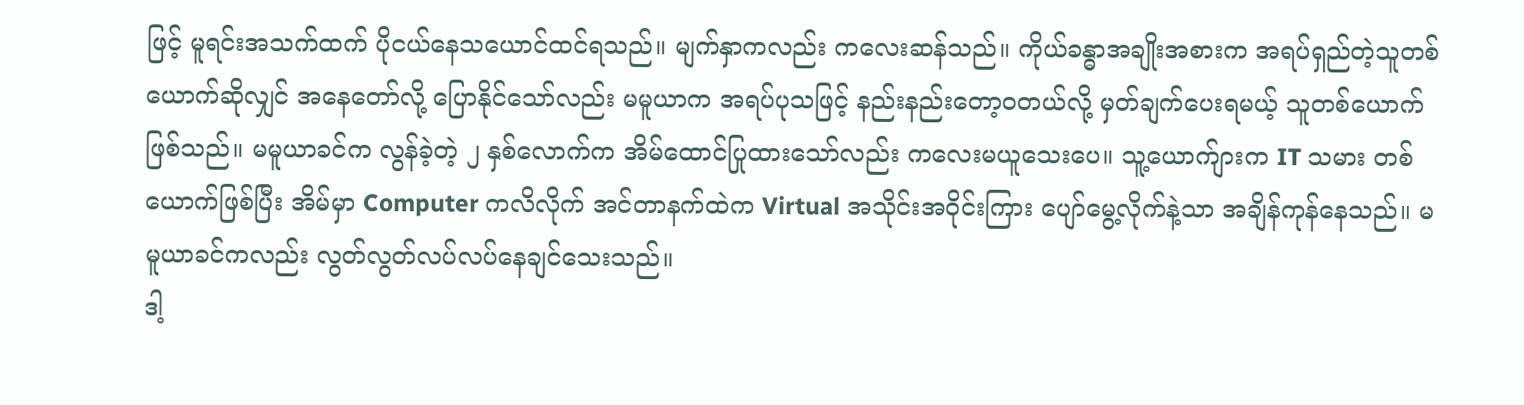ဖြင့် မူရင်းအသက်ထက် ပိုငယ်နေသယောင်ထင်ရသည်။ မျက်နှာကလည်း ကလေးဆန်သည်။ ကိုယ်ခန္ဓာအချိုးအစားက အရပ်ရှည်တဲ့သူတစ်ယောက်ဆိုလျှင် အနေတော်လို့ ပြောနိုင်သော်လည်း မမူယာက အရပ်ပုသဖြင့် နည်းနည်းတော့ဝတယ်လို့ မှတ်ချက်ပေးရမယ့် သူတစ်ယောက်ဖြစ်သည်။ မမူယာခင်က လွန်ခဲ့တဲ့ ၂ နှစ်လောက်က အိမ်ထောင်ပြုထားသော်လည်း ကလေးမယူသေးပေ။ သူ့ယောက်ျားက IT သမား တစ်ယောက်ဖြစ်ပြီး အိမ်မှာ Computer ကလိလိုက် အင်တာနက်ထဲက Virtual အသိုင်းအဝိုင်းကြား ပျော်မွေ့လိုက်နဲ့သာ အချိန်ကုန်နေသည်။ မမူယာခင်ကလည်း လွတ်လွတ်လပ်လပ်နေချင်သေးသည်။
ဒါ့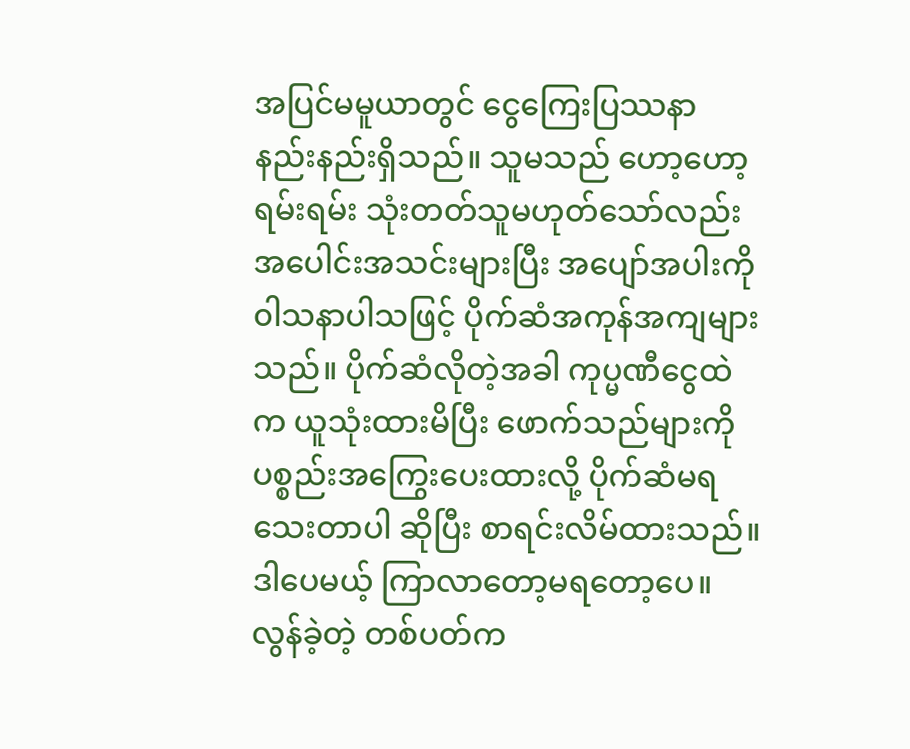အပြင်မမူယာတွင် ငွေကြေးပြဿနာ နည်းနည်းရှိသည်။ သူမသည် ဟော့ဟော့ရမ်းရမ်း သုံးတတ်သူမဟုတ်သော်လည်း အပေါင်းအသင်းများပြီး အပျော်အပါးကို ၀ါသနာပါသဖြင့် ပိုက်ဆံအကုန်အကျများသည်။ ပိုက်ဆံလိုတဲ့အခါ ကုပ္မဏီငွေထဲက ယူသုံးထားမိပြီး ဖောက်သည်များကို ပစ္စည်းအကြွေးပေးထားလို့ ပိုက်ဆံမရသေးတာပါ ဆိုပြီး စာရင်းလိမ်ထားသည်။ ဒါပေမယ့် ကြာလာတော့မရတော့ပေ။ လွန်ခဲ့တဲ့ တစ်ပတ်က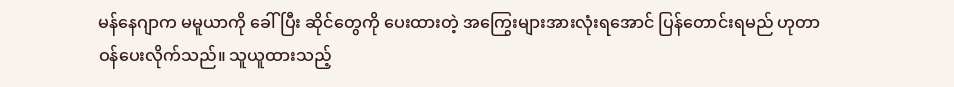မန်နေဂျာက မမူယာကို ခေါ်ပြီး ဆိုင်တွေကို ပေးထားတဲ့ အကြွေးများအားလုံးရအောင် ပြန်တောင်းရမည် ဟုတာဝန်ပေးလိုက်သည်။ သူယူထားသည့်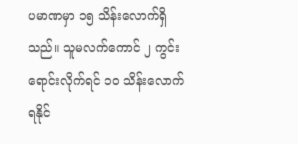ပမာဏမှာ ၁၅ သိန်းလောက်ရှိသည်။ သူမလက်ကောင် ၂ ကွင်းရောင်းလိုက်ရင် ၁၀ သိန်းလောက်ရနိုင်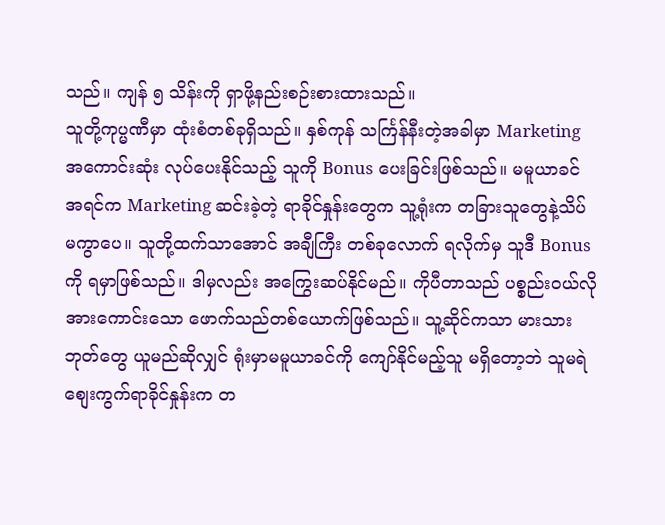သည်။ ကျန် ၅ သိန်းကို ရှာဖို့နည်းစဉ်းစားထားသည်။
သူတို့ကုပ္မဏီမှာ ထုံးစံတစ်ခုရှိသည်။ နှစ်ကုန် သင်္ကြန်နီးတဲ့အခါမှာ Marketing အကောင်းဆုံး လုပ်ပေးနိုင်သည့် သူကို Bonus ပေးခြင်းဖြစ်သည်။ မမူယာခင် အရင်က Marketing ဆင်းခဲ့တဲ့ ရာခိုင်နှုန်းတွေက သူ့ရုံးက တခြားသူတွေနဲ့သိပ်မကွာပေ။ သူတို့ထက်သာအောင် အချီကြီး တစ်ခုလောက် ရလိုက်မှ သူဒီ Bonus ကို ရမှာဖြစ်သည်။ ဒါမှလည်း အကြွေးဆပ်နိုင်မည်။ ကိုပီတာသည် ပစ္စည်းဝယ်လိုအားကောင်းသော ဖောက်သည်တစ်ယောက်ဖြစ်သည်။ သူ့ဆိုင်ကသာ မားသားဘုတ်တွေ ယူမည်ဆိုလျှင် ရုံးမှာမမူယာခင်ကို ကျော်နိုင်မည့်သူ မရှိတော့ဘဲ သူမရဲစျေးကွက်ရာခိုင်နှုန်းက တ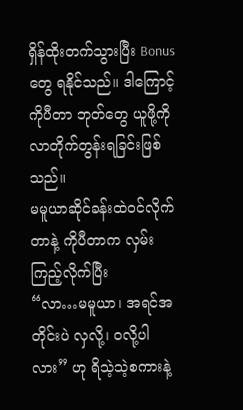ရှိန်ထိုးတက်သွားပြီး Bonus တွေ ရနိုင်သည်။ ဒါကြောင့် ကိုပီတာ ဘုတ်တွေ ယူဖို့ကို လာတိုက်တွန်းရခြင်းဖြစ်သည်။
မမူယာဆိုင်ခန်းထဲဝင်လိုက်တာနဲ့ ကိုပီတာက လှမ်းကြည့်လိုက်ပြီး
“လာ…မမူယာ၊ အရင်အတိုင်းပဲ လှလို့၊ ဝလို့ပါလား” ဟု ရိသဲ့သဲ့စကားနဲ့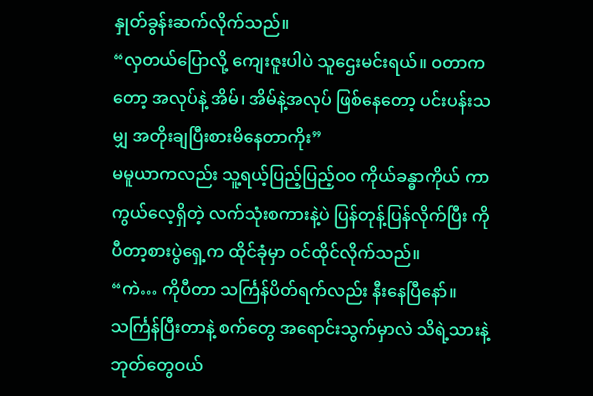နှုတ်ခွန်းဆက်လိုက်သည်။
“လှတယ်ပြောလို့ ကျေးဇူးပါပဲ သူဌေးမင်းရယ်။ ဝတာကတော့ အလုပ်နဲ့ အိမ်၊ အိမ်နဲ့အလုပ် ဖြစ်နေတော့ ပင်းပန်းသမျှ အတိုးချပြီးစားမိနေတာကိုး”
မမူယာကလည်း သူ့ရယ့်ပြည့်ပြည့်ဝဝ ကိုယ်ခန္ဓာကိုယ် ကာကွယ်လေ့ရှိတဲ့ လက်သုံးစကားနဲ့ပဲ ပြန်တုန့်ပြန်လိုက်ပြီး ကိုပီတာ့စားပွဲရှေ့က ထိုင်ခုံမှာ ဝင်ထိုင်လိုက်သည်။
“ကဲ… ကိုပီတာ သင်္ကြန်ပိတ်ရက်လည်း နီးနေပြီနော်။ သင်္ကြန်ပြီးတာနဲ့ စက်တွေ အရောင်းသွက်မှာလဲ သိရဲ့သားနဲ့ ဘုတ်တွေဝယ်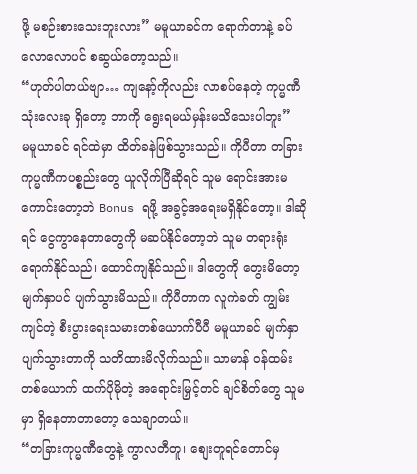ဖို့ မစဉ်းစားသေးဘူးလား” မမူယာခင်က ရောက်တာနဲ့ ခပ်လောလောပင် စဆွယ်တော့သည်။
“ဟုတ်ပါတယ်ဗျာ… ကျနော့်ကိုလည်း လာစပ်နေတဲ့ ကုပ္မဏီသုံးလေးခု ရှိတော့ ဘာကို ရွေးရမယ်မှန်းမသိသေးပါဘူး”
မမူယာခင် ရင်ထဲမှာ ထိတ်ခနဲဖြစ်သွားသည်။ ကိုပီတာ တခြားကုပ္မဏီကပစ္စည်းတွေ ယူလိုက်ပြီဆိုရင် သူမ ရောင်းအားမကောင်းတော့ဘဲ Bonus ရဖို့ အခွင့်အရေးမရှိနိုင်တော့။ ဒါဆိုရင် ငွေကွာနေတာတွေကို မဆပ်နိုင်တော့ဘဲ သူမ တရားရုံးရောက်နိုင်သည်၊ ထောင်ကျနိုင်သည်။ ဒါတွေကို တွေးမိတော့ မျက်နှာပင် ပျက်သွားမိသည်။ ကိုပီတာက လူကဲခတ် ကျွမ်းကျင်တဲ့ စီးပွားရေးသမားတစ်ယောက်ပီပီ မမူယာခင် မျက်နှာပျက်သွားတာကို သတိထားမိလိုက်သည်။ သာမာန် ဝန်ထမ်းတစ်ယောက် ထက်ပိုမိုတဲ့ အရောင်းမြှင့်တင် ချင်စိတ်တွေ သူမ မှာ ရှိနေတာတာတော့ သေချာတယ်။
“တခြားကုပ္မဏီတွေနဲ့ ကွာလတီတူ၊ စျေးတူရင်တောင်မှ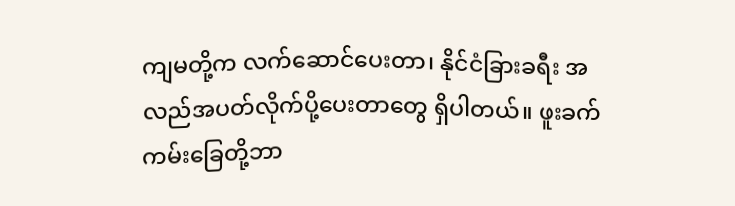ကျမတို့က လက်ဆောင်ပေးတာ၊ နိုင်ငံခြားခရီး အလည်အပတ်လိုက်ပို့ပေးတာတွေ ရှိပါတယ်။ ဖူးခက်ကမ်းခြေတို့ဘာ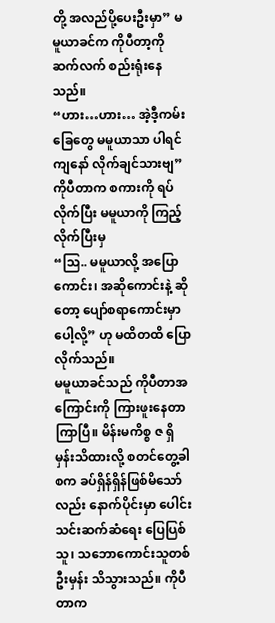တို့ အလည်ပို့ပေးဦးမှာ” မမူယာခင်က ကိုပီတာ့ကို ဆက်လက် စည်းရုံးနေသည်။
“ဟား…ဟား… အဲ့ဒီ့ကမ်းခြေတွေ မမူယာသာ ပါရင် ကျနော် လိုက်ချင်သားဗျ”
ကိုပီတာက စကားကို ရပ်လိုက်ပြီး မမူယာကို ကြည့်လိုက်ပြီးမှ
“သြ.. မမူယာလို့ အပြောကောင်း၊ အဆိုကောင်းနဲ့ ဆိုတော့ ပျော်စရာကောင်းမှာပေါ့လို့” ဟု မထိတထိ ပြောလိုက်သည်။
မမူယာခင်သည် ကိုပီတာအကြောင်းကို ကြားဖူးနေတာကြာပြီ။ မိန်းမကိစ္စ ဇ ရှိမှန်းသိထားလို့ စတင်တွေ့ခါစက ခပ်ရှိန်ရှိန်ဖြစ်မိသော်လည်း နောက်ပိုင်းမှာ ပေါင်းသင်းဆက်ဆံရေး ပြေပြစ်သူ၊ သဘောကောင်းသူတစ်ဦးမှန်း သိသွားသည်။ ကိုပီတာက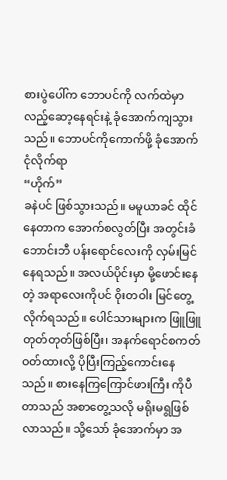စားပွဲပေါ်က ဘောပင်ကို လက်ထဲမှာ လည့်ဆော့နေရင်းနဲ့ ခုံအောက်ကျသွားသည်။ ဘောပင်ကိုကောက်ဖို့ ခုံအောက် ငုံလိုက်ရာ
“ဟိုက်”
ခနဲပင် ဖြစ်သွားသည်။ မမူယာခင် ထိုင်နေတာက အောက်စလွတ်ပြီး အတွင်းခံဘောင်းဘီ ပန်းရောင်လေးကို လှမ်းမြင်နေရသည်။ အလယ်ပိုင်းမှာ မို့ဖောင်းနေတဲ့ အရာလေးကိုပင် ၀ိုးတဝါး မြင်တွေ့လိုက်ရသည်။ ပေါင်သားများက ဖြူဖြူ တုတ်တုတ်ဖြစ်ပြီး၊ အနက်ရောင်စကတ်ဝတ်ထားလို့ ပိုပြီးကြည့်ကောင်းနေသည်။ စားနေကြကြောင်ဖားကြီး ကိုပီတာသည် အစာတွေ့သလို မရိုးမရွဖြစ်လာသည်။ သို့သော် ခုံအောက်မှာ အ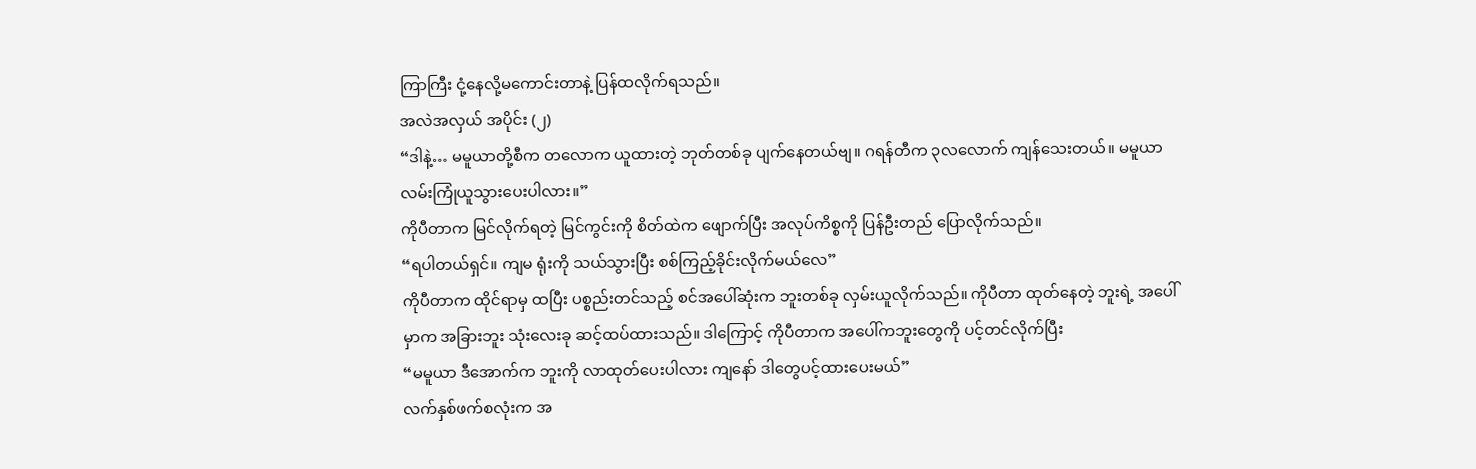ကြာကြီး ငုံ့နေလို့မကောင်းတာနဲ့ ပြန်ထလိုက်ရသည်။
အလဲအလှယ် အပိုင်း (၂)
“ဒါနဲ့… မမူယာတို့စီက တလောက ယူထားတဲ့ ဘုတ်တစ်ခု ပျက်နေတယ်ဗျ။ ဂရန်တီက ၃လလောက် ကျန်သေးတယ်။ မမူယာလမ်းကြုံယူသွားပေးပါလား။”
ကိုပီတာက မြင်လိုက်ရတဲ့ မြင်ကွင်းကို စိတ်ထဲက ဖျောက်ပြီး အလုပ်ကိစ္စကို ပြန်ဦးတည် ပြောလိုက်သည်။
“ရပါတယ်ရှင်။ ကျမ ရုံးကို သယ်သွားပြီး စစ်ကြည့်ခိုင်းလိုက်မယ်လေ”
ကိုပီတာက ထိုင်ရာမှ ထပြီး ပစ္စည်းတင်သည့် စင်အပေါ်ဆုံးက ဘူးတစ်ခု လှမ်းယူလိုက်သည်။ ကိုပီတာ ထုတ်နေတဲ့ ဘူးရဲ့ အပေါ်မှာက အခြားဘူး သုံးလေးခု ဆင့်ထပ်ထားသည်။ ဒါကြောင့် ကိုပီတာက အပေါ်ကဘူးတွေကို ပင့်တင်လိုက်ပြီး
“မမူယာ ဒီအောက်က ဘူးကို လာထုတ်ပေးပါလား ကျနော် ဒါတွေပင့်ထားပေးမယ်”
လက်နှစ်ဖက်စလုံးက အ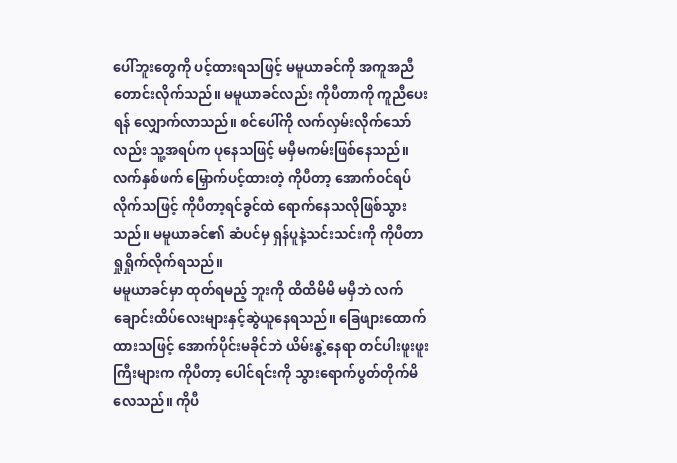ပေါ်ဘူးတွေကို ပင့်ထားရသဖြင့် မမူယာခင်ကို အကူအညီတောင်းလိုက်သည်။ မမူယာခင်လည်း ကိုပီတာကို ကူညီပေးရန် လျှောက်လာသည်။ စင်ပေါ်ကို လက်လှမ်းလိုက်သော်လည်း သူ့အရပ်က ပုနေသဖြင့် မမှီမကမ်းဖြစ်နေသည်။ လက်နှစ်ဖက် မြှောက်ပင့်ထားတဲ့ ကိုပီတာ့ အောက်ဝင်ရပ်လိုက်သဖြင့် ကိုပီတာ့ရင်ခွင်ထဲ ရောက်နေသလိုဖြစ်သွားသည်။ မမူယာခင်၏ ဆံပင်မှ ရှန်ပူနဲ့သင်းသင်းကို ကိုပီတာ ရှုရှိုက်လိုက်ရသည်။
မမူယာခင်မှာ ထုတ်ရမည့် ဘူးကို ထိထိမိမိ မမှီဘဲ လက်ချောင်းထိပ်လေးများနှင့်ဆွဲယူနေရသည်။ ခြေဖျားထောက်ထားသဖြင့် အောက်ပိုင်းမခိုင်ဘဲ ယိမ်းနွဲ့နေရာ တင်ပါးဖူးဖူးကြီးများက ကိုပီတာ့ ပေါင်ရင်းကို သွားရောက်ပွတ်တိုက်မိလေသည်။ ကိုပီ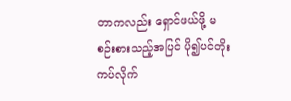တာကလည်း ရှောင်ဖယ်ဖို့ မစဉ်းစားသည့်အပြင် ပို၍ပင်တိုးကပ်လိုက်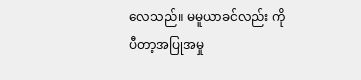လေသည်။ မမူယာခင်လည်း ကိုပီတာ့အပြုအမှု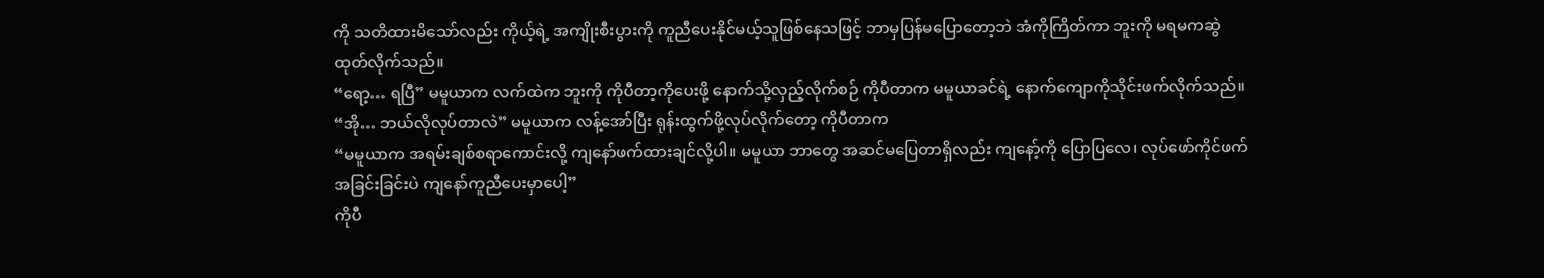ကို သတိထားမိသော်လည်း ကိုယ့်ရဲ့ အကျိုးစီးပွားကို ကူညီပေးနိုင်မယ့်သူဖြစ်နေသဖြင့် ဘာမှပြန်မပြောတော့ဘဲ အံကိုကြိတ်ကာ ဘူးကို မရမကဆွဲထုတ်လိုက်သည်။
“ရော့… ရပြီ” မမူယာက လက်ထဲက ဘူးကို ကိုပီတာ့ကိုပေးဖို့ နောက်သို့လှည့်လိုက်စဉ် ကိုပီတာက မမူယာခင်ရဲ့ နောက်ကျောကိုသိုင်းဖက်လိုက်သည်။
“အို… ဘယ်လိုလုပ်တာလဲ” မမူယာက လန့်အော်ပြီး ရုန်းထွက်ဖို့လုပ်လိုက်တော့ ကိုပီတာက
“မမူယာက အရမ်းချစ်စရာကောင်းလို့ ကျနော်ဖက်ထားချင်လို့ပါ။ မမူယာ ဘာတွေ အဆင်မပြေတာရှိလည်း ကျနော့်ကို ပြောပြလေ၊ လုပ်ဖော်ကိုင်ဖက် အခြင်းခြင်းပဲ ကျနော်ကူညီပေးမှာပေါ့”
ကိုပီ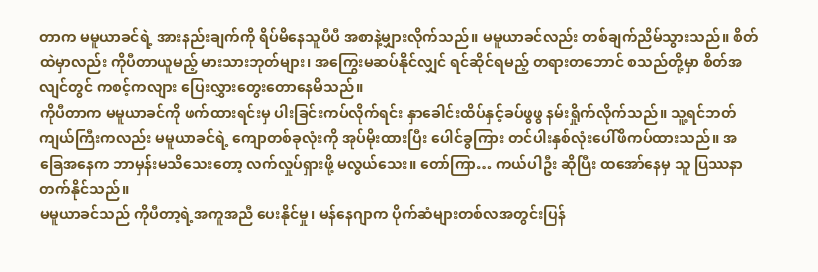တာက မမူယာခင်ရဲ့ အားနည်းချက်ကို ရိပ်မိနေသူပီပီ အစာနဲ့မျှားလိုက်သည်။ မမူယာခင်လည်း တစ်ချက်ညိမ်သွားသည်။ စိတ်ထဲမှာလည်း ကိုပီတာယူမည့် မားသားဘုတ်များ၊ အကြွေးမဆပ်နိုင်လျှင် ရင်ဆိုင်ရမည့် တရားတဘောင် စသည်တို့မှာ စိတ်အလျင်တွင် ကစင့်ကလျား ပြေးလွှားတွေးတောနေမိသည်။
ကိုပီတာက မမူယာခင်ကို ဖက်ထားရင်းမှ ပါးခြင်းကပ်လိုက်ရင်း နှာခေါင်းထိပ်နှင့်ခပ်ဖွဖွ နမ်းရှိုက်လိုက်သည်။ သူ့ရင်ဘတ်ကျယ်ကြီးကလည်း မမူယာခင်ရဲ့ ကျောတစ်ခုလုံးကို အုပ်မိုးထားပြီး ပေါင်ခွကြား တင်ပါးနှစ်လုံးပေါ်ဖိကပ်ထားသည်။ အခြေအနေက ဘာမှန်းမသိသေးတော့ လက်လှုပ်ရှားဖို့ မလွယ်သေး။ တော်ကြာ… ကယ်ပါဦး ဆိုပြီး ထအော်နေမှ သူ ပြဿနာတက်နိုင်သည်။
မမူယာခင်သည် ကိုပီတာ့ရဲ့အကူအညီ ပေးနိုင်မှု၊ မန်နေဂျာက ပိုက်ဆံများတစ်လအတွင်းပြန်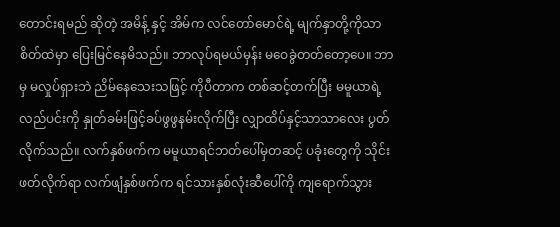တောင်းရမည် ဆိုတဲ့ အမိန့် နှင့် အိမ်က လင်တော်မောင်ရဲ့ မျက်နှာတို့ကိုသာ စိတ်ထဲမှာ ပြေးမြင်နေမိသည်။ ဘာလုပ်ရမယ်မှန်း မဝေခွဲတတ်တော့ပေ။ ဘာမှ မလှုပ်ရှားဘဲ ညိမ်နေသေးသဖြင့် ကိုပီတာက တစ်ဆင့်တက်ပြီး မမူယာရဲ့ လည်ပင်းကို နှုတ်ခမ်းဖြင့်ခပ်ဖွဖွနမ်းလိုက်ပြီး လျှာထိပ်နှင့်သာသာလေး ပွတ်လိုက်သည်။ လက်နှစ်ဖက်က မမူယာရင်ဘတ်ပေါ်မှတဆင့် ပခုံးတွေကို သိုင်းဖတ်လိုက်ရာ လက်ဖျံနှစ်ဖက်က ရင်သားနှစ်လုံးဆီပေါ်ကို ကျရောက်သွား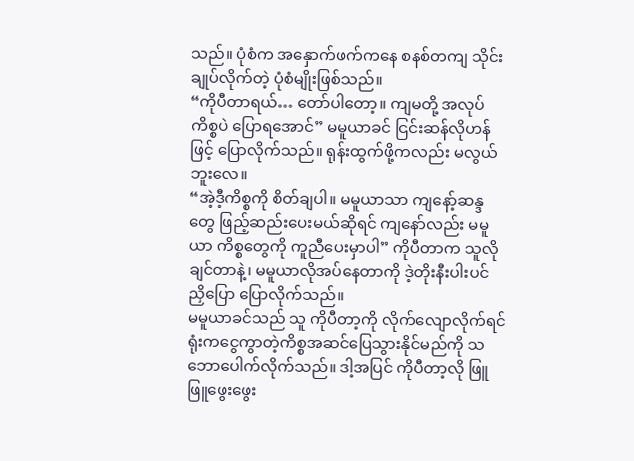သည်။ ပုံစံက အနှောက်ဖက်ကနေ စနစ်တကျ သိုင်းချုပ်လိုက်တဲ့ ပုံစံမျိုးဖြစ်သည်။
“ကိုပီတာရယ်… တော်ပါတော့။ ကျမတို့ အလုပ်ကိစ္စပဲ ပြောရအောင်” မမူယာခင် ငြင်းဆန်လိုဟန်ဖြင့် ပြောလိုက်သည်။ ရုန်းထွက်ဖို့ကလည်း မလွယ်ဘူးလေ။
“အဲ့ဒီ့ကိစ္စကို စိတ်ချပါ။ မမူယာသာ ကျနော့်ဆန္ဒတွေ ဖြည့်ဆည်းပေးမယ်ဆိုရင် ကျနော်လည်း မမူယာ ကိစ္စတွေကို ကူညီပေးမှာပါ” ကိုပီတာက သူလိုချင်တာနဲ့၊ မမူယာလိုအပ်နေတာကို ဒဲ့တိုးနီးပါးပင် ညှိပြော ပြောလိုက်သည်။
မမူယာခင်သည် သူ ကိုပီတာ့ကို လိုက်လျောလိုက်ရင် ရုံးကငွေကွာတဲ့ကိစ္စအဆင်ပြေသွားနိုင်မည်ကို သဘောပေါက်လိုက်သည်။ ဒါ့အပြင် ကိုပီတာ့လို ဖြူဖြူဖွေးဖွေး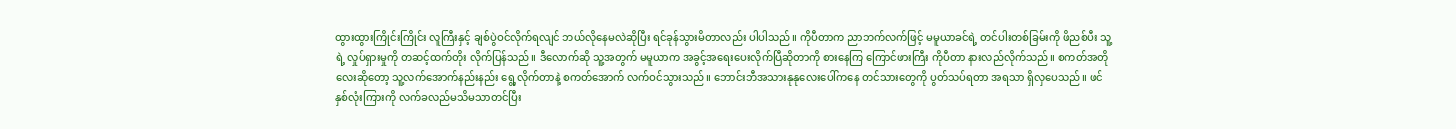ထွားထွားကြိုင်းကြိုင်း လူကြီးနှင့် ချစ်ပွဲဝင်လိုက်ရလျင် ဘယ်လိုနေမလဲဆိုပြီး ရင်ခုန်သွားမိတာလည်း ပါပါသည်။ ကိုပီတာက ညာဘက်လက်ဖြင့် မမူယာခင်ရဲ့ တင်ပါးတစ်ခြမ်းကို ဖိညစ်ပီး သူ့ရဲ့ လှုပ်ရှားမှုကို တဆင့်ထက်တိုး လိုက်ပြန်သည်။ ဒီလောက်ဆို သူ့အတွက် မမူယာက အခွင့်အရေးပေးလိုက်ပြီဆိုတာကို စားနေကြ ကြောင်ဖားကြီး ကိုပီတာ နားလည်လိုက်သည်။ စကတ်အတိုလေးဆိုတော့ သူ့လက်အောက်နည်းနည်း ရွေ့လိုက်တာနဲ့ စကတ်အောက် လက်ဝင်သွားသည်။ ဘောင်းဘီအသားနုနုလေးပေါ်ကနေ တင်သားတွေကို ပွတ်သပ်ရတာ အရသာ ရှိလှပေသည်။ ဖင်နှစ်လုံးကြားကို လက်ခလည်မသိမသာတင်ပြီး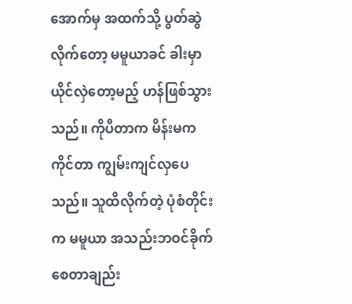အောက်မှ အထက်သို့ ပွတ်ဆွဲလိုက်တော့ မမူယာခင် ခါးမှာ ယိုင်လှဲတော့မည့် ဟန်ဖြစ်သွားသည်။ ကိုပီတာက မိန်းမက ကိုင်တာ ကျွမ်းကျင်လှပေသည်။ သူထိလိုက်တဲ့ ပုံစံတိုင်းက မမူယာ အသည်းဘဝင်ခိုက်စေတာချည်း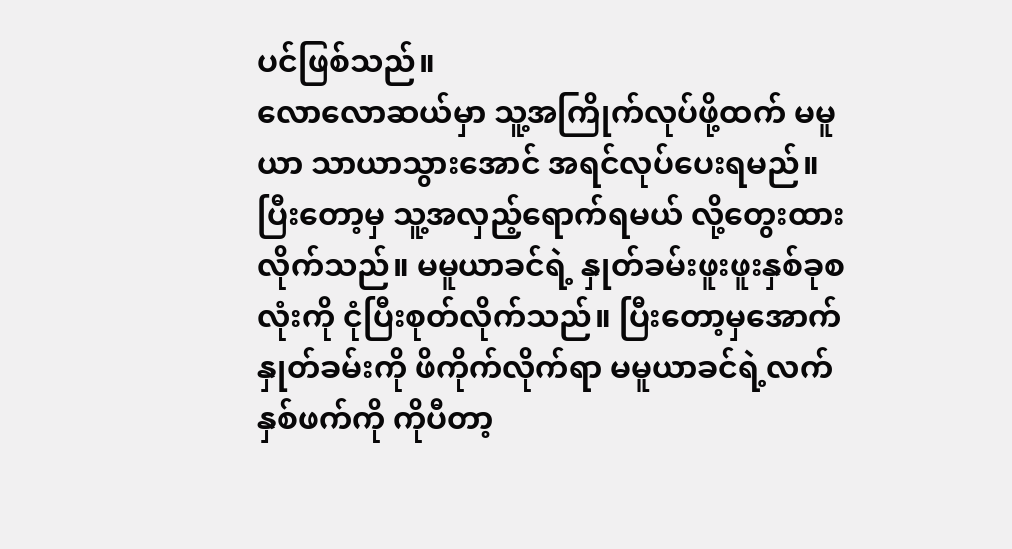ပင်ဖြစ်သည်။
လောလောဆယ်မှာ သူ့အကြိုက်လုပ်ဖို့ထက် မမူယာ သာယာသွားအောင် အရင်လုပ်ပေးရမည်။ ပြီးတော့မှ သူ့အလှည့်ရောက်ရမယ် လို့တွေးထားလိုက်သည်။ မမူယာခင်ရဲ့ နှုတ်ခမ်းဖူးဖူးနှစ်ခုစလုံးကို ငုံပြီးစုတ်လိုက်သည်။ ပြီးတော့မှအောက်နှုတ်ခမ်းကို ဖိကိုက်လိုက်ရာ မမူယာခင်ရဲ့လက်နှစ်ဖက်ကို ကိုပီတာ့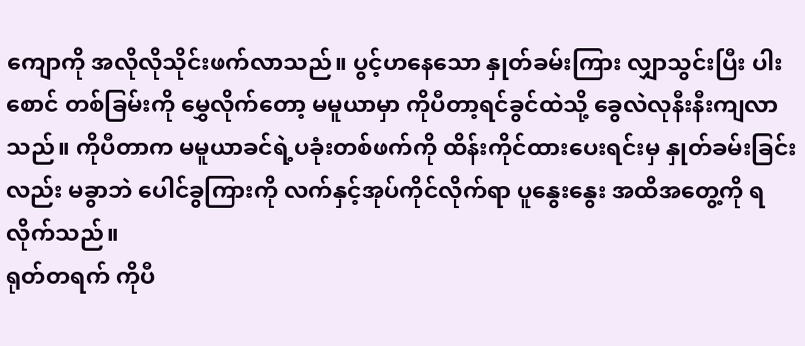ကျောကို အလိုလိုသိုင်းဖက်လာသည်။ ပွင့်ဟနေသော နှုတ်ခမ်းကြား လျှာသွင်းပြီး ပါးစောင် တစ်ခြမ်းကို မွှေလိုက်တော့ မမူယာမှာ ကိုပီတာ့ရင်ခွင်ထဲသို့ ခွေလဲလုနီးနီးကျလာသည်။ ကိုပီတာက မမူယာခင်ရဲ့ပခုံးတစ်ဖက်ကို ထိန်းကိုင်ထားပေးရင်းမှ နှုတ်ခမ်းခြင်းလည်း မခွာဘဲ ပေါင်ခွကြားကို လက်နှင့်အုပ်ကိုင်လိုက်ရာ ပူနွေးနွေး အထိအတွေ့ကို ရလိုက်သည်။
ရုတ်တရက် ကိုပီ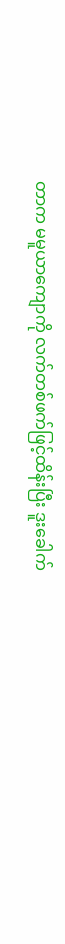တာက မမူယာကျောကို လက်တစ်ဖက်ဖြင့်ထိန်းပြီး ဒူးခေါက်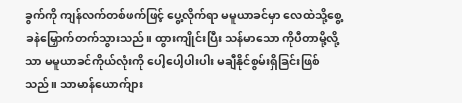ခွက်ကို ကျန်လက်တစ်ဖက်ဖြင့် ပွေ့လိုက်ရာ မမူယာခင်မှာ လေထဲသို့စွေ့ခနဲမြှောက်တက်သွားသည်။ ထွားကျိုင်းပြီး သန်မာသော ကိုပီတာမို့လို့သာ မမူယာခင်ကိုယ်လုံးကို ပေါ့ပေါ့ပါးပါး မချီနိုင်စွမ်းရှိခြင်းဖြစ်သည်။ သာမာန်ယောက်ျား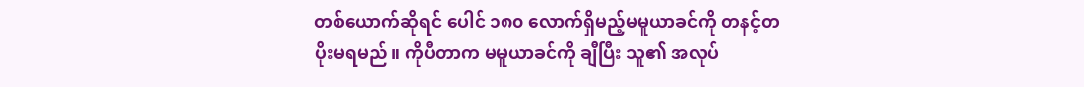တစ်ယောက်ဆိုရင် ပေါင် ၁၈၀ လောက်ရှိမည့်မမူယာခင်ကို တနင့်တပိုးမရမည်။ ကိုပီတာက မမူယာခင်ကို ချီပြီး သူ၏ အလုပ်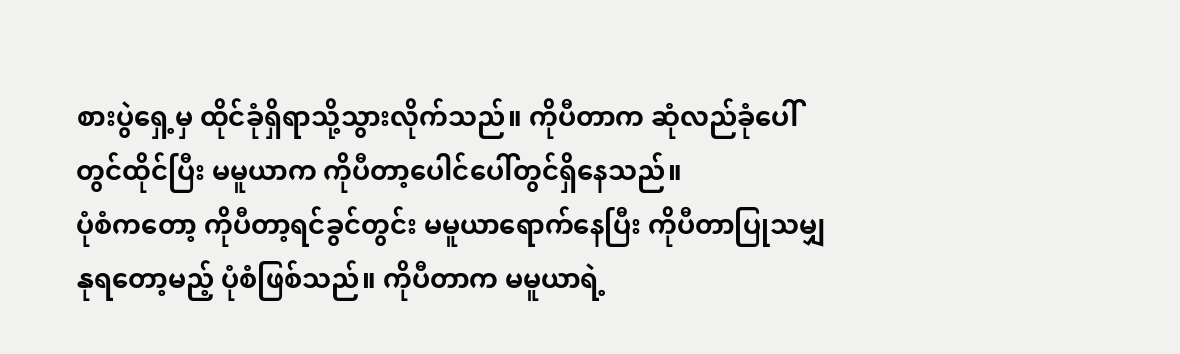စားပွဲရှေ့မှ ထိုင်ခုံရှိရာသို့သွားလိုက်သည်။ ကိုပီတာက ဆုံလည်ခုံပေါ်တွင်ထိုင်ပြီး မမူယာက ကိုပီတာ့ပေါင်ပေါ်တွင်ရှိနေသည်။
ပုံစံကတော့ ကိုပီတာ့ရင်ခွင်တွင်း မမူယာရောက်နေပြီး ကိုပီတာပြုသမျှနုရတော့မည့် ပုံစံဖြစ်သည်။ ကိုပီတာက မမူယာရဲ့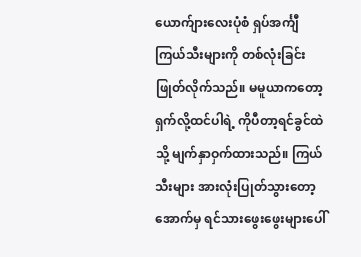ယောက်ျားလေးပုံစံ ရှပ်အင်္ကျီကြယ်သီးများကို တစ်လုံးခြင်းဖြုတ်လိုက်သည်။ မမူယာကတော့ ရှက်လို့ထင်ပါရဲ့ ကိုပီတာ့ရင်ခွင်ထဲသို့ မျက်နှာဝှက်ထားသည်။ ကြယ်သီးများ အားလုံးပြုတ်သွားတော့ အောက်မှ ရင်သားဖွေးဖွေးများပေါ်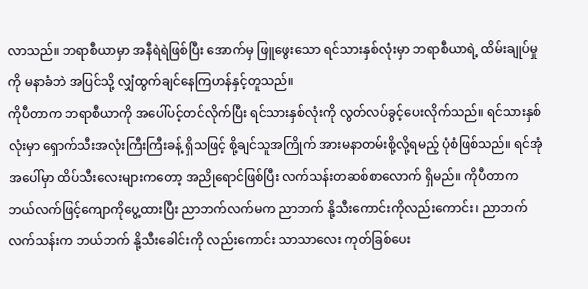လာသည်။ ဘရာစီယာမှာ အနီရဲရဲဖြစ်ပြီး အောက်မှ ဖြူဖွေးသော ရင်သားနှစ်လုံးမှာ ဘရာစီယာရဲ့ ထိမ်းချုပ်မှုကို မနာခံဘဲ အပြင်သို့ လျှံထွက်ချင်နေကြဟန်နှင့်တူသည်။
ကိုပီတာက ဘရာစီယာကို အပေါ်ပင့်တင်လိုက်ပြီး ရင်သားနှစ်လုံးကို လွတ်လပ်ခွင့်ပေးလိုက်သည်။ ရင်သားနှစ်လုံးမှာ ရှောက်သီးအလုံးကြီးကြီးခန့် ရှိသဖြင့် စို့ချင်သူအကြိုက် အားမနာတမ်းစို့လို့ရမည့် ပုံစံဖြစ်သည်။ ရင်အုံအပေါ်မှာ ထိပ်သီးလေးများကတော့ အညိုရောင်ဖြစ်ပြီး လက်သန်းတဆစ်စာလောက် ရှိမည်။ ကိုပီတာက ဘယ်လက်ဖြင့်ကျောကိုပွေ့ထားပြီး ညာဘက်လက်မက ညာဘက် နို့သီးကောင်းကိုလည်းကောင်း၊ ညာဘက် လက်သန်းက ဘယ်ဘက် နို့သီးခေါင်းကို လည်းကောင်း သာသာလေး ကုတ်ခြစ်ပေး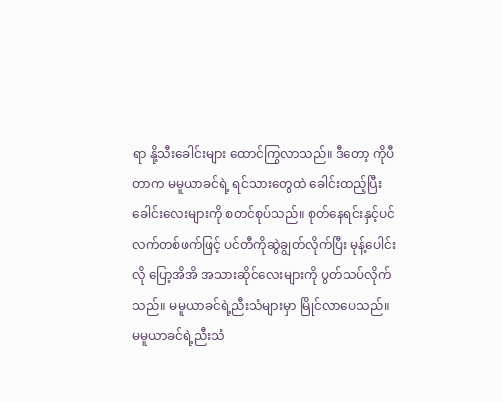ရာ နို့သီးခေါင်းများ ထောင်ကြွလာသည်။ ဒီတော့ ကိုပီတာက မမူယာခင်ရဲ့ ရင်သားတွေထဲ ခေါင်းထည့်ပြီး ခေါင်းလေးများကို စတင်စုပ်သည်။ စုတ်နေရင်းနှင့်ပင် လက်တစ်ဖက်ဖြင့် ပင်တီကိုဆွဲချွတ်လိုက်ပြီး မုန့်ပေါင်းလို ပြော့အိအိ အသားဆိုင်လေးများကို ပွတ်သပ်လိုက်သည်။ မမူယာခင်ရဲ့ညီးသံများမှာ မြိုင်လာပေသည်။
မမူယာခင်ရဲ့ညီးသံ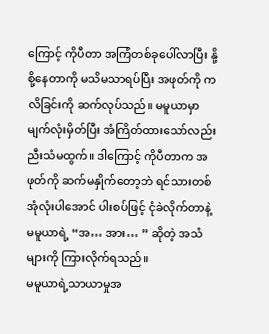ကြောင့် ကိုပီတာ အကြံတစ်ခုပေါ်လာပြီး နို့စို့နေတာကို မသိမသာရပ်ပြီး အဖုတ်ကို ကလိခြင်းကို ဆက်လုပ်သည်။ မမူယာမှာ မျက်လုံးမှိတ်ပြီး အံကြိတ်ထားသော်လည်း ညီးသံမထွက်။ ဒါကြောင့် ကိုပီတာက အဖုတ်ကို ဆက်မနှိုက်တော့ဘဲ ရင်သားတစ်အုံလုံးပါအောင် ပါးစပ်ဖြင့် ငုံခဲလိုက်တာနဲ့ မမူယာရဲ့ “အ… အား… ” ဆိုတဲ့ အသံများကို ကြားလိုက်ရသည်။
မမူယာရဲ့သာယာမှုအ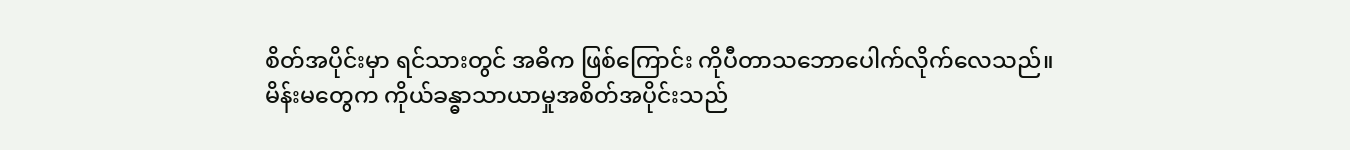စိတ်အပိုင်းမှာ ရင်သားတွင် အဓိက ဖြစ်ကြောင်း ကိုပီတာသဘောပေါက်လိုက်လေသည်။ မိန်းမတွေက ကိုယ်ခန္ဓာသာယာမှုအစိတ်အပိုင်းသည်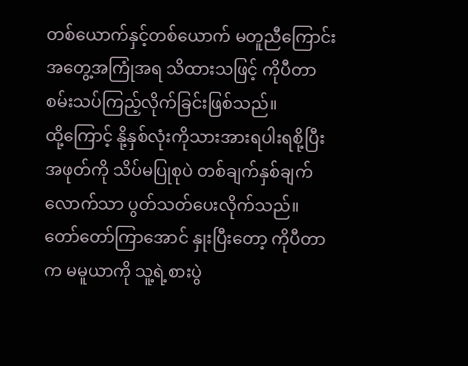တစ်ယောက်နှင့်တစ်ယောက် မတူညီကြောင်း အတွေ့အကြုံအရ သိထားသဖြင့် ကိုပီတာ စမ်းသပ်ကြည့်လိုက်ခြင်းဖြစ်သည်။
ထို့ကြောင့် နို့နှစ်လုံးကိုသားအားရပါးရစို့ပြီး အဖုတ်ကို သိပ်မပြုစုပဲ တစ်ချက်နှစ်ချက်လောက်သာ ပွတ်သတ်ပေးလိုက်သည်။
တော်တော်ကြာအောင် နှုးပြီးတော့ ကိုပီတာက မမူယာကို သူ့ရဲ့စားပွဲ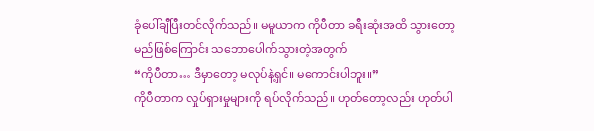ခုံပေါ်ချီပြီးတင်လိုက်သည်။ မမူယာက ကိုပီတာ ခရီးဆုံးအထိ သွားတော့မည်ဖြစ်ကြောင်း သဘောပေါက်သွားတဲ့အတွက်
“ကိုပီတာ… ဒီမှာတော့ မလုပ်နဲ့ရှင်။ မကောင်းပါဘူး။”
ကိုပီတာက လှုပ်ရှားမှုများကို ရပ်လိုက်သည်။ ဟုတ်တော့လည်း ဟုတ်ပါ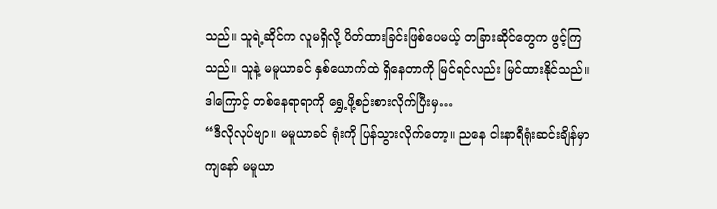သည်။ သူရဲ့ဆိုင်က လူမရှိလို့ ပိတ်ထားခြင်းဖြစ်ပေမယ့် တခြားဆိုင်တွေက ဖွင့်ကြသည်။ သူနဲ့ မမူယာခင် နှစ်ယောက်ထဲ ရှိနေတာကို မြင်ရင်လည်း မြင်ထားနိုင်သည်။ ဒါကြောင့် တစ်နေရာရာကို ရွှေ့ဖို့စဉ်းစားလိုက်ပြီးမှ…
“ဒီလိုလုပ်ဗျာ။ မမူယာခင် ရုံးကို ပြန်သွားလိုက်တော့။ ညနေ ငါးနာရီရုံးဆင်းချိန်မှာ ကျနော် မမူယာ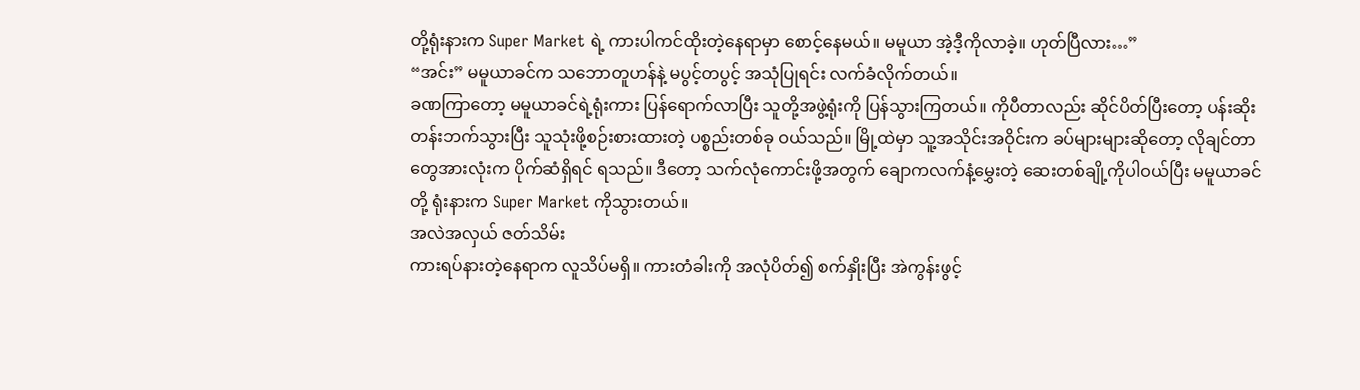တို့ရုံးနားက Super Market ရဲ့ ကားပါကင်ထိုးတဲ့နေရာမှာ စောင့်နေမယ်။ မမူယာ အဲ့ဒီ့ကိုလာခဲ့။ ဟုတ်ပြီလား…”
“အင်း” မမူယာခင်က သဘောတူဟန်နဲ့ မပွင့်တပွင့် အသုံပြုရင်း လက်ခံလိုက်တယ်။
ခဏကြာတော့ မမူယာခင်ရဲ့ရုံးကား ပြန်ရောက်လာပြီး သူတို့အဖွဲ့ရုံးကို ပြန်သွားကြတယ်။ ကိုပီတာလည်း ဆိုင်ပိတ်ပြီးတော့ ပန်းဆိုးတန်းဘက်သွားပြီး သူသုံးဖို့စဉ်းစားထားတဲ့ ပစ္စည်းတစ်ခု ဝယ်သည်။ မြို့ထဲမှာ သူ့အသိုင်းအဝိုင်းက ခပ်များများဆိုတော့ လိုချင်တာတွေအားလုံးက ပိုက်ဆံရှိရင် ရသည်။ ဒီတော့ သက်လုံကောင်းဖို့အတွက် ချောကလက်နံ့မွှေးတဲ့ ဆေးတစ်ချို့ကိုပါဝယ်ပြီး မမူယာခင်တို့ ရုံးနားက Super Market ကိုသွားတယ်။
အလဲအလှယ် ဇတ်သိမ်း
ကားရပ်နားတဲ့နေရာက လူသိပ်မရှိ။ ကားတံခါးကို အလုံပိတ်၍ စက်နှိုးပြီး အဲကွန်းဖွင့်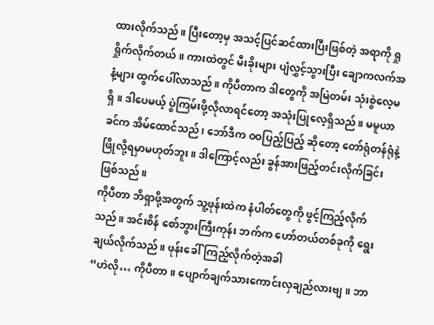ထားလိုက်သည်။ ပြီးတော့မှ အသင့်ပြင်ဆင်ထားပြီးဖြစ်တဲ့ အရာကို ရှုရှိုက်လိုက်တယ်။ ကားထဲတွင် မီးခိုးများ ပျံလွှင့်သွားပြီး ချောကလက်အနံ့များ ထွက်ပေါ်လာသည်။ ကိုပီတာက ဒါတွေကို အမြဲတမ်း သုံးစွဲလေ့မရှိ။ ဒါပေမယ့် ပွဲကြမ်းဖို့လိုလာရင်တော့ အသုံးပြုလေ့ရှိသည်။ မမူယာခင်က အိမ်ထောင်သည်၊ ဘော်ဒီက ဝဝပြည့်ပြည့် ဆိုတော့ တော်ရုံတန်ရုံနဲ့ ဖြိုလို့ရမှာမဟုတ်ဘူး။ ဒါကြောင့်လည်း ခွန်အားဖြည့်တင်းလိုက်ခြင်း ဖြစ်သည်။
ကိုပီတာ ဘိရှာဖို့အတွက် သူ့ဖုန်းထဲက နံပါတ်တွေကို ဖွင့်ကြည့်လိုက်သည်။ အင်းစိန် စော်ဘွားကြီးကုန်း ဘက်က ဟော်တယ်တစ်ခုကို ရွေးချယ်လိုက်သည်။ ဖုန်းခေါ်ကြည့်လိုက်တဲ့အခါ
“ဟဲလို… ကိုပီတာ။ ပျောက်ချက်သားကောင်းလှချည်လားဗျ။ ဘာ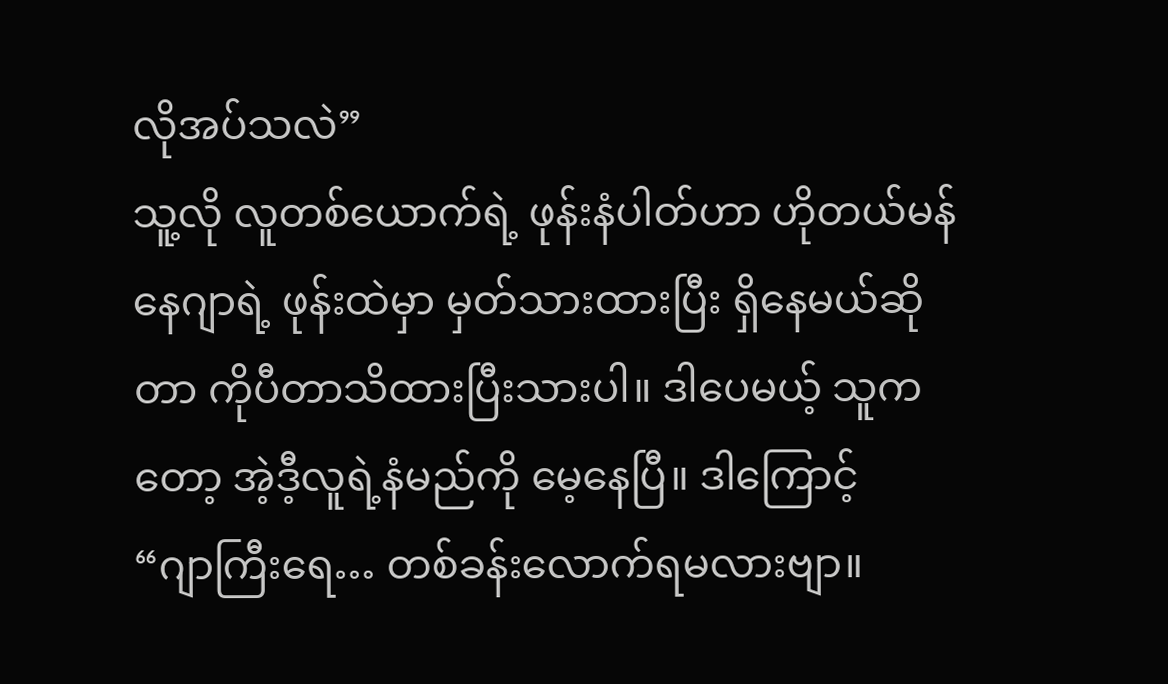လိုအပ်သလဲ”
သူ့လို လူတစ်ယောက်ရဲ့ ဖုန်းနံပါတ်ဟာ ဟိုတယ်မန်နေဂျာရဲ့ ဖုန်းထဲမှာ မှတ်သားထားပြီး ရှိနေမယ်ဆိုတာ ကိုပီတာသိထားပြီးသားပါ။ ဒါပေမယ့် သူကတော့ အဲ့ဒီ့လူရဲ့နံမည်ကို မေ့နေပြီ။ ဒါကြောင့်
“ဂျာကြီးရေ… တစ်ခန်းလောက်ရမလားဗျာ။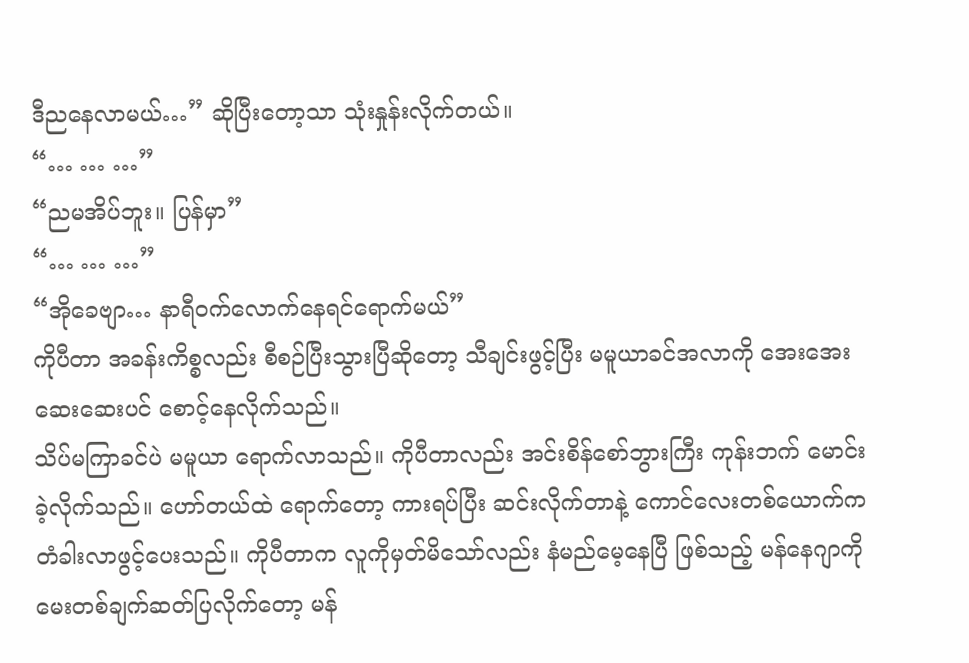ဒီညနေလာမယ်…” ဆိုပြီးတော့သာ သုံးနှုန်းလိုက်တယ်။
“… … …”
“ညမအိပ်ဘူး။ ပြန်မှာ”
“… … …”
“အိုခေဗျာ… နာရီဝက်လောက်နေရင်ရောက်မယ်”
ကိုပီတာ အခန်းကိစ္စလည်း စီစဉ်ပြီးသွားပြီဆိုတော့ သီချင်းဖွင့်ပြီး မမူယာခင်အလာကို အေးအေးဆေးဆေးပင် စောင့်နေလိုက်သည်။
သိပ်မကြာခင်ပဲ မမူယာ ရောက်လာသည်။ ကိုပီတာလည်း အင်းစိန်စော်ဘွားကြီး ကုန်းဘက် မောင်းခဲ့လိုက်သည်။ ဟော်တယ်ထဲ ရောက်တော့ ကားရပ်ပြီး ဆင်းလိုက်တာနဲ့ ကောင်လေးတစ်ယောက်က တံခါးလာဖွင့်ပေးသည်။ ကိုပီတာက လူကိုမှတ်မိသော်လည်း နံမည်မေ့နေပြီ ဖြစ်သည့် မန်နေဂျာကို မေးတစ်ချက်ဆတ်ပြလိုက်တော့ မန်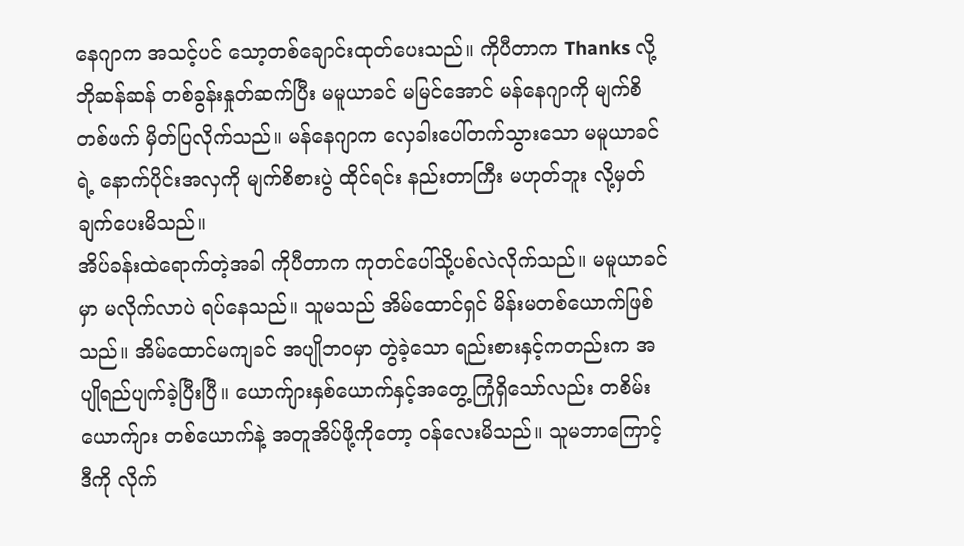နေဂျာက အသင့်ပင် သော့တစ်ချောင်းထုတ်ပေးသည်။ ကိုပီတာက Thanks လို့ ဘိုဆန်ဆန် တစ်ခွန်းနှုတ်ဆက်ပြီး မမူယာခင် မမြင်အောင် မန်နေဂျာကို မျက်စိတစ်ဖက် မှိတ်ပြလိုက်သည်။ မန်နေဂျာက လှေခါးပေါ်တက်သွားသော မမူယာခင်ရဲ့ နောက်ပိုင်းအလှကို မျက်စိစားပွဲ ထိုင်ရင်း နည်းတာကြီး မဟုတ်ဘူး လို့မှတ်ချက်ပေးမိသည်။
အိပ်ခန်းထဲရောက်တဲ့အခါ ကိုပီတာက ကုတင်ပေါ်သို့ပစ်လဲလိုက်သည်။ မမူယာခင်မှာ မလိုက်လာပဲ ရပ်နေသည်။ သူမသည် အိမ်ထောင်ရှင် မိန်းမတစ်ယောက်ဖြစ်သည်။ အိမ်ထောင်မကျခင် အပျိုဘဝမှာ တွဲခဲ့သော ရည်းစားနှင့်ကတည်းက အပျိုရည်ပျက်ခဲ့ပြီးပြီ။ ယောက်ျားနှစ်ယောက်နှင့်အတွေ့ကြုံရှိသော်လည်း တစိမ်းယောက်ျား တစ်ယောက်နဲ့ အတူအိပ်ဖို့ကိုတော့ ဝန်လေးမိသည်။ သူမဘာကြောင့်ဒီကို လိုက်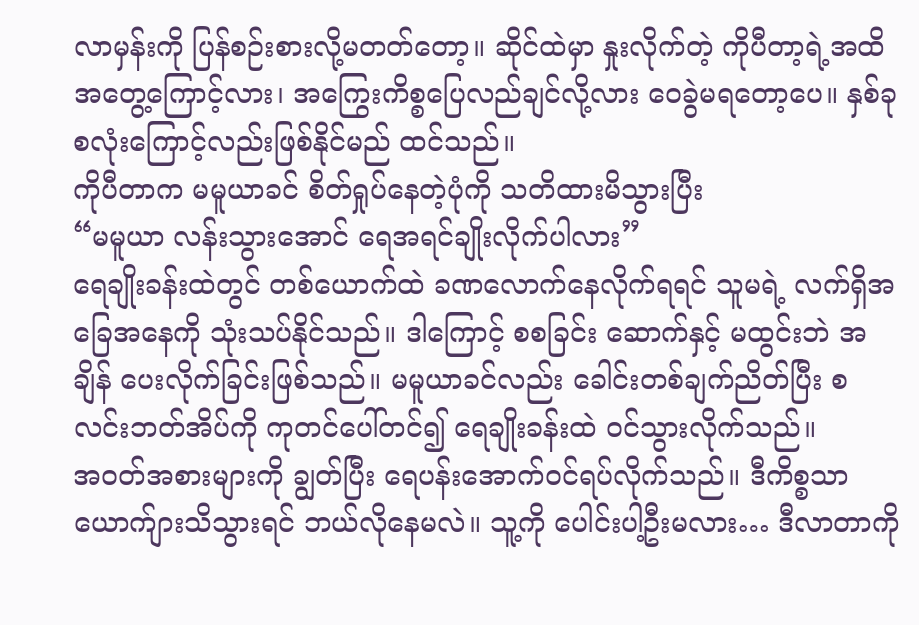လာမှန်းကို ပြန်စဉ်းစားလို့မတတ်တော့။ ဆိုင်ထဲမှာ နှုးလိုက်တဲ့ ကိုပီတာ့ရဲ့အထိအတွေ့ကြောင့်လား၊ အကြွေးကိစ္စပြေလည်ချင်လို့လား ဝေခွဲမရတော့ပေ။ နှစ်ခုစလုံးကြောင့်လည်းဖြစ်နိုင်မည် ထင်သည်။
ကိုပီတာက မမူယာခင် စိတ်ရှုပ်နေတဲ့ပုံကို သတိထားမိသွားပြီး
“မမူယာ လန်းသွားအောင် ရေအရင်ချိုးလိုက်ပါလား”
ရေချိုးခန်းထဲတွင် တစ်ယောက်ထဲ ခဏလောက်နေလိုက်ရရင် သူမရဲ့ လက်ရှိအခြေအနေကို သုံးသပ်နိုင်သည်။ ဒါကြောင့် စစခြင်း ဆောက်နှင့် မထွင်းဘဲ အချိန် ပေးလိုက်ခြင်းဖြစ်သည်။ မမူယာခင်လည်း ခေါင်းတစ်ချက်ညိတ်ပြီး စလင်းဘတ်အိပ်ကို ကုတင်ပေါ်တင်၍ ရေချိုးခန်းထဲ ဝင်သွားလိုက်သည်။
အဝတ်အစားများကို ချွတ်ပြီး ရေပန်းအောက်ဝင်ရပ်လိုက်သည်။ ဒီကိစ္စသာ ယောက်ျားသိသွားရင် ဘယ်လိုနေမလဲ။ သူ့ကို ပေါင်းပါ့ဦးမလား… ဒီလာတာကို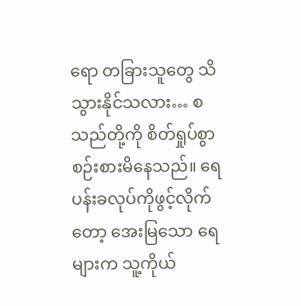ရော တခြားသူတွေ သိသွားနိုင်သလား… စသည်တို့ကို စိတ်ရှုပ်စွာ စဉ်းစားမိနေသည်။ ရေပန်းခလုပ်ကိုဖွင့်လိုက်တော့ အေးမြသော ရေများက သူ့ကိုယ်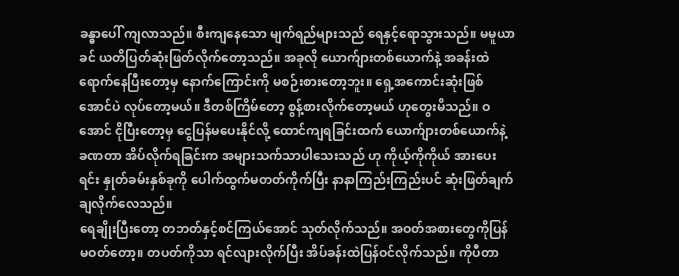ခန္ဓာပေါ် ကျလာသည်။ စီးကျနေသော မျက်ရည်များသည် ရေနှင့်ရောသွားသည်။ မမူယာခင် ယတိပြတ်ဆုံးဖြတ်လိုက်တော့သည်။ အခုလို ယောက်ျားတစ်ယောက်နဲ့ အခန်းထဲ ရောက်နေပြီးတော့မှ နောက်ကြောင်းကို မစဉ်းစားတော့ဘူး။ ရှေ့အကောင်းဆုံးဖြစ်အောင်ပဲ လုပ်တော့မယ်။ ဒီတစ်ကြိမ်တော့ စွန့်စားလိုက်တော့မယ် ဟုတွေးမိသည်။ ဝအောင် ငိုပြီးတော့မှ ငွေပြန်မပေးနိုင်လို့ ထောင်ကျရခြင်းထက် ယောက်ျားတစ်ယောက်နဲ့ ခဏတာ အိပ်လိုက်ရခြင်းက အများသက်သာပါသေးသည် ဟု ကိုယ့်ကိုကိုယ် အားပေးရင်း နှုတ်ခမ်းနှစ်ခုကို ပေါက်ထွက်မတတ်ကိုက်ပြီး နာနာကြည်းကြည်းပင် ဆုံးဖြတ်ချက် ချလိုက်လေသည်။
ရေချိုးပြီးတော့ တဘတ်နှင့်စင်ကြယ်အောင် သုတ်လိုက်သည်။ အဝတ်အစားတွေကိုပြန်မဝတ်တော့။ တပတ်ကိုသာ ရင်လျားလိုက်ပြီး အိပ်ခန်းထဲပြန်ဝင်လိုက်သည်။ ကိုပီတာ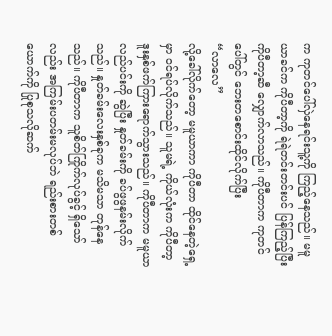က ကုတင်ပေါ်လှဲနေရင်းသူ့ကို ကြည့်နေသည်။ မမူယာခင်က ကိုပီတာ့ကို ရဲရဲတင်းတင်းပင် ပြန်ကြည့်ပြီး ကိုပီတာ့ဆီ လျှောက်လာသည်။ ကိုပီတာက ကုတင်ပေါ်တွင် ဘေးတစောင်းထိုင်လိုက်ပြီး
“လာလေ”
လို့ခေါ်လိုက်တော့ မမူယာကာ ကိုပီတာ ထိုင်နေတဲ့ရှေ့မှာ ဝင်ရပ်လိုက်သည်။ သူမရဲ့ ကိုယ်လုံးက ကိုပီတာ့ ဒူးနှစ်ဖက်ကြားရောက်သွားသည်။ ကိုပီတာက မမူယာ လည်ပင်းကို ဆွဲပြီး နှုတ်ခမ်းကို ခပ်ဖွဖွနမ်းလိုက်သည်။ နှုတ်ခမ်းလေးနှစ်ခုက မသိမသာ တုန်နေသည်။ ကိုပီတာက သူစိတ်ကြိုက်လုပ်ခွင့် ရှိသော်လည်း အကြမ်းပတမ်းမလုပ်ဘဲ ရည်းစားတစ်ယောက်ကို ပြုစုသလိုဆက်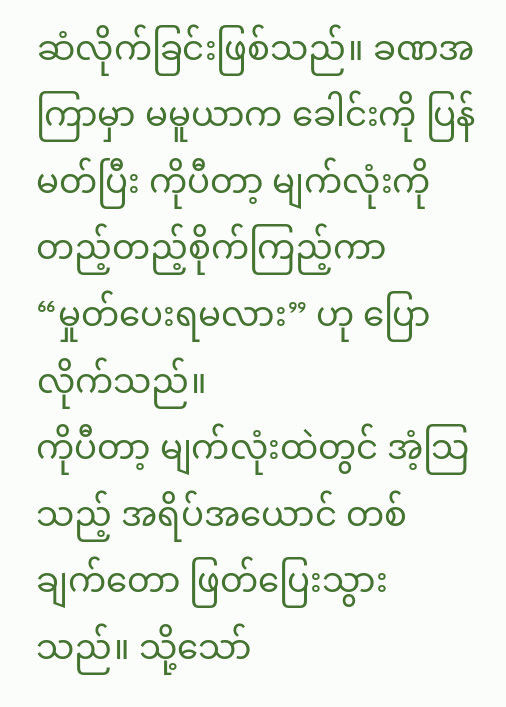ဆံလိုက်ခြင်းဖြစ်သည်။ ခဏအကြာမှာ မမူယာက ခေါင်းကို ပြန်မတ်ပြီး ကိုပီတာ့ မျက်လုံးကို တည့်တည့်စိုက်ကြည့်ကာ
“မှုတ်ပေးရမလား” ဟု ပြောလိုက်သည်။
ကိုပီတာ့ မျက်လုံးထဲတွင် အံ့သြသည့် အရိပ်အယောင် တစ်ချက်တော ဖြတ်ပြေးသွားသည်။ သို့သော်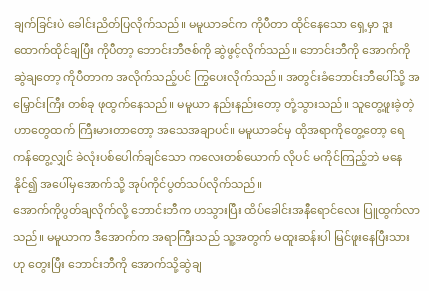ချက်ခြင်းပဲ ခေါင်းညိတ်ပြလိုက်သည်။ မမူယာခင်က ကိုပီတာ ထိုင်နေသော ရှေ့မှာ ဒူးထောက်ထိုင်ချပြီး ကိုပီတာ့ ဘောင်းဘီဇစ်ကို ဆွဲဖွင့်လိုက်သည်။ ဘောင်းဘီကို အောက်ကို ဆွဲချတော့ ကိုပီတာက အလိုက်သည့်ပင် ကြွပေးလိုက်သည်။ အတွင်းခံဘောင်းဘီပေါ်သို့ အမြှောင်းကြီး တစ်ခု ဖုထွက်နေသည်။ မမူယာ နည်းနည်းတော့ တုံ့သွားသည်။ သူတွေ့ဖူးခဲ့တဲ့ ဟာတွေထက် ကြီးမားတာတော့ အသေအချာပင်။ မမူယာခင်မှ ထိုအရာကိုတွေ့တော့ ရေကန်တွေ့လျှင် ခဲလုံးပစ်ပေါက်ချင်သော ကလေးတစ်ယောက် လိုပင် မကိုင်ကြည့်ဘဲ မနေနိုင်၍ အပေါ်မှအောက်သို့ အုပ်ကိုင်ပွတ်သပ်လိုက်သည်။
အောက်ကိုပွတ်ချလိုက်လို့ ဘောင်းဘီက ဟသွားပြီး ထိပ်ခေါင်းအနီရောင်လေး ပြူထွက်လာသည်။ မမူယာက ဒီအောက်က အရာကြီးသည် သူ့အတွက် မထူးဆန်းပါ မြင်ဖူးနေပြီးသားဟု တွေးပြီး ဘောင်းဘီကို အောက်သို့ဆွဲချ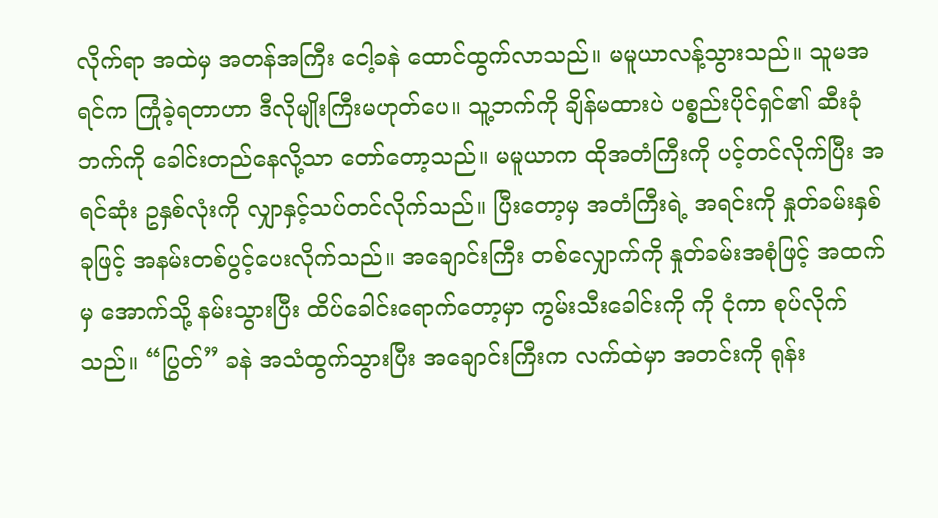လိုက်ရာ အထဲမှ အတန်အကြီး ငေါ့ခနဲ ထောင်ထွက်လာသည်။ မမူယာလန့်သွားသည်။ သူမအရင်က ကြုံခဲ့ရတာဟာ ဒီလိုမျိုးကြီးမဟုတ်ပေ။ သူ့ဘက်ကို ချိန်မထားပဲ ပစ္စည်းပိုင်ရှင်၏ ဆီးခုံဘက်ကို ခေါင်းတည်နေလို့သာ တော်တော့သည်။ မမူယာက ထိုအတံကြီးကို ပင့်တင်လိုက်ပြီး အရင်ဆုံး ဥနှစ်လုံးကို လျှာနှင့်သပ်တင်လိုက်သည်။ ပြီးတော့မှ အတံကြီးရဲ့ အရင်းကို နှုတ်ခမ်းနှစ်ခုဖြင့် အနမ်းတစ်ပွင့်ပေးလိုက်သည်။ အချောင်းကြီး တစ်လျှောက်ကို နှုတ်ခမ်းအစုံဖြင့် အထက်မှ အောက်သို့ နမ်းသွားပြီး ထိပ်ခေါင်းရောက်တော့မှာ ကွမ်းသီးခေါင်းကို ကို ငုံကာ စုပ်လိုက်သည်။ “ပြွတ်” ခနဲ အသံထွက်သွားပြီး အချောင်းကြီးက လက်ထဲမှာ အတင်းကို ရုန်း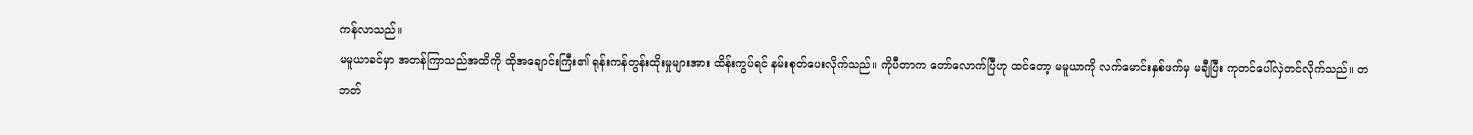ကန်လာသည်။
မမူယာခင်မှာ အတန်ကြာသည်အထိကို ထိုအချောင်းကြီး၏ ရုန်းကန်တွန်းထိုးမှုများအား ထိန်းကွပ်ရင် နမ်းစုတ်ပေးလိုက်သည်။ ကိုပီတာက တော်လောက်ပြီဟု ထင်တော့ မမူယာကို လက်မောင်းနှစ်ဖက်မှ မချီပြီး ကုတင်ပေါ်လှဲတင်လိုက်သည်။ တဘတ်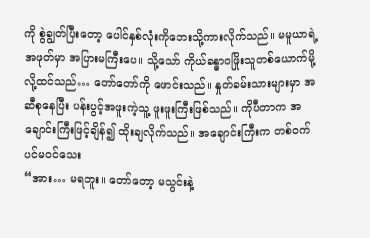ကို စွဲချွတ်ပြီးတော့ ပေါင်နှစ်လုံးကိုဘေးသို့ကားလိုက်သည်။ မမူယာရဲ့ အဖုတ်မှာ အပြားမကြီးပေ။ သို့သော် ကိုယ်ခန္ဓာဝဖြိုးသူတစ်ယောက်မို့လို့ထင်သည်… တော်တော်ကို ဖောင်းသည်။ နှုတ်ခမ်းသားများမှာ အဆီစုနေပြီး ပန်းပွင့်အဖူးကဲ့သူ့ ဖူးဖူးကြီးဖြစ်သည်။ ကိုပီတာက အချောင်းကြီးဖြင့်ချိန်၍ ထိုးချလိုက်သည်။ အချောင်းကြီးက တစ်ဝက်ပင်မဝင်သေး
“အား… မရဘူး။ တော်တော့ မသွင်းနဲ့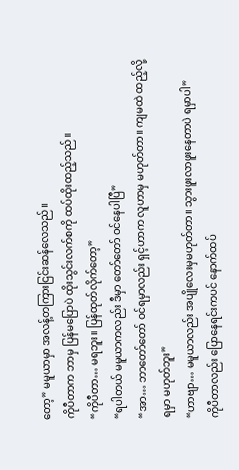တော့” မမူယာမှာ အလန့်တကြားငြင်းဆန်လေသည်။
ကိုပီတာက ဘာမှ ပြန်မပြောပဲ ထိုးသွင်းလက်စကို ထပ်ထိုးထည့်သည်။
“ကိုပီတာ… မရဘူး။ ပြန်ထုတ်လိုက်တော့”
“ရပါတယ် မမူယာကလည်း ဒီမှာ တော်တော် ဝင်နေပါပြီ”
“အာ… ဘာတော်တော် ဝင်ရမှာလည်း ရှင့်ဟာက လူဟာမှ မဟုတ်တာ။ ကျမထဲ ထည့်လို့ရမှာ မဟုတ်ဘူး”
“ဟာဗျာ… မမူယာလည်း အပျိုလေးမှမဟုတ်တာ။ သွားဖူးလာဖူးနေတာပဲ ရမှာပါ”
ကိုပီတာလည်း ပြောနေရင်းကပင် နောက်ထပ်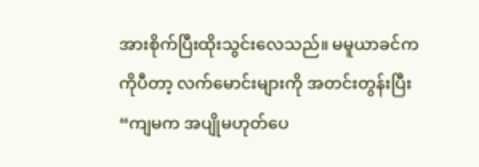အားစိုက်ပြီးထိုးသွင်းလေသည်။ မမူယာခင်က ကိုပီတာ့ လက်မောင်းများကို အတင်းတွန်းပြီး
“ကျမက အပျိုမဟုတ်ပေ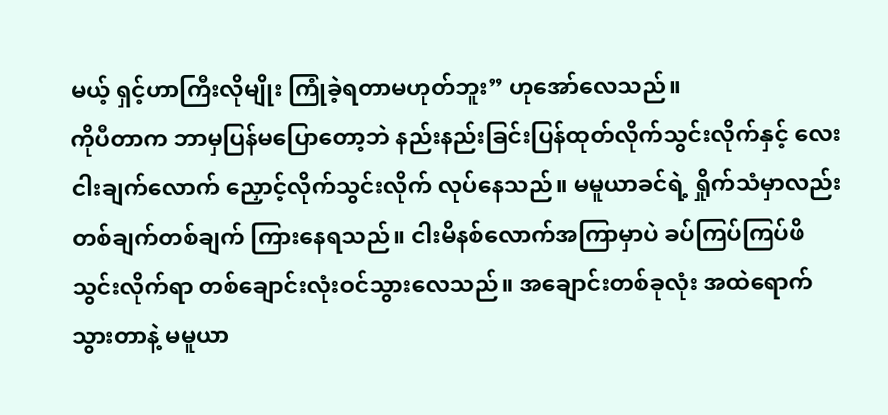မယ့် ရှင့်ဟာကြီးလိုမျိုး ကြုံခဲ့ရတာမဟုတ်ဘူး” ဟုအော်လေသည်။
ကိုပီတာက ဘာမှပြန်မပြောတော့ဘဲ နည်းနည်းခြင်းပြန်ထုတ်လိုက်သွင်းလိုက်နှင့် လေးငါးချက်လောက် ညှောင့်လိုက်သွင်းလိုက် လုပ်နေသည်။ မမူယာခင်ရဲ့ ရှိုက်သံမှာလည်း တစ်ချက်တစ်ချက် ကြားနေရသည်။ ငါးမိနစ်လောက်အကြာမှာပဲ ခပ်ကြပ်ကြပ်ဖိသွင်းလိုက်ရာ တစ်ချောင်းလုံးဝင်သွားလေသည်။ အချောင်းတစ်ခုလုံး အထဲရောက်သွားတာနဲ့ မမူယာ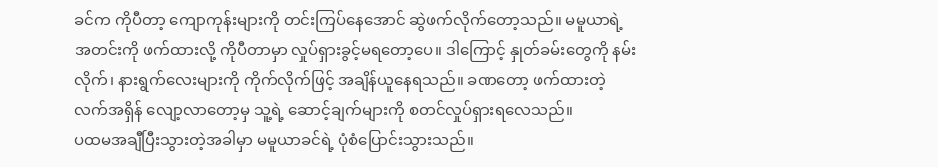ခင်က ကိုပီတာ့ ကျောကုန်းများကို တင်းကြပ်နေအောင် ဆွဲဖက်လိုက်တော့သည်။ မမူယာရဲ့ အတင်းကို ဖက်ထားလို့ ကိုပီတာမှာ လှုပ်ရှားခွင့်မရတော့ပေ။ ဒါကြောင့် နှုတ်ခမ်းတွေကို နမ်းလိုက်၊ နားရွက်လေးများကို ကိုက်လိုက်ဖြင့် အချိန်ယူနေရသည်။ ခဏတော့ ဖက်ထားတဲ့ လက်အရှိန် လျော့လာတော့မှ သူ့ရဲ့ ဆောင့်ချက်များကို စတင်လှုပ်ရှားရလေသည်။
ပထမအချီပြီးသွားတဲ့အခါမှာ မမူယာခင်ရဲ့ ပုံစံပြောင်းသွားသည်။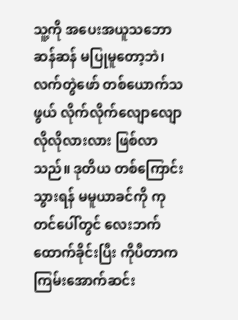သူ့ကို အပေးအယူသဘောဆန်ဆန် မပြုမူတော့ဘဲ၊ လက်တွဲဖော် တစ်ယောက်သဖွယ် လိုက်လိုက်လျောလျော လိုလိုလားလား ဖြစ်လာသည်။ ဒုတိယ တစ်ကြောင်းသွားရန် မမူယာခင်ကို ကုတင်ပေါ်တွင် လေးဘက်ထောက်ခိုင်းပြီး ကိုပီတာက ကြမ်းအောက်ဆင်း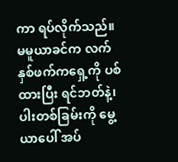ကာ ရပ်လိုက်သည်။ မမူယာခင်က လက်နှစ်ဖက်ကရှေ့ကို ပစ်ထားပြီး ရင်ဘတ်နဲ့၊ ပါးတစ်ခြမ်းကို မွေ့ယာပေါ် အပ်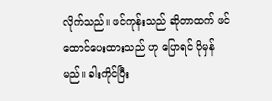လိုက်သည်။ ဖင်ကုန်းသည် ဆိုတာထက် ဖင်ထောင်ပေးထားသည် ဟု ပြောရင် ပိုမှန်မည်။ ခါးကိုင်ပြီး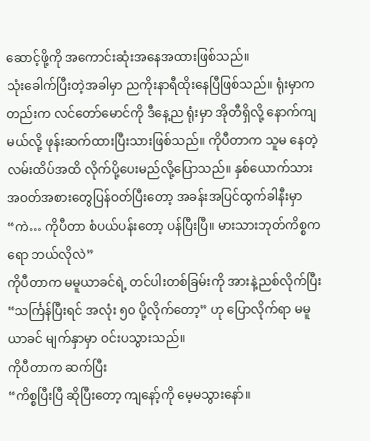ဆောင့်ဖို့ကို အကောင်းဆုံးအနေအထားဖြစ်သည်။
သုံးခေါက်ပြီးတဲ့အခါမှာ ညကိုးနာရီထိုးနေပြီဖြစ်သည်။ ရုံးမှာကတည်းက လင်တော်မောင်ကို ဒီနေ့ည ရုံးမှာ အိုတီရှိလို့ နောက်ကျမယ်လို့ ဖုန်းဆက်ထားပြီးသားဖြစ်သည်။ ကိုပီတာက သူမ နေတဲ့ လမ်းထိပ်အထိ လိုက်ပို့ပေးမည်လို့ပြောသည်။ နှစ်ယောက်သား အဝတ်အစားတွေပြန်ဝတ်ပြီးတော့ အခန်းအပြင်ထွက်ခါနီးမှာ
“ကဲ… ကိုပီတာ စံပယ်ပန်းတော့ ပန်ပြီးပြီ။ မားသားဘုတ်ကိစ္စကရော ဘယ်လိုလဲ”
ကိုပီတာက မမူယာခင်ရဲ့ တင်ပါးတစ်ခြမ်းကို အားနဲ့ညစ်လိုက်ပြီး
“သင်္ကြန်ပြီးရင် အလုံး ၅၀ ပို့လိုက်တော့” ဟု ပြောလိုက်ရာ မမူယာခင် မျက်နှာမှာ ဝင်းပသွားသည်။
ကိုပီတာက ဆက်ပြီး
“ကိစ္စပြီးပြီ ဆိုပြီးတော့ ကျနော့်ကို မေ့မသွားနော်။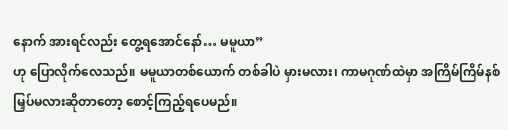နောက် အားရင်လည်း တွေ့ရအောင်နော်… မမူယာ”
ဟု ပြောလိုက်လေသည်။ မမူယာတစ်ယောက် တစ်ခါပဲ မှားမလား၊ ကာမဂုဏ်ထဲမှာ အကြိမ်ကြိမ်နစ်မြှပ်မလားဆိုတာတော့ စောင့်ကြည့်ရပေမည်။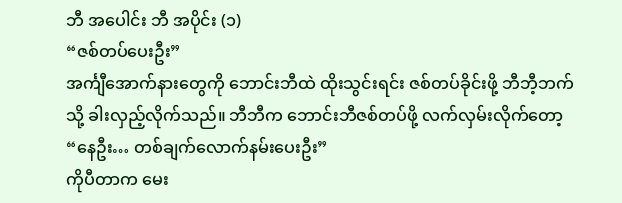ဘီ အပေါင်း ဘီ အပိုင်း (၁)
“ဇစ်တပ်ပေးဦး”
အင်္ကျီအောက်နားတွေကို ဘောင်းဘီထဲ ထိုးသွင်းရင်း ဇစ်တပ်ခိုင်းဖို့ ဘီဘီ့ဘက်သို့ ခါးလှည့်လိုက်သည်။ ဘီဘီက ဘောင်းဘီဇစ်တပ်ဖို့ လက်လှမ်းလိုက်တော့
“နေဦး… တစ်ချက်လောက်နမ်းပေးဦး”
ကိုပီတာက မေး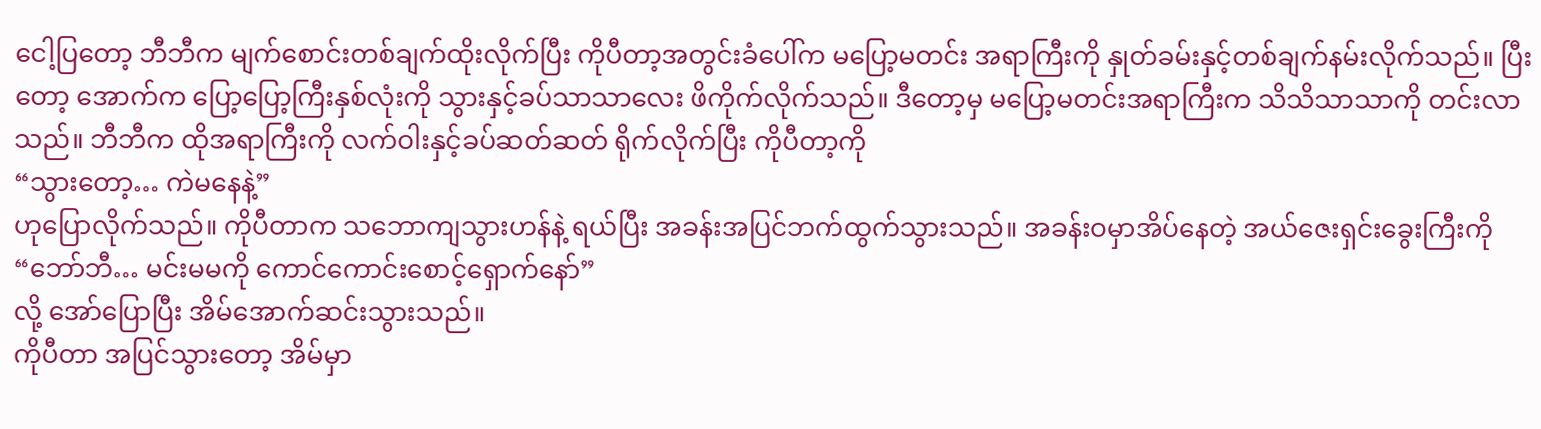ငေါ့ပြတော့ ဘီဘီက မျက်စောင်းတစ်ချက်ထိုးလိုက်ပြီး ကိုပီတာ့အတွင်းခံပေါ်က မပြော့မတင်း အရာကြီးကို နှုတ်ခမ်းနှင့်တစ်ချက်နမ်းလိုက်သည်။ ပြီးတော့ အောက်က ပြော့ပြော့ကြီးနှစ်လုံးကို သွားနှင့်ခပ်သာသာလေး ဖိကိုက်လိုက်သည်။ ဒီတော့မှ မပြော့မတင်းအရာကြီးက သိသိသာသာကို တင်းလာသည်။ ဘီဘီက ထိုအရာကြီးကို လက်ဝါးနှင့်ခပ်ဆတ်ဆတ် ရိုက်လိုက်ပြီး ကိုပီတာ့ကို
“သွားတော့… ကဲမနေနဲ့”
ဟုပြောလိုက်သည်။ ကိုပီတာက သဘောကျသွားဟန်နဲ့ ရယ်ပြီး အခန်းအပြင်ဘက်ထွက်သွားသည်။ အခန်းဝမှာအိပ်နေတဲ့ အယ်ဇေးရှင်းခွေးကြီးကို
“ဘော်ဘီ… မင်းမမကို ကောင်ကောင်းစောင့်ရှောက်နော်”
လို့ အော်ပြောပြီး အိမ်အောက်ဆင်းသွားသည်။
ကိုပီတာ အပြင်သွားတော့ အိမ်မှာ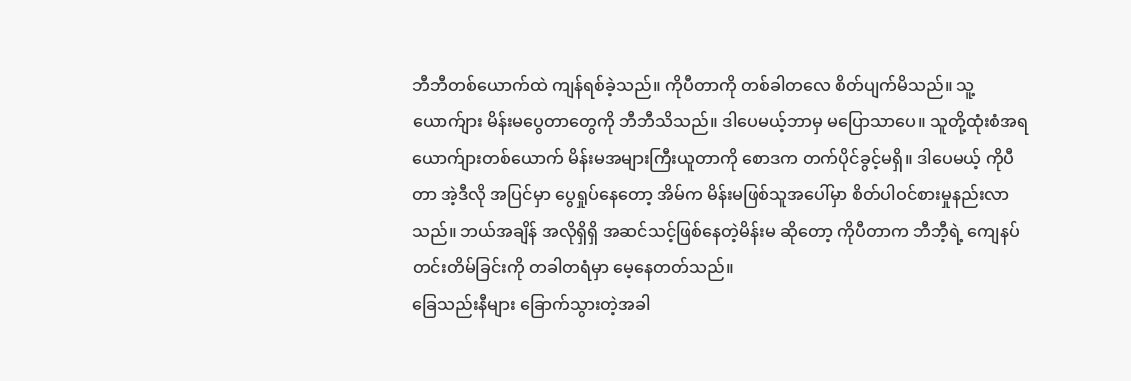ဘီဘီတစ်ယောက်ထဲ ကျန်ရစ်ခဲ့သည်။ ကိုပီတာကို တစ်ခါတလေ စိတ်ပျက်မိသည်။ သူ့ယောက်ျား မိန်းမပွေတာတွေကို ဘီဘီသိသည်။ ဒါပေမယ့်ဘာမှ မပြောသာပေ။ သူတို့ထုံးစံအရ ယောက်ျားတစ်ယောက် မိန်းမအများကြီးယူတာကို စောဒက တက်ပိုင်ခွင့်မရှိ။ ဒါပေမယ့် ကိုပီတာ အဲ့ဒီလို အပြင်မှာ ပွေရှုပ်နေတော့ အိမ်က မိန်းမဖြစ်သူအပေါ်မှာ စိတ်ပါဝင်စားမှုနည်းလာသည်။ ဘယ်အချိန် အလိုရှိရှိ အဆင်သင့်ဖြစ်နေတဲ့မိန်းမ ဆိုတော့ ကိုပီတာက ဘီဘီ့ရဲ့ ကျေနပ်တင်းတိမ်ခြင်းကို တခါတရံမှာ မေ့နေတတ်သည်။
ခြေသည်းနီများ ခြောက်သွားတဲ့အခါ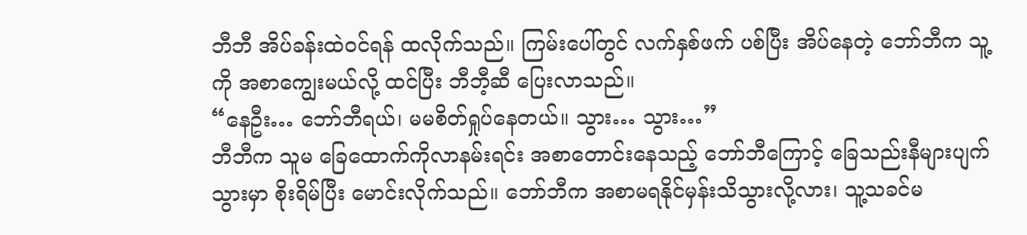ဘီဘီ အိပ်ခန်းထဲဝင်ရန် ထလိုက်သည်။ ကြမ်းပေါ်တွင် လက်နှစ်ဖက် ပစ်ပြီး အိပ်နေတဲ့ ဘော်ဘီက သူ့ကို အစာကျွေးမယ်လို့ ထင်ပြီး ဘီဘီ့ဆီ ပြေးလာသည်။
“နေဦး… ဘော်ဘီရယ်၊ မမစိတ်ရှုပ်နေတယ်။ သွား… သွား…”
ဘီဘီက သူမ ခြေထောက်ကိုလာနမ်းရင်း အစာတောင်းနေသည့် ဘော်ဘီကြောင့် ခြေသည်းနီများပျက်သွားမှာ စိုးရိမ်ပြီး မောင်းလိုက်သည်။ ဘော်ဘီက အစာမရနိုင်မှန်းသိသွားလို့လား၊ သူ့သခင်မ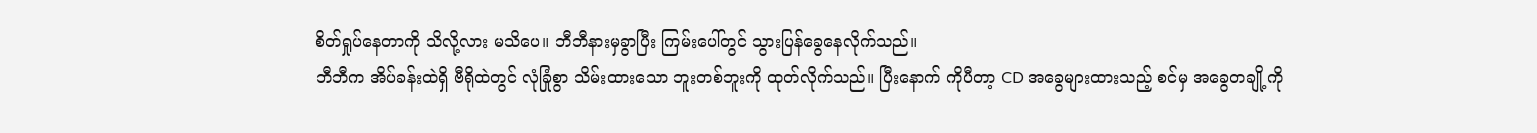စိတ်ရှုပ်နေတာကို သိလို့လား မသိပေ။ ဘီဘီနားမှခွာပြီး ကြမ်းပေါ်တွင် သွားပြန်ခွေနေလိုက်သည်။
ဘီဘီက အိပ်ခန်းထဲရှိ ဗီရိုထဲတွင် လုံခြုံစွာ သိမ်းထားသော ဘူးတစ်ဘူးကို ထုတ်လိုက်သည်။ ပြီးနောက် ကိုပီတာ့ CD အခွေများထားသည့် စင်မှ အခွေတချို့ကို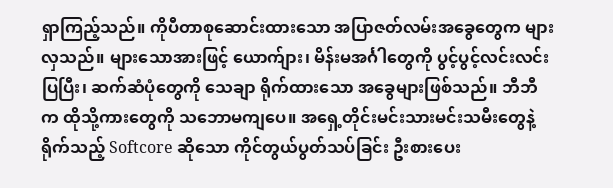ရှာကြည့်သည်။ ကိုပီတာစုဆောင်းထားသော အပြာဇတ်လမ်းအခွေတွေက များလှသည်။ များသောအားဖြင့် ယောက်ျား၊ မိန်းမအင်္ဂါတွေကို ပွင့်ပွင့်လင်းလင်းပြပြီး၊ ဆက်ဆံပုံတွေကို သေချာ ရိုက်ထားသော အခွေများဖြစ်သည်။ ဘီဘီက ထိုသို့ကားတွေကို သဘောမကျပေ။ အရှေ့တိုင်းမင်းသားမင်းသမီးတွေနဲ့ ရိုက်သည့် Softcore ဆိုသော ကိုင်တွယ်ပွတ်သပ်ခြင်း ဦးစားပေး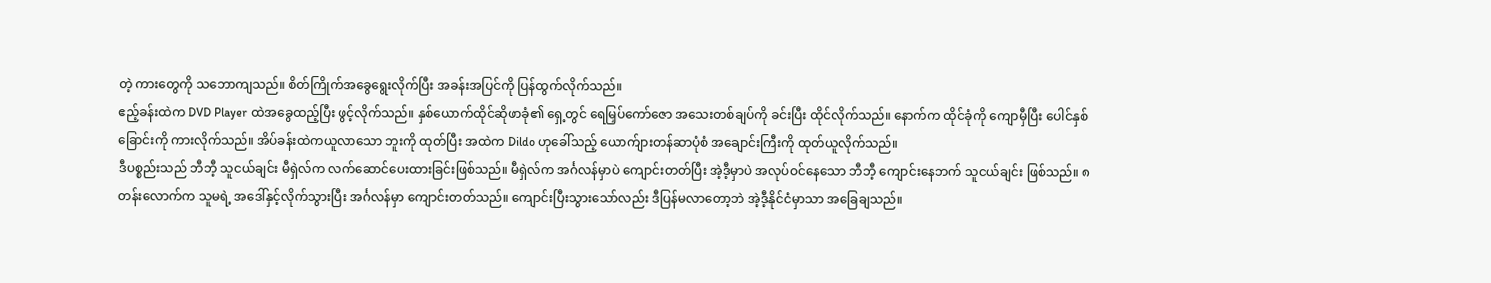တဲ့ ကားတွေကို သဘောကျသည်။ စိတ်ကြိုက်အခွေရွေးလိုက်ပြီး အခန်းအပြင်ကို ပြန်ထွက်လိုက်သည်။
ဧည့်ခန်းထဲက DVD Player ထဲအခွေထည့်ပြီး ဖွင့်လိုက်သည်။ နှစ်ယောက်ထိုင်ဆိုဖာခုံ၏ ရှေ့တွင် ရေမြှပ်ကော်ဇော အသေးတစ်ချပ်ကို ခင်းပြီး ထိုင်လိုက်သည်။ နောက်က ထိုင်ခုံကို ကျောမှီပြီး ပေါင်နှစ်ခြောင်းကို ကားလိုက်သည်။ အိပ်ခန်းထဲကယူလာသော ဘူးကို ထုတ်ပြီး အထဲက Dildo ဟုခေါ်သည့် ယောက်ျားတန်ဆာပုံစံ အချောင်းကြီးကို ထုတ်ယူလိုက်သည်။
ဒီပစ္စည်းသည် ဘီဘီ့ သူငယ်ချင်း မီရှဲလ်က လက်ဆောင်ပေးထားခြင်းဖြစ်သည်။ မီရှဲလ်က အင်္ဂလန်မှာပဲ ကျောင်းတတ်ပြီး အဲ့ဒီ့မှာပဲ အလုပ်ဝင်နေသော ဘီဘီ့ ကျောင်းနေဘက် သူငယ်ချင်း ဖြစ်သည်။ ၈ တန်းလောက်က သူမရဲ့ အဒေါ်နှင့်လိုက်သွားပြီး အင်္ဂလန်မှာ ကျောင်းတတ်သည်။ ကျောင်းပြီးသွားသော်လည်း ဒီပြန်မလာတော့ဘဲ အဲ့ဒီ့နိုင်ငံမှာသာ အခြေချသည်။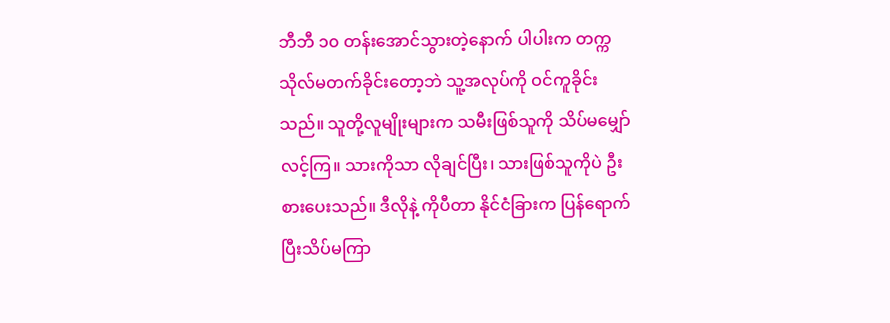ဘီဘီ ၁၀ တန်းအောင်သွားတဲ့နောက် ပါပါးက တက္ကသိုလ်မတက်ခိုင်းတော့ဘဲ သူ့အလုပ်ကို ဝင်ကူခိုင်းသည်။ သူတို့လူမျိုးများက သမီးဖြစ်သူကို သိပ်မမျှော်လင့်ကြ။ သားကိုသာ လိုချင်ပြီး၊ သားဖြစ်သူကိုပဲ ဦးစားပေးသည်။ ဒီလိုနဲ့ ကိုပီတာ နိုင်ငံခြားက ပြန်ရောက်ပြီးသိပ်မကြာ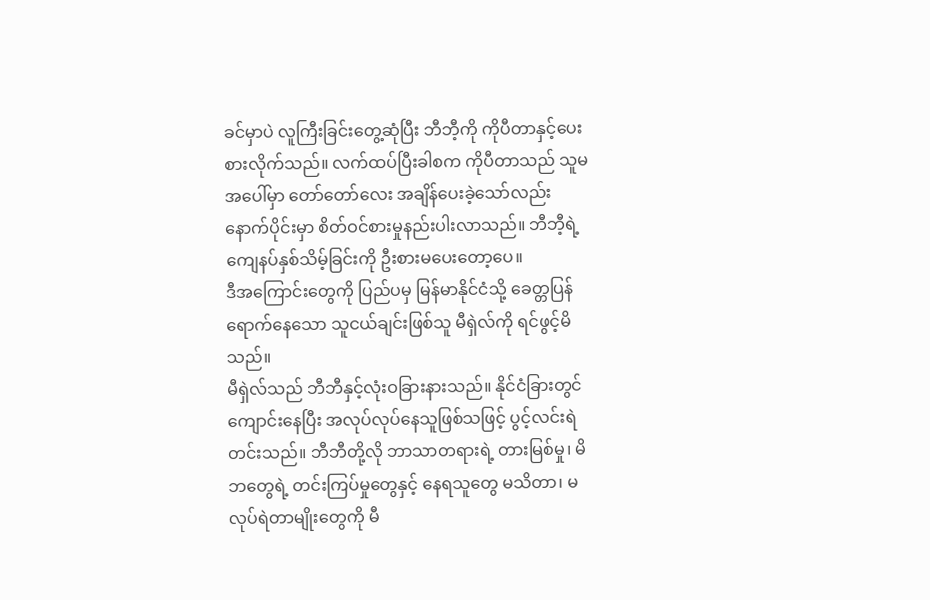ခင်မှာပဲ လူကြီးခြင်းတွေ့ဆုံပြီး ဘီဘီ့ကို ကိုပီတာနှင့်ပေးစားလိုက်သည်။ လက်ထပ်ပြီးခါစက ကိုပီတာသည် သူမအပေါ်မှာ တော်တော်လေး အချိန်ပေးခဲ့သော်လည်း နောက်ပိုင်းမှာ စိတ်ဝင်စားမှုနည်းပါးလာသည်။ ဘီဘီ့ရဲ့ ကျေနပ်နှစ်သိမ့်ခြင်းကို ဦးစားမပေးတော့ပေ။
ဒီအကြောင်းတွေကို ပြည်ပမှ မြန်မာနိုင်ငံသို့ ခေတ္တပြန်ရောက်နေသော သူငယ်ချင်းဖြစ်သူ မီရှဲလ်ကို ရင်ဖွင့်မိသည်။
မီရှဲလ်သည် ဘီဘီနှင့်လုံးဝခြားနားသည်။ နိုင်ငံခြားတွင် ကျောင်းနေပြီး အလုပ်လုပ်နေသူဖြစ်သဖြင့် ပွင့်လင်းရဲတင်းသည်။ ဘီဘီတို့လို ဘာသာတရားရဲ့ တားမြစ်မှု၊ မိဘတွေရဲ့ တင်းကြပ်မှုတွေနှင့် နေရသူတွေ မသိတာ၊ မလုပ်ရဲတာမျိုးတွေကို မီ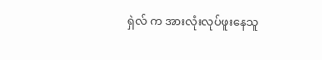ရှဲလ် က အားလုံးလုပ်ဖူးနေသူ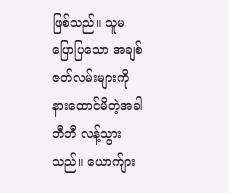ဖြစ်သည်။ သူမ ပြောပြသော အချစ်ဇတ်လမ်းများကို နားထောင်မိတဲ့အခါ ဘီဘီ လန့်သွားသည်။ ယောက်ျား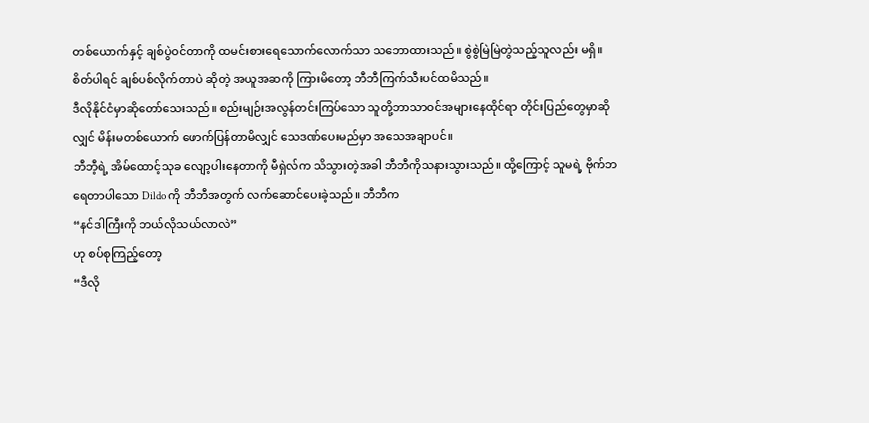တစ်ယောက်နှင့် ချစ်ပွဲဝင်တာကို ထမင်းစားရေသောက်လောက်သာ သဘောထားသည်။ စွဲစွဲမြဲမြဲတွဲသည့်သူလည်း မရှိ။ စိတ်ပါရင် ချစ်ပစ်လိုက်တာပဲ ဆိုတဲ့ အယူအဆကို ကြားမိတော့ ဘီဘီကြက်သီးပင်ထမိသည်။
ဒီလိုနိုင်ငံမှာဆိုတော်သေးသည်။ စည်းမျဉ်းအလွန်တင်းကြပ်သော သူတို့ဘာသာဝင်အများနေထိုင်ရာ တိုင်းပြည်တွေမှာဆိုလျှင် မိန်းမတစ်ယောက် ဖောက်ပြန်တာမိလျှင် သေဒဏ်ပေးမည်မှာ အသေအချာပင်။
ဘီဘီ့ရဲ့ အိမ်ထောင့်သုခ လျော့ပါးနေတာကို မီရှဲလ်က သိသွားတဲ့အခါ ဘီဘီကိုသနားသွားသည်။ ထို့ကြောင့် သူမရဲ့ ဗိုက်ဘရေတာပါသော Dildo ကို ဘီဘီအတွက် လက်ဆောင်ပေးခဲ့သည်။ ဘီဘီက
“နင်ဒါကြီးကို ဘယ်လိုသယ်လာလဲ”
ဟု စပ်စုကြည့်တော့
“ဒီလို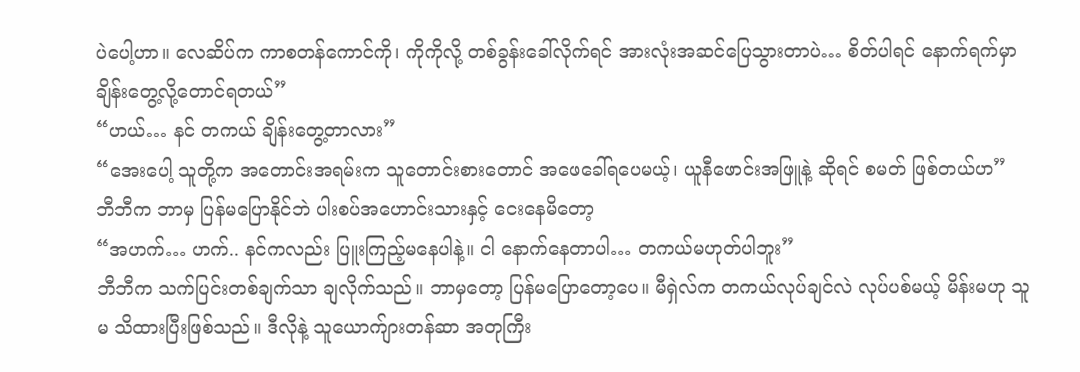ပဲပေါ့ဟာ။ လေဆိပ်က ကာစတန်ကောင်ကို၊ ကိုကိုလို့ တစ်ခွန်းခေါ်လိုက်ရင် အားလုံးအဆင်ပြေသွားတာပဲ… စိတ်ပါရင် နောက်ရက်မှာ ချိန်းတွေ့လို့တောင်ရတယ်”
“ဟယ်… နင် တကယ် ချိန်းတွေ့တာလား”
“အေးပေါ့ သူတို့က အတောင်းအရမ်းက သူတောင်းစားတောင် အဖေခေါ်ရပေမယ့်၊ ယူနီဖောင်းအဖြူနဲ့ ဆိုရင် စမတ် ဖြစ်တယ်ဟ”
ဘီဘီက ဘာမှ ပြန်မပြောနိုင်ဘဲ ပါးစပ်အဟောင်းသားနှင့် ငေးနေမိတော့
“အဟက်… ဟက်.. နင်ကလည်း ပြူးကြည့်မနေပါနဲ့။ ငါ နောက်နေတာပါ… တကယ်မဟုတ်ပါဘူး”
ဘီဘီက သက်ပြင်းတစ်ချက်သာ ချလိုက်သည်။ ဘာမှတော့ ပြန်မပြောတော့ပေ။ မီရှဲလ်က တကယ်လုပ်ချင်လဲ လုပ်ပစ်မယ့် မိန်းမဟု သူမ သိထားပြီးဖြစ်သည်။ ဒီလိုနဲ့ သူယောက်ျားတန်ဆာ အတုကြီး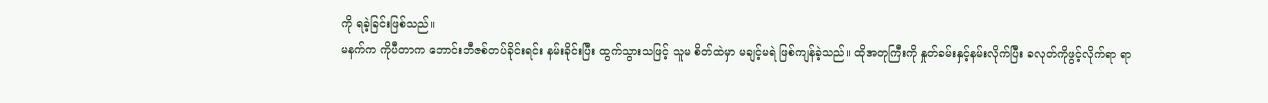ကို ရခဲ့ခြင်းဖြစ်သည်။
မနက်က ကိုပီတာက ဘောင်းဘီဇစ်တပ်ခိုင်းရင်း နမ်းခိုင်းပြီး ထွက်သွားသဖြင့် သူမ စိတ်ထဲမှာ မချင့်မရဲ ဖြစ်ကျန်ခဲ့သည်။ ထိုအတုကြီးကို နှုတ်ခမ်းနှင့်နမ်းလိုက်ပြီး ခလုတ်ကိုဖွင့်လိုက်ရာ ရာ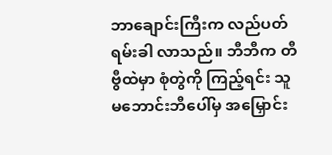ဘာချောင်းကြီးက လည်ပတ်ရမ်းခါ လာသည်။ ဘီဘီက တီဗွီထဲမှာ စုံတွဲကို ကြည့်ရင်း သူမဘောင်းဘီပေါ်မှ အမြှောင်း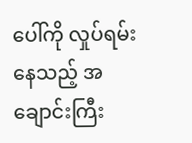ပေါ်ကို လှုပ်ရမ်းနေသည့် အချောင်းကြီး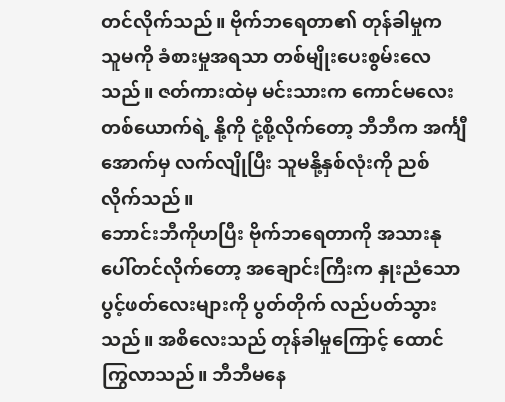တင်လိုက်သည်။ ဗိုက်ဘရေတာ၏ တုန်ခါမှုက သူမကို ခံစားမှုအရသာ တစ်မျိုးပေးစွမ်းလေသည်။ ဇတ်ကားထဲမှ မင်းသားက ကောင်မလေးတစ်ယောက်ရဲ့ နို့ကို ငုံ့စို့လိုက်တော့ ဘီဘီက အင်္ကျီအောက်မှ လက်လျိုပြီး သူမနို့နှစ်လုံးကို ညစ်လိုက်သည်။
ဘောင်းဘီကိုဟပြီး ဗိုက်ဘရေတာကို အသားနုပေါ်တင်လိုက်တော့ အချောင်းကြီးက နှုးညံသော ပွင့်ဖတ်လေးများကို ပွတ်တိုက် လည်ပတ်သွားသည်။ အစိလေးသည် တုန်ခါမှုကြောင့် ထောင်ကြွလာသည်။ ဘီဘီမနေ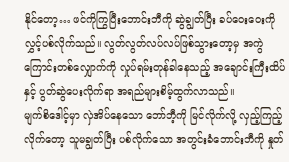နိုင်တော့… ဖင်ကိုကြွပြီးဘောင်းဘီကို ဆွဲချွတ်ပြီး ခပ်ဝေးဝေးကို လွှင့်ပစ်လိုက်သည်။ လွတ်လွတ်လပ်လပ်ဖြစ်သွားတော့မှ အကွဲကြောင်းတစ်လျှောက်ကို လှုပ်ရမ်းတုန်ခါနေသည့် အချောင်းကြီးထိပ်နှင့် ပွတ်ဆွဲပေးလိုက်ရာ အရည်များစိမ့်ထွက်လာသည်။
မျက်စိဒေါင့်မှာ လှဲအိပ်နေသော ဘော်ဘီ့ကို မြင်လိုက်လို့ လှည့်ကြည့်လိုက်တော့ သူမချွတ်ပြီး ပစ်လိုက်သော အတွင်းခံဘောင်းဘီကို နှုတ်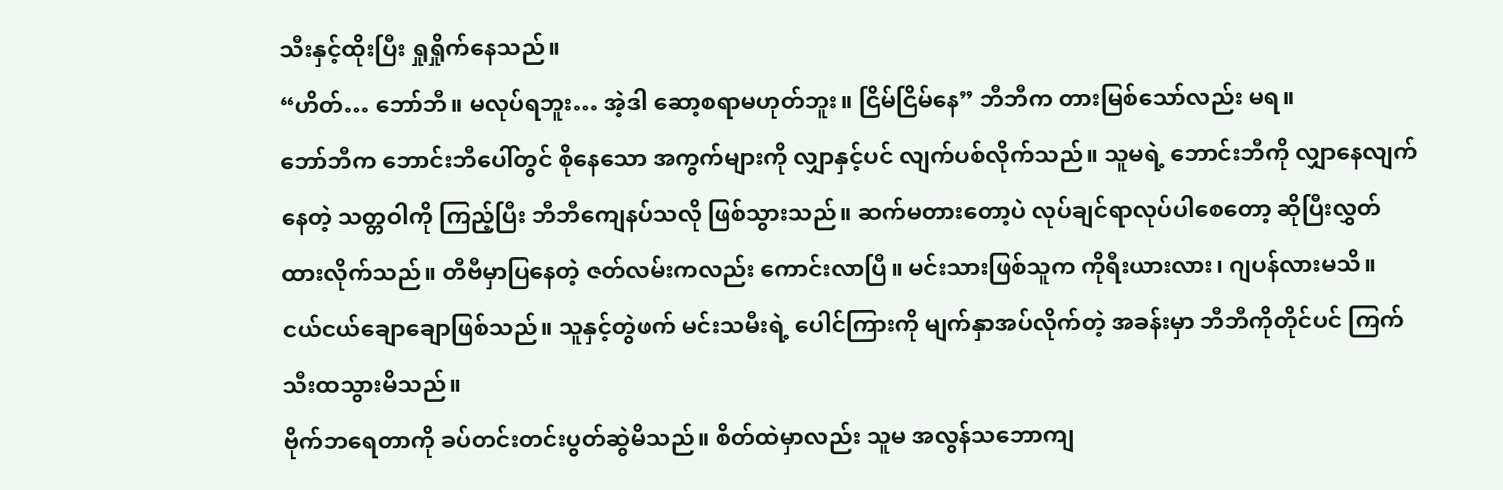သီးနှင့်ထိုးပြီး ရှုရှိုက်နေသည်။
“ဟိတ်… ဘော်ဘီ။ မလုပ်ရဘူး… အဲ့ဒါ ဆော့စရာမဟုတ်ဘူး။ ငြိမ်ငြိမ်နေ” ဘီဘီက တားမြစ်သော်လည်း မရ။
ဘော်ဘီက ဘောင်းဘီပေါ်တွင် စိုနေသော အကွက်များကို လျှာနှင့်ပင် လျက်ပစ်လိုက်သည်။ သူမရဲ့ ဘောင်းဘီကို လျှာနေလျက်နေတဲ့ သတ္တဝါကို ကြည့်ပြီး ဘီဘီကျေနပ်သလို ဖြစ်သွားသည်။ ဆက်မတားတော့ပဲ လုပ်ချင်ရာလုပ်ပါစေတော့ ဆိုပြီးလွှတ်ထားလိုက်သည်။ တီဗီမှာပြနေတဲ့ ဇတ်လမ်းကလည်း ကောင်းလာပြီ။ မင်းသားဖြစ်သူက ကိုရီးယားလား၊ ဂျပန်လားမသိ။ ငယ်ငယ်ချောချောဖြစ်သည်။ သူနှင့်တွဲဖက် မင်းသမီးရဲ့ ပေါင်ကြားကို မျက်နှာအပ်လိုက်တဲ့ အခန်းမှာ ဘီဘီကိုတိုင်ပင် ကြက်သီးထသွားမိသည်။
ဗိုက်ဘရေတာကို ခပ်တင်းတင်းပွတ်ဆွဲမိသည်။ စိတ်ထဲမှာလည်း သူမ အလွန်သဘောကျ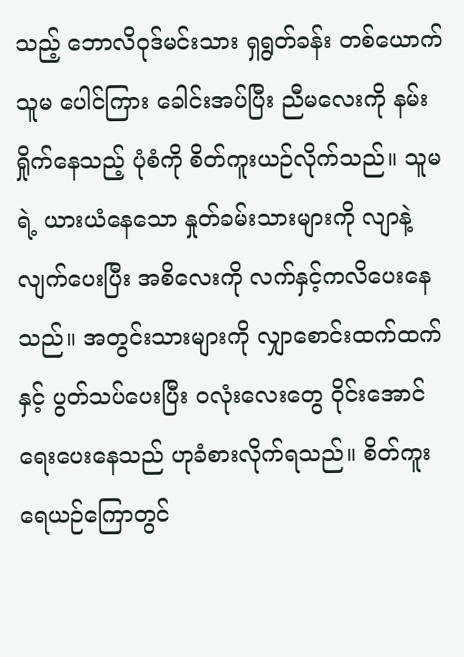သည့် ဘောလိဝုဒ်မင်းသား ရှရွတ်ခန်း တစ်ယောက် သူမ ပေါင်ကြား ခေါင်းအပ်ပြီး ညီမလေးကို နမ်းရှိုက်နေသည့် ပုံစံကို စိတ်ကူးယဉ်လိုက်သည်။ သူမရဲ့ ယားယံနေသော နှုတ်ခမ်းသားများကို လျာနဲ့ လျက်ပေးပြီး အစိလေးကို လက်နှင့်ကလိပေးနေသည်။ အတွင်းသားများကို လျှာစောင်းထက်ထက်နှင့် ပွတ်သပ်ပေးပြီး ဝလုံးလေးတွေ ၀ိုင်းအောင် ရေးပေးနေသည် ဟုခံစားလိုက်ရသည်။ စိတ်ကူးရေယဉ်ကြောတွင်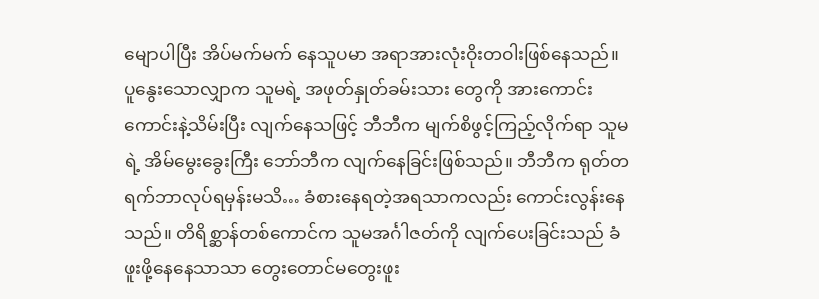မျောပါပြီး အိပ်မက်မက် နေသူပမာ အရာအားလုံးဝိုးတဝါးဖြစ်နေသည်။
ပူနွေးသောလျှာက သူမရဲ့ အဖုတ်နှုတ်ခမ်းသား တွေကို အားကောင်းကောင်းနဲ့သိမ်းပြီး လျက်နေသဖြင့် ဘီဘီက မျက်စိဖွင့်ကြည့်လိုက်ရာ သူမရဲ့ အိမ်မွေးခွေးကြီး ဘော်ဘီက လျက်နေခြင်းဖြစ်သည်။ ဘီဘီက ရုတ်တရက်ဘာလုပ်ရမှန်းမသိ… ခံစားနေရတဲ့အရသာကလည်း ကောင်းလွန်းနေသည်။ တိရိစ္ဆာန်တစ်ကောင်က သူမအင်္ဂါဇတ်ကို လျက်ပေးခြင်းသည် ခံဖူးဖို့နေနေသာသာ တွေးတောင်မတွေးဖူး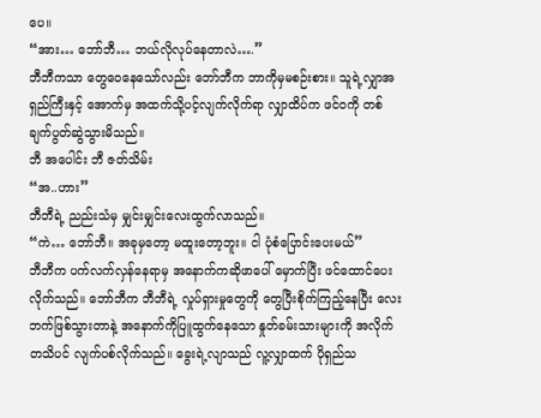ပေ။
“အား… ဘော်ဘီ… ဘယ်လိုလုပ်နေတာလဲ….”
ဘီဘီကသာ တွေဝေနေသော်လည်း ဘော်ဘီက ဘာကိုမှမစဉ်းစား။ သူရဲ့လျှာအရှည်ကြီးနှင့် အောက်မှ အထက်သို့ပင့်လျက်လိုက်ရာ လျှာထိပ်က ဖင်ဝကို တစ်ချက်ပွတ်ဆွဲသွားမိသည်။
ဘီ အပေါင်း ဘီ ဇတ်သိမ်း
“အ..ဟား”
ဘီဘီရဲ့ ညည်းသံမှ မျှင်းမျှင်းလေးထွက်လာသည်။
“ကဲ… ဘော်ဘီ။ အခုမှတော့ မထူးတော့ဘူး။ ငါ ပုံစံပြောင်းပေးမယ်”
ဘီဘီက ပက်လက်လှန်နေရာမှ အနောက်ကဆိုဖာပေါ် မှောက်ပြီး ဖင်ထောင်ပေးလိုက်သည်။ ဘော်ဘီက ဘီဘီရဲ့ လှုပ်ရှားမှုတွေကို တွေပြီးစိုက်ကြည့်နေပြီး လေးဘက်ဖြစ်သွားတာနဲ့ အနောက်ကိုပြူထွက်နေသော နှုတ်ခမ်းသားများကို အလိုက်တသိပင် လျက်ပစ်လိုက်သည်။ ခွေးရဲ့လျာသည် လူ့လျှာထက် ပိုရှည်သ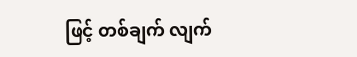ဖြင့် တစ်ချက် လျက်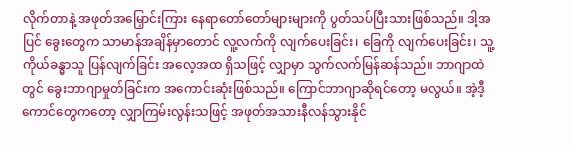လိုက်တာနဲ့ အဖုတ်အမြှောင်းကြား နေရာတော်တော်များများကို ပွတ်သပ်ပြီးသားဖြစ်သည်။ ဒါ့အပြင် ခွေးတွေက သာမာန်အချိန်မှာတောင် လူ့လက်ကို လျက်ပေးခြင်း၊ ခြေကို လျက်ပေးခြင်း၊ သူ့ကိုယ်ခန္ဓာသူ ပြန်လျက်ခြင်း အလေ့အထ ရှိသဖြင့် လျှာမှာ သွက်လက်မြန်ဆန်သည်။ ဘာဂျာထဲတွင် ခွေးဘာဂျာမှုတ်ခြင်းက အကောင်းဆုံးဖြစ်သည်။ ကြောင်ဘာဂျာဆိုရင်တော့ မလွယ်။ အဲ့ဒီ့ကောင်တွေကတော့ လျှာကြမ်းလွန်းသဖြင့် အဖုတ်အသားနီလန်သွားနိုင်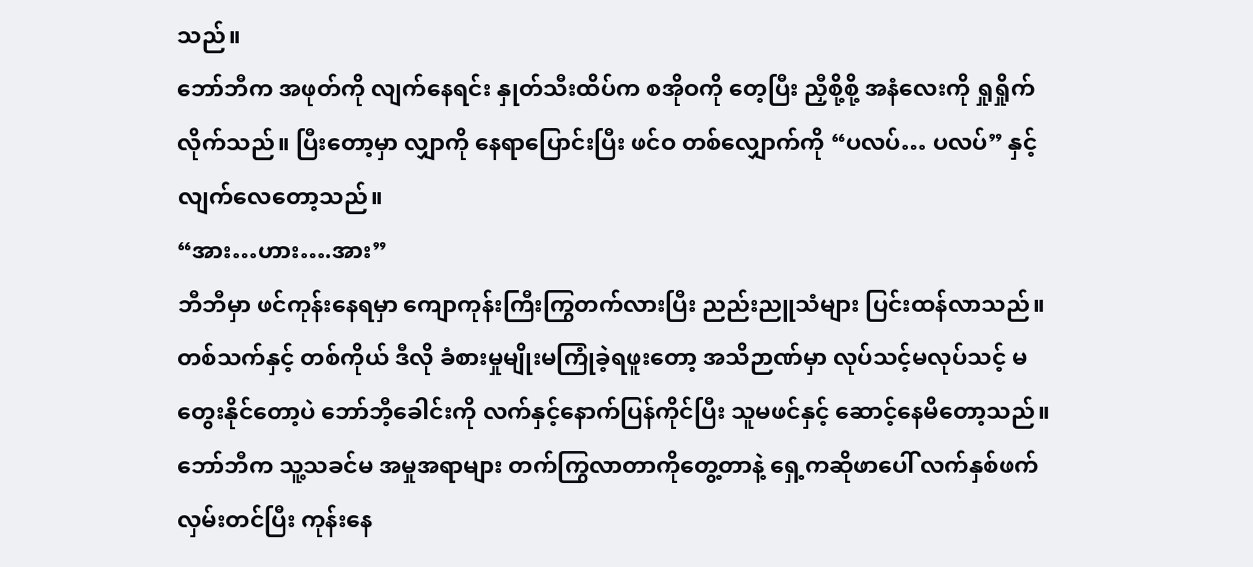သည်။
ဘော်ဘီက အဖုတ်ကို လျက်နေရင်း နှုတ်သီးထိပ်က စအိုဝကို တေ့ပြီး ညှီစို့စို့ အနံလေးကို ရှုရှိုက်လိုက်သည်။ ပြီးတော့မှာ လျှာကို နေရာပြောင်းပြီး ဖင်ဝ တစ်လျှောက်ကို “ပလပ်… ပလပ်” နှင့်လျက်လေတော့သည်။
“အား…ဟား….အား”
ဘီဘီမှာ ဖင်ကုန်းနေရမှာ ကျောကုန်းကြီးကြွတက်လားပြီး ညည်းညူသံများ ပြင်းထန်လာသည်။ တစ်သက်နှင့် တစ်ကိုယ် ဒီလို ခံစားမှုမျိုးမကြုံခဲ့ရဖူးတော့ အသိဉာဏ်မှာ လုပ်သင့်မလုပ်သင့် မတွေးနိုင်တော့ပဲ ဘော်ဘီ့ခေါင်းကို လက်နှင့်နောက်ပြန်ကိုင်ပြီး သူမဖင်နှင့် ဆောင့်နေမိတော့သည်။
ဘော်ဘီက သူ့သခင်မ အမှုအရာများ တက်ကြွလာတာကိုတွေ့တာနဲ့ ရှေ့ကဆိုဖာပေါ် လက်နှစ်ဖက် လှမ်းတင်ပြီး ကုန်းနေ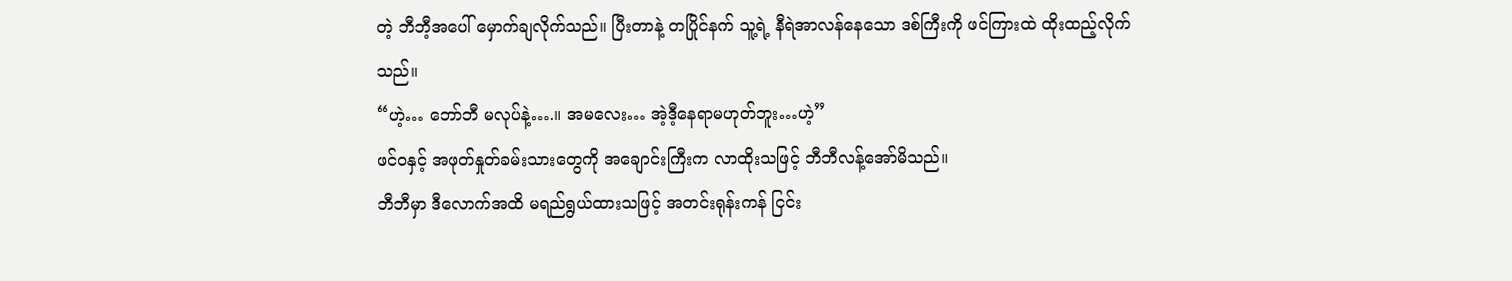တဲ့ ဘီဘီ့အပေါ် မှောက်ချလိုက်သည်။ ပြီးတာနဲ့ တပြိုင်နက် သူ့ရဲ့ နီရဲအာလန်နေသော ဒစ်ကြီးကို ဖင်ကြားထဲ ထိုးထည့်လိုက်သည်။
“ဟဲ့… ဘော်ဘီ မလုပ်နဲ့….။ အမလေး… အဲ့ဒီ့နေရာမဟုတ်ဘူး…ဟဲ့”
ဖင်ဝနှင့် အဖုတ်နှုတ်ခမ်းသားတွေကို အချောင်းကြီးက လာထိုးသဖြင့် ဘီဘီလန့်အော်မိသည်။
ဘီဘီမှာ ဒီလောက်အထိ မရည်ရွယ်ထားသဖြင့် အတင်းရုန်းကန် ငြင်း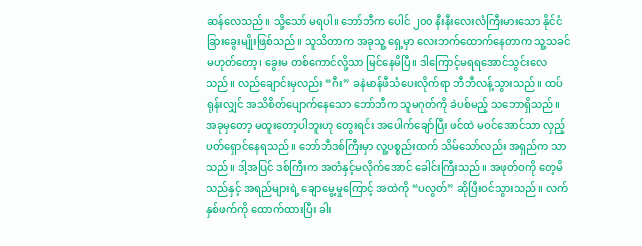ဆန်လေသည်။ သို့သော် မရပါ။ ဘော်ဘီက ပေါင် ၂၀၀ နီးနီးလေးလံကြီးမားသော နိုင်ငံခြားခွေးမျိုးဖြစ်သည်။ သူသိတာက အခုသူ့ ရှေ့မှာ လေးဘက်ထောက်နေတာက သူ့သခင်မဟုတ်တော့၊ ခွေးမ တစ်ကောင်လို့သာ မြင်နေမိပြီ။ ဒါကြောင့်မရရအောင်သွင်းလေသည်။ လည်ချောင်းမှလည်း “ဂီး” ခနဲမာန်ဖီသံပေးလိုက်ရာ ဘီဘီလန့်သွားသည်။ ထပ်ရုန်းလျှင် အသိစိတ်ပျောက်နေသော ဘော်ဘီက သူမဂုတ်ကို ခဲပစ်မည့် သဘောရှိသည်။
အခုမှတော့ မထူးတော့ပါဘူးဟု တွေးရင်း အပေါက်ချော်ပြီး ဖင်ထဲ မဝင်အောင်သာ လှည့်ပတ်ရှောင်နေရသည်။ ဘော်ဘီဒစ်ကြီးမှာ လူ့ပစ္စည်းထက် သိမ်သော်လည်း အရှည်က သာသည်။ ဒါ့အပြင် ဒစ်ကြီးက အတံနှင့်မလိုက်အောင် ခေါင်းကြီးသည်။ အဖုတ်ဝကို တေ့မိသည်နှင့် အရည်များရဲ့ ချောမွေ့မှုကြောင့် အထဲကို “ပလွတ်” ဆိုပြီးဝင်သွားသည်။ လက်နှစ်ဖက်ကို ထောက်ထားပြီး ခါး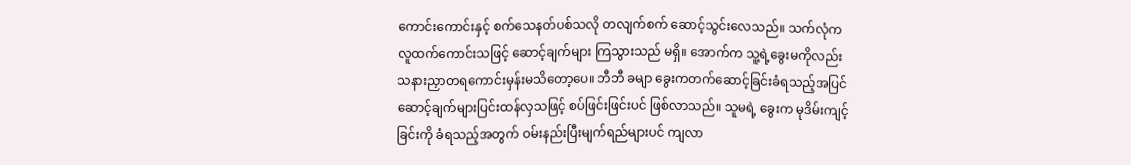ကောင်းကောင်းနှင့် စက်သေနတ်ပစ်သလို တလျက်စက် ဆောင့်သွင်းလေသည်။ သက်လုံက လူထက်ကောင်းသဖြင့် ဆောင့်ချက်များ ကြသွားသည် မရှိ။ အောက်က သူ့ရဲ့ခွေးမကိုလည်း သနားညှာတရကောင်းမှန်းမသိတော့ပေ။ ဘီဘီ ခမျာ ခွေးကတက်ဆောင့်ခြင်းခံရသည့်အပြင် ဆောင့်ချက်များပြင်းထန်လှသဖြင့် စပ်ဖြင်းဖြင်းပင် ဖြစ်လာသည်။ သူမရဲ့ ခွေးက မုဒိမ်းကျင့်ခြင်းကို ခံရသည့်အတွက် ဝမ်းနည်းပြီးမျက်ရည်များပင် ကျလာ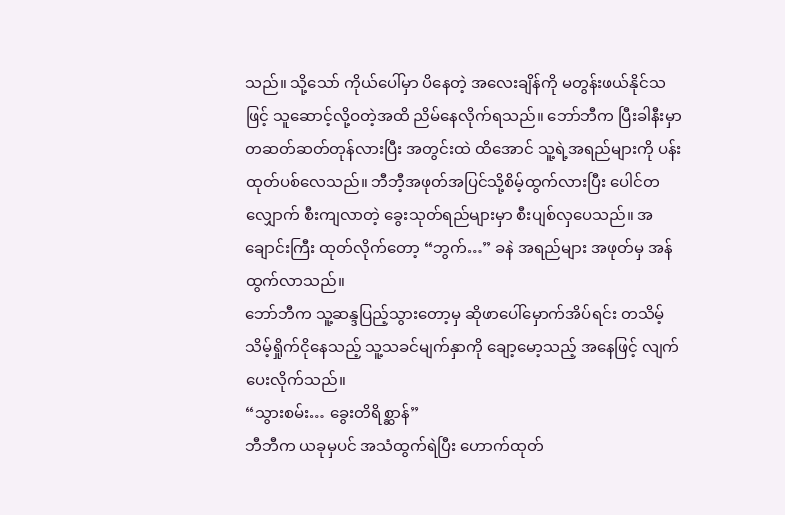သည်။ သို့သော် ကိုယ်ပေါ်မှာ ပိနေတဲ့ အလေးချိန်ကို မတွန်းဖယ်နိုင်သဖြင့် သူဆောင့်လို့ဝတဲ့အထိ ညိမ်နေလိုက်ရသည်။ ဘော်ဘီက ပြီးခါနီးမှာ တဆတ်ဆတ်တုန်လားပြီး အတွင်းထဲ ထိအောင် သူ့ရဲ့အရည်များကို ပန်းထုတ်ပစ်လေသည်။ ဘီဘီ့အဖုတ်အပြင်သို့စိမ့်ထွက်လားပြီး ပေါင်တလျှောက် စီးကျလာတဲ့ ခွေးသုတ်ရည်များမှာ စီးပျစ်လှပေသည်။ အချောင်းကြီး ထုတ်လိုက်တော့ “ဘွက်…” ခနဲ အရည်များ အဖုတ်မှ အန်ထွက်လာသည်။
ဘော်ဘီက သူ့ဆန္ဒပြည့်သွားတော့မှ ဆိုဖာပေါ်မှောက်အိပ်ရင်း တသိမ့်သိမ့်ရှိုက်ငိုနေသည့် သူ့သခင်မျက်နှာကို ချော့မော့သည့် အနေဖြင့် လျက်ပေးလိုက်သည်။
“သွားစမ်း… ခွေးတိရိစ္ဆာန်”
ဘီဘီက ယခုမှပင် အသံထွက်ရဲပြီး ဟောက်ထုတ်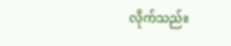လိုက်သည်။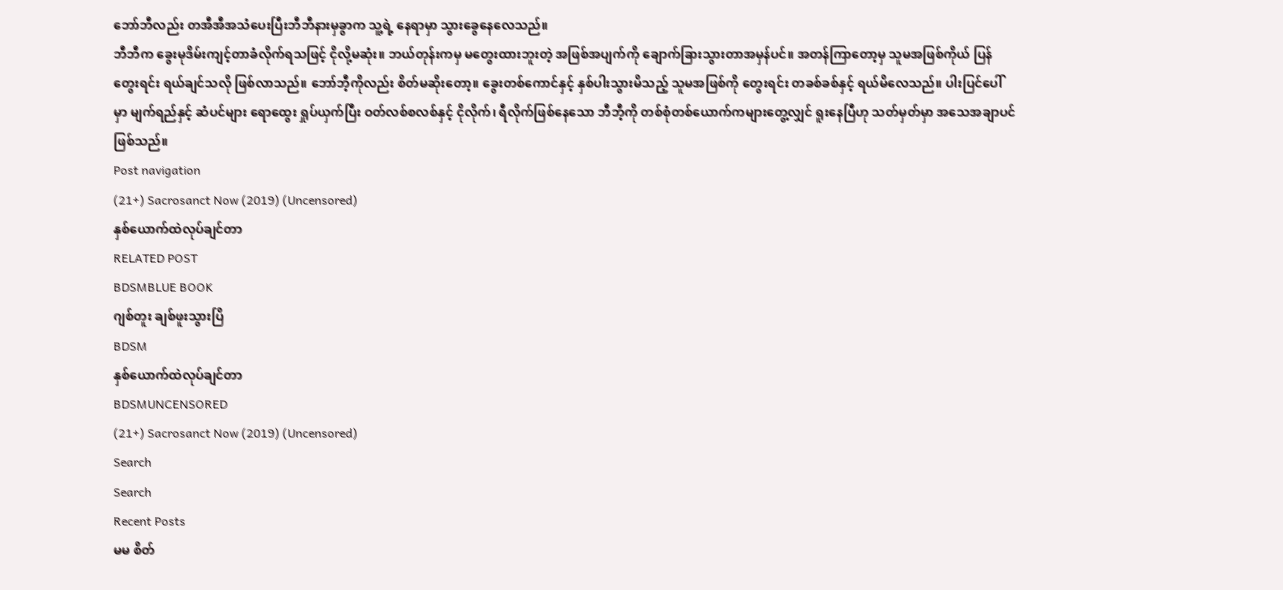ဘော်ဘီလည်း တအီအီအသံပေးပြီးဘီဘီနားမှခွာက သူ့ရဲ့ နေရာမှာ သွားခွေနေလေသည်။
ဘီဘီက ခွေးမုဒိမ်းကျင့်တာခံလိုက်ရသဖြင့် ငိုလို့မဆုံး။ ဘယ်တုန်းကမှ မတွေးထားဘူးတဲ့ အဖြစ်အပျက်ကို ချောက်ခြားသွားတာအမှန်ပင်။ အတန်ကြာတော့မှ သူမအဖြစ်ကိုယ် ပြန်တွေးရင်း ရယ်ချင်သလို ဖြစ်လာသည်။ ဘော်ဘီ့ကိုလည်း စိတ်မဆိုးတော့။ ခွေးတစ်ကောင်နှင့် နှစ်ပါးသွားမိသည့် သူမအဖြစ်ကို တွေးရင်း တခစ်ခစ်နှင့် ရယ်မိလေသည်။ ပါးပြင်ပေါ်မှာ မျက်ရည်နှင့် ဆံပင်များ ရောထွေး ရှုပ်ယှက်ပြီး ဝတ်လစ်စလစ်နှင့် ငိုလိုက်၊ ရီလိုက်ဖြစ်နေသော ဘီဘီ့ကို တစ်စုံတစ်ယောက်ကများတွေ့လျှင် ရူးနေပြီဟု သတ်မှတ်မှာ အသေအချာပင်ဖြစ်သည်။
Post navigation
(21+) Sacrosanct Now (2019) (Uncensored)
နှစ်ယောက်ထဲလုပ်ချင်တာ
RELATED POST
BDSMBLUE BOOK
ဂျစ်တူး ချစ်ဖူးသွားပြိ
BDSM
နှစ်ယောက်ထဲလုပ်ချင်တာ
BDSMUNCENSORED
(21+) Sacrosanct Now (2019) (Uncensored)
Search
Search
Recent Posts
မမ စိတ်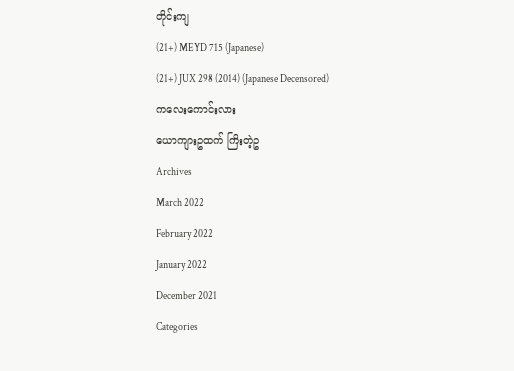တိုင်းကျ
(21+) MEYD 715 (Japanese)
(21+) JUX 298 (2014) (Japanese Decensored)
ကလေးကောင်းလား
ယောကျားဥထက် ကြိးတဲ့ဥ
Archives
March 2022
February 2022
January 2022
December 2021
Categories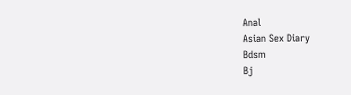Anal
Asian Sex Diary
Bdsm
Bj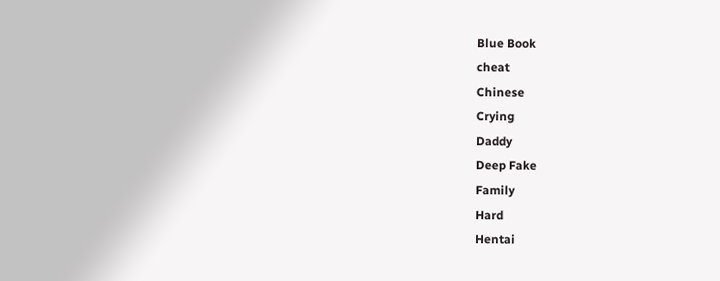Blue Book
cheat
Chinese
Crying
Daddy
Deep Fake
Family
Hard
Hentai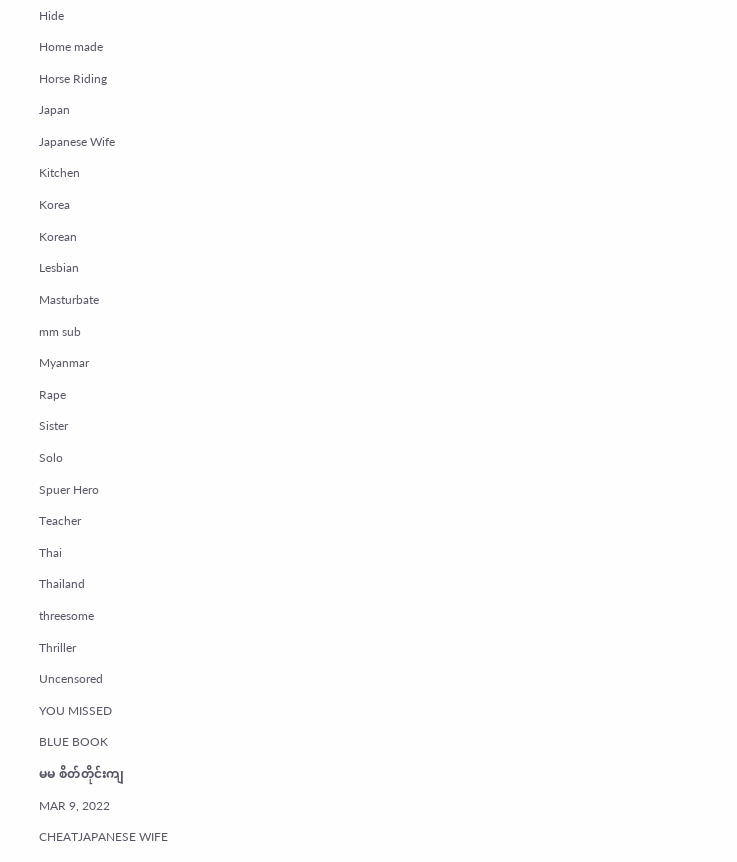Hide
Home made
Horse Riding
Japan
Japanese Wife
Kitchen
Korea
Korean
Lesbian
Masturbate
mm sub
Myanmar
Rape
Sister
Solo
Spuer Hero
Teacher
Thai
Thailand
threesome
Thriller
Uncensored
YOU MISSED
BLUE BOOK
မမ စိတ်တိုင်းကျ
MAR 9, 2022
CHEATJAPANESE WIFE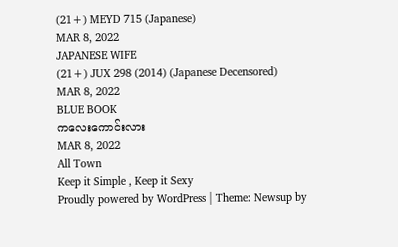(21+) MEYD 715 (Japanese)
MAR 8, 2022
JAPANESE WIFE
(21+) JUX 298 (2014) (Japanese Decensored)
MAR 8, 2022
BLUE BOOK
ကလေးကောင်းလား
MAR 8, 2022
All Town
Keep it Simple , Keep it Sexy
Proudly powered by WordPress | Theme: Newsup by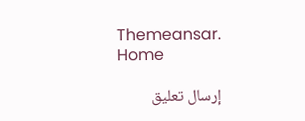Themeansar.
Home

إرسال تعليق